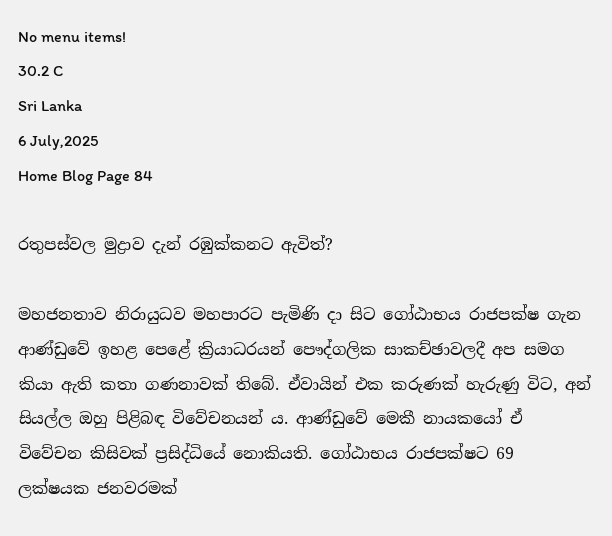No menu items!
30.2 C
Sri Lanka
6 July,2025
Home Blog Page 84

රතුපස්වල මුද්‍රාව දැන් රඹුක්කනට ඇවිත්?

මහජනතාව නිරායුධව මහපාරට පැමිණි දා සිට ගෝඨාභය රාජපක්ෂ ගැන ආණ්ඩුවේ ඉහළ පෙළේ ක්‍රියාධරයන් පෞද්ගලික සාකච්ඡාවලදී අප සමග කියා ඇති කතා ගණනාවක් තිබේ. ඒවායින් එක කරුණක් හැරුණු විට, අන් සියල්ල ඔහු පිළිබඳ විවේචනයන් ය. ආණ්ඩුවේ මෙකී නායකයෝ ඒ විවේචන කිසිවක් ප්‍රසිද්ධියේ නොකියති. ගෝඨාභය රාජපක්ෂට 69 ලක්ෂයක ජනවරමක්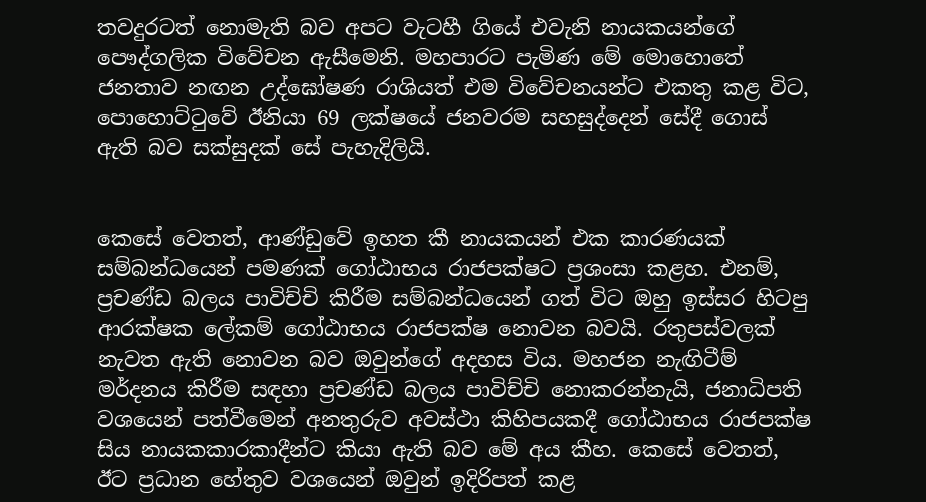තවදුරටත් නොමැති බව අපට වැටහී ගියේ එවැනි නායකයන්ගේ පෞද්ගලික විවේචන ඇසීමෙනි. මහපාරට පැමිණ මේ මොහොතේ ජනතාව නඟන උද්ඝෝෂණ රාශියත් එම විවේචනයන්ට එකතු කළ විට, පොහොට්ටුවේ ඊනියා 69 ලක්ෂයේ ජනවරම සහසුද්දෙන් සේදී ගොස් ඇති බව සක්සුදක් සේ පැහැදිලියි.


කෙසේ වෙතත්, ආණ්ඩුවේ ඉහත කී නායකයන් එක කාරණයක් සම්බන්ධයෙන් පමණක් ගෝඨාභය රාජපක්ෂට ප්‍රශංසා කළහ. එනම්, ප්‍රචණ්ඩ බලය පාවිච්චි කිරීම සම්බන්ධයෙන් ගත් විට ඔහු ඉස්සර හිටපු ආරක්ෂක ලේකම් ගෝඨාභය රාජපක්ෂ නොවන බවයි. රතුපස්වලක් නැවත ඇති නොවන බව ඔවුන්ගේ අදහස විය. මහජන නැඟිටීම් මර්දනය කිරීම සඳහා ප්‍රචණ්ඩ බලය පාවිච්චි නොකරන්නැයි, ජනාධිපති වශයෙන් පත්වීමෙන් අනතුරුව අවස්ථා කිහිපයකදී ගෝඨාභය රාජපක්ෂ සිය නායකකාරකාදීන්ට කියා ඇති බව මේ අය කීහ. කෙසේ වෙතත්, ඊට ප්‍රධාන හේතුව වශයෙන් ඔවුන් ඉදිරිපත් කළ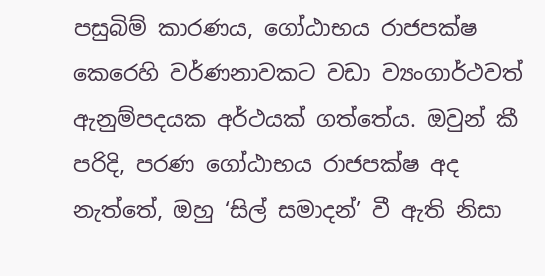පසුබිම් කාරණය, ගෝඨාභය රාජපක්ෂ කෙරෙහි වර්ණනාවකට වඩා ව්‍යංගාර්ථවත් ඇනුම්පදයක අර්ථයක් ගත්තේය. ඔවුන් කී පරිදි, පරණ ගෝඨාභය රාජපක්ෂ අද නැත්තේ, ඔහු ‘සිල් සමාදන්’ වී ඇති නිසා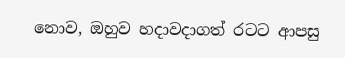නොව, ඔහුව හදාවදාගත් රටට ආපසු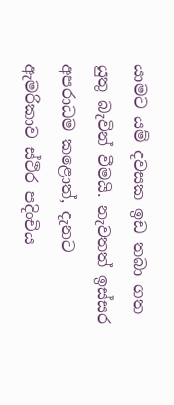යාමට යම් දවසක ඉඩ තබා ගත යුතු බැවින් වීමයි. නැවතත් ඉස්සර අපරාධම කළොත්, දැනට ඇමරිකාව ස්ථිර පදිංචිය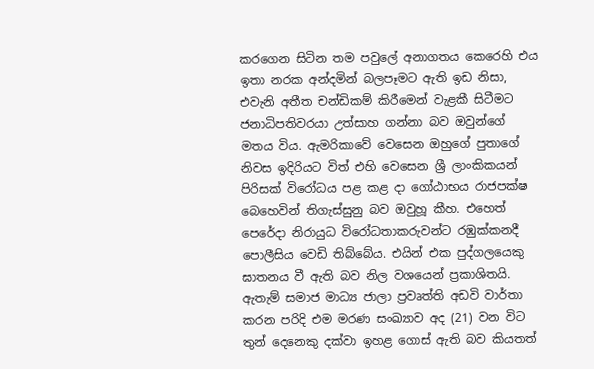කරගෙන සිටින තම පවුලේ අනාගතය කෙරෙහි එය ඉතා නරක අන්දමින් බලපෑමට ඇති ඉඩ නිසා, එවැනි අතීත චන්ඩිකම් කිරීමෙන් වැළකී සිටීමට ජනාධිපතිවරයා උත්සාහ ගන්නා බව ඔවුන්ගේ මතය විය. ඇමරිකාවේ වෙසෙන ඔහුගේ පුතාගේ නිවස ඉදිරියට විත් එහි වෙසෙන ශ්‍රී ලාංකිකයන් පිරිසක් විරෝධය පළ කළ දා ගෝඨාභය රාජපක්ෂ බෙහෙවින් තිගැස්සුනු බව ඔවුහූ කීහ. එහෙත් පෙරේදා නිරායුධ විරෝධතාකරුවන්ට රඹුක්කනදී පොලීසිය වෙඩි තිබ්බේය. එයින් එක පුද්ගලයෙකු ඝාතනය වී ඇති බව නිල වශයෙන් ප්‍රකාශිතයි. ඇතැම් සමාජ මාධ්‍ය ජාලා ප්‍රවෘත්ති අඩවි වාර්තා කරන පරිදි එම මරණ සංඛ්‍යාව අද (21) වන විට තුන් දෙනෙකු දක්වා ඉහළ ගොස් ඇති බව කියතත්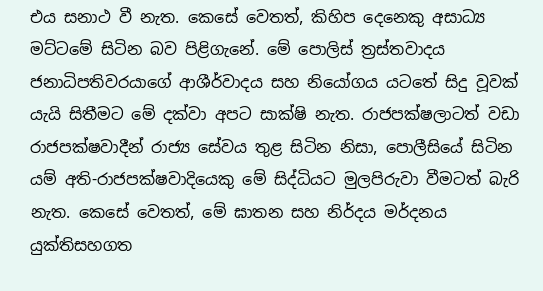එය සනාථ වී නැත. කෙසේ වෙතත්, කිහිප දෙනෙකු අසාධ්‍ය මට්ටමේ සිටින බව පිළිගැනේ. මේ පොලිස් ත්‍රස්තවාදය ජනාධිපතිවරයාගේ ආශීර්වාදය සහ නියෝගය යටතේ සිදු වූවක් යැයි සිතීමට මේ දක්වා අපට සාක්ෂි නැත. රාජපක්ෂලාටත් වඩා රාජපක්ෂවාදීන් රාජ්‍ය සේවය තුළ සිටින නිසා, පොලීසියේ සිටින යම් අති-රාජපක්ෂවාදියෙකු මේ සිද්ධියට මුලපිරුවා වීමටත් බැරි නැත. කෙසේ වෙතත්, මේ ඝාතන සහ නිර්දය මර්දනය යුක්තිසහගත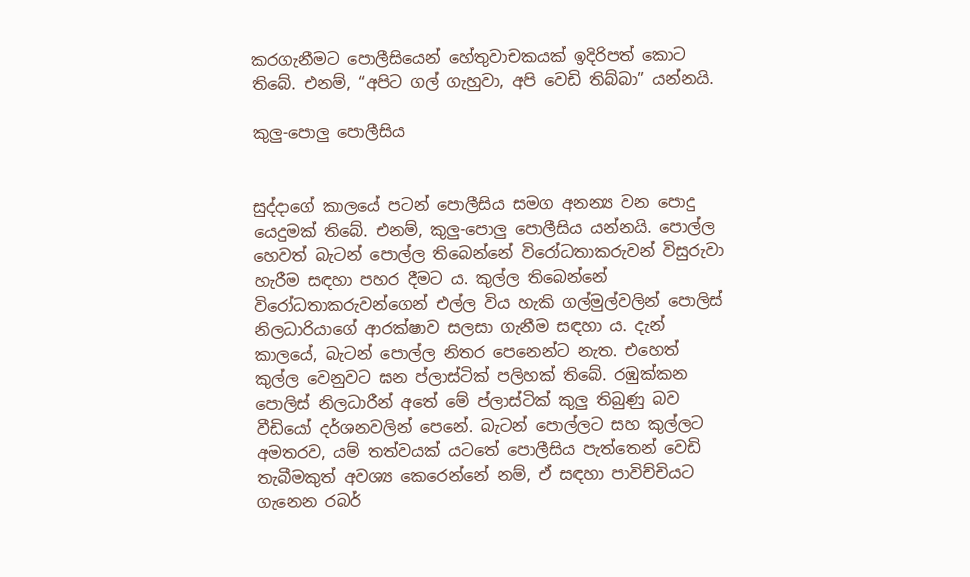කරගැනීමට පොලීසියෙන් හේතුවාචකයක් ඉදිරිපත් කොට තිබේ. එනම්, “අපිට ගල් ගැහුවා, අපි වෙඩි තිබ්බා” යන්නයි.

කුලු-පොලු පොලීසිය


සුද්දාගේ කාලයේ පටන් පොලීසිය සමග අනන්‍ය වන පොදු යෙදුමක් තිබේ. එනම්, කුලු-පොලු පොලීසිය යන්නයි. පොල්ල හෙවත් බැටන් පොල්ල තිබෙන්නේ විරෝධතාකරුවන් විසුරුවා හැරීම සඳහා පහර දීමට ය. කුල්ල තිබෙන්නේ විරෝධතාකරුවන්ගෙන් එල්ල විය හැකි ගල්මුල්වලින් පොලිස් නිලධාරියාගේ ආරක්ෂාව සලසා ගැනීම සඳහා ය. දැන් කාලයේ, බැටන් පොල්ල නිතර පෙනෙන්ට නැත. එහෙත් කුල්ල වෙනුවට ඝන ප්ලාස්ටික් පලිහක් තිබේ. රඹුක්කන පොලිස් නිලධාරීන් අතේ මේ ප්ලාස්ටික් කුලු තිබුණු බව වීඩියෝ දර්ශනවලින් පෙනේ. බැටන් පොල්ලට සහ කුල්ලට අමතරව, යම් තත්වයක් යටතේ පොලීසිය පැත්තෙන් වෙඩි තැබීමකුත් අවශ්‍ය කෙරෙන්නේ නම්, ඒ සඳහා පාවිච්චියට ගැනෙන රබර්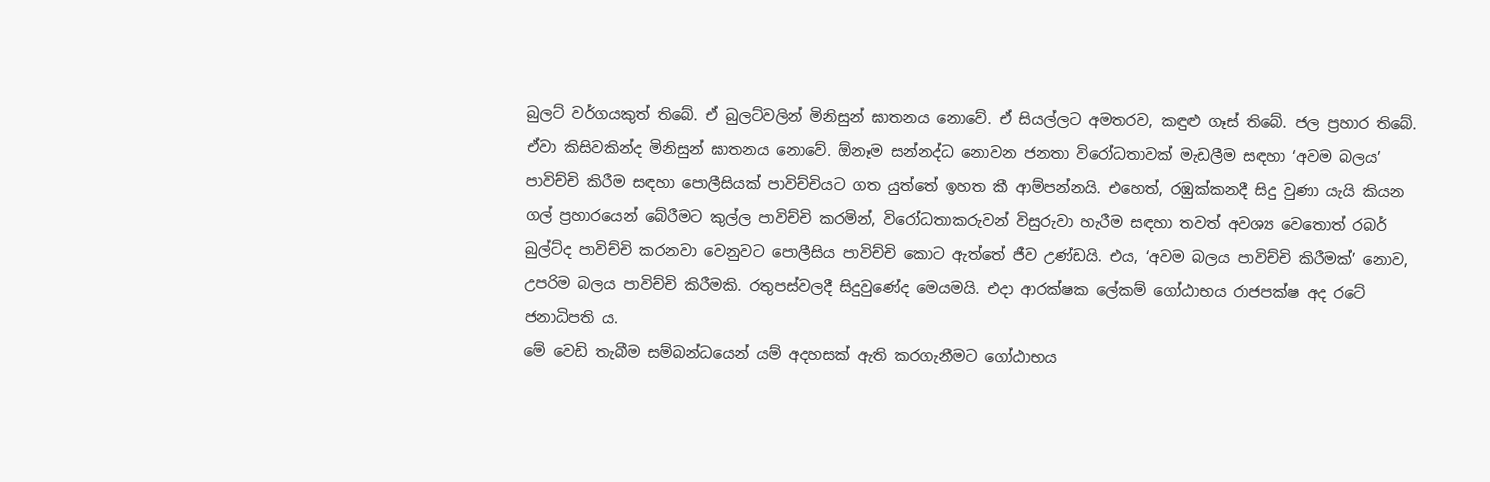බුලට් වර්ගයකුත් තිබේ. ඒ බුලට්වලින් මිනිසුන් ඝාතනය නොවේ. ඒ සියල්ලට අමතරව, කඳුළු ගෑස් තිබේ. ජල ප්‍රහාර තිබේ. ඒවා කිසිවකින්ද මිනිසුන් ඝාතනය නොවේ. ඕනෑම සන්නද්ධ නොවන ජනතා විරෝධතාවක් මැඩලීම සඳහා ‘අවම බලය’ පාවිච්චි කිරීම සඳහා පොලීසියක් පාවිච්චියට ගත යුත්තේ ඉහත කී ආම්පන්නයි. එහෙත්, රඹුක්කනදී සිදු වුණා යැයි කියන ගල් ප්‍රහාරයෙන් බේරීමට කුල්ල පාවිච්චි කරමින්, විරෝධතාකරුවන් විසුරුවා හැරීම සඳහා තවත් අවශ්‍ය වෙතොත් රබර් බුල්ට්ද පාවිච්චි කරනවා වෙනුවට පොලීසිය පාවිච්චි කොට ඇත්තේ ජීව උණ්ඩයි. එය, ‘අවම බලය පාවිච්චි කිරීමක්’ නොව, උපරිම බලය පාවිච්චි කිරීමකි. රතුපස්වලදී සිදුවුණේද මෙයමයි. එදා ආරක්ෂක ලේකම් ගෝඨාභය රාජපක්ෂ අද රටේ ජනාධිපති ය.
මේ වෙඩි තැබීම සම්බන්ධයෙන් යම් අදහසක් ඇති කරගැනීමට ගෝඨාභය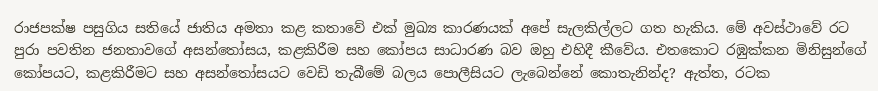රාජපක්ෂ පසුගිය සතියේ ජාතිය අමතා කළ කතාවේ එක් මුඛ්‍ය කාරණයක් අපේ සැලකිල්ලට ගත හැකිය. මේ අවස්ථාවේ රට පුරා පවතින ජනතාවගේ අසන්තෝසය, කළකිරීම සහ කෝපය සාධාරණ බව ඔහු එහිදී කීවේය. එතකොට රඹුක්කන මිනිසුන්ගේ කෝපයට, කළකිරීමට සහ අසන්තෝසයට වෙඩි තැබීමේ බලය පොලීසියට ලැබෙන්නේ කොතැනින්ද? ඇත්ත, රටක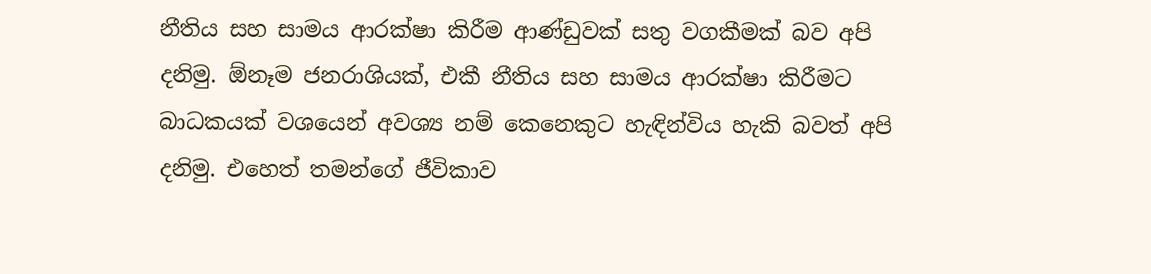නීතිය සහ සාමය ආරක්ෂා කිරීම ආණ්ඩුවක් සතු වගකීමක් බව අපි දනිමු. ඕනෑම ජනරාශියක්, එකී නීතිය සහ සාමය ආරක්ෂා කිරීමට බාධකයක් වශයෙන් අවශ්‍ය නම් කෙනෙකුට හැඳින්විය හැකි බවත් අපි දනිමු. එහෙත් තමන්ගේ ජීවිකාව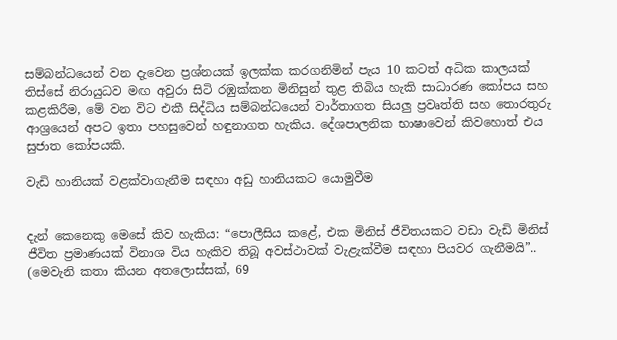සම්බන්ධයෙන් වන දැවෙන ප්‍රශ්නයක් ඉලක්ක කරගනිමින් පැය 10 කටත් අධික කාලයක් තිස්සේ නිරායුධව මඟ අවුරා සිටි රඹුක්කන මිනිසුන් තුළ තිබිය හැකි සාධාරණ කෝපය සහ කළකිරීම, මේ වන විට එකී සිද්ධිය සම්බන්ධයෙන් වාර්තාගත සියලු ප්‍රවෘත්ති සහ තොරතුරු ආශ්‍රයෙන් අපට ඉතා පහසුවෙන් හඳුනාගත හැකිය. දේශපාලනික භාෂාවෙන් කිවහොත් එය සුජාත කෝපයකි.

වැඩි හානියක් වළක්වාගැනීම සඳහා අඩු හානියකට යොමුවීම


දැන් කෙනෙකු මෙසේ කිව හැකිය: “පොලීසිය කළේ, එක මිනිස් ජීවිතයකට වඩා වැඩි මිනිස් ජීවිත ප්‍රමාණයක් විනාශ විය හැකිව තිබූ අවස්ථාවක් වැළැක්වීම සඳහා පියවර ගැනීමයි”.. (මෙවැනි කතා කියන අතලොස්සක්, 69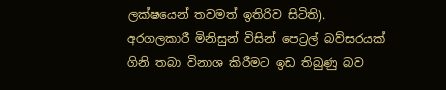ලක්ෂයෙන් තවමත් ඉතිරිව සිටිති). අරගලකාරී මිනිසුන් විසින් පෙට්‍රල් බව්සරයක් ගිනි තබා විනාශ කිරීමට ඉඩ තිබුණු බව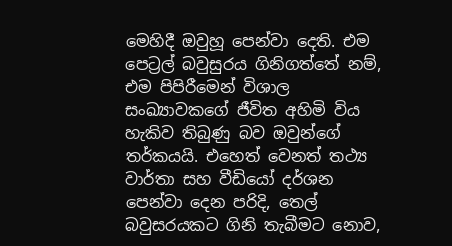මෙහිදී ඔවුහූ පෙන්වා දෙති. එම පෙට්‍රල් බවුසුරය ගිනිගත්තේ නම්, එම පිපිරීමෙන් විශාල සංඛ්‍යාවකගේ ජීවිත අහිමි විය හැකිව තිබුණු බව ඔවුන්ගේ තර්කයයි. එහෙත් වෙනත් තථ්‍ය වාර්තා සහ වීඩියෝ දර්ශන පෙන්වා දෙන පරිදි, තෙල් බවුසරයකට ගිනි තැබීමට නොව,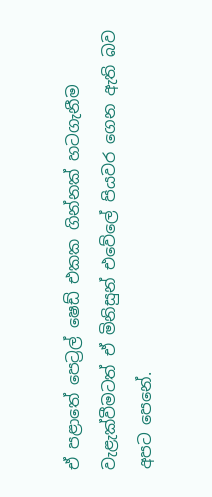ඒ පළාතේ පෙට්‍රල් ෂෙඩ් එකක ගින්නක් හටගැනීම වැළැක්වීමටත් ඒ මිනිසුන් එවේලේ පියවර ගෙන ඇති බව අපට පෙනේ.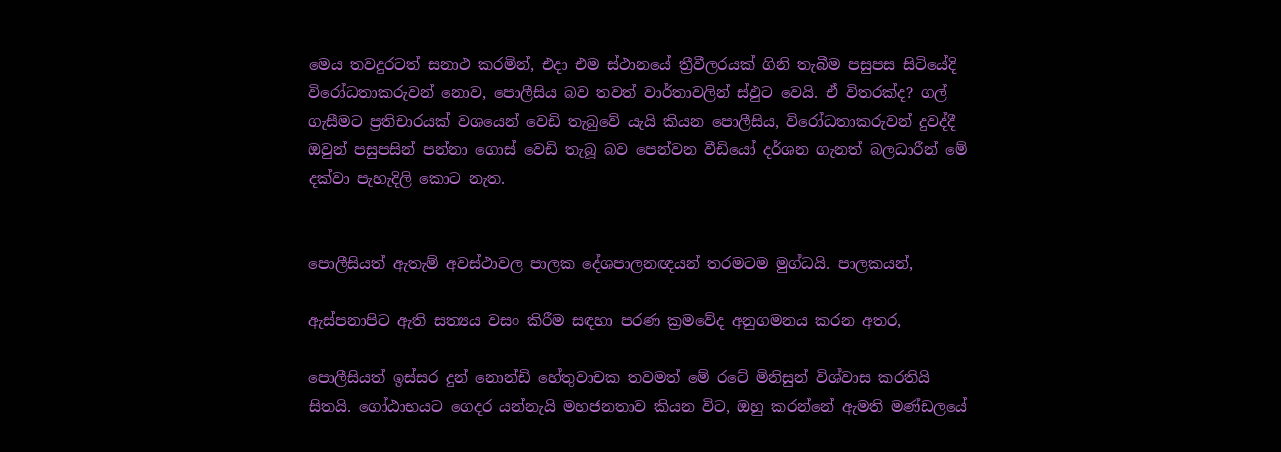මෙය තවදුරටත් සනාථ කරමින්, එදා එම ස්ථානයේ ත්‍රීවීලරයක් ගිනි තැබීම පසුපස සිටියේදි විරෝධතාකරුවන් නොව, පොලීසිය බව තවත් වාර්තාවලින් ස්ඵුට වෙයි. ඒ විතරක්ද? ගල් ගැසීමට ප්‍රතිචාරයක් වශයෙන් වෙඩි තැබුවේ යැයි කියන පොලීසිය, විරෝධතාකරුවන් දුවද්දී ඔවුන් පසුපසින් පන්නා ගොස් වෙඩි තැබූ බව පෙන්වන වීඩියෝ දර්ශන ගැනත් බලධාරීන් මේ දක්වා පැහැදිලි කොට නැත.


පොලීසියත් ඇතැම් අවස්ථාවල පාලක දේශපාලනඥයන් තරමටම මුග්ධයි. පාලකයන්,

ඇස්පනාපිට ඇති සත්‍යය වසං කිරීම සඳහා පරණ ක්‍රමවේද අනුගමනය කරන අතර,

පොලීසියත් ඉස්සර දුන් නොන්ඩි හේතුවාචක තවමත් මේ රටේ මිනිසුන් විශ්වාස කරතියි සිතයි. ගෝඨාභයට ගෙදර යන්නැයි මහජනතාව කියන විට, ඔහු කරන්නේ ඇමති මණ්ඩලයේ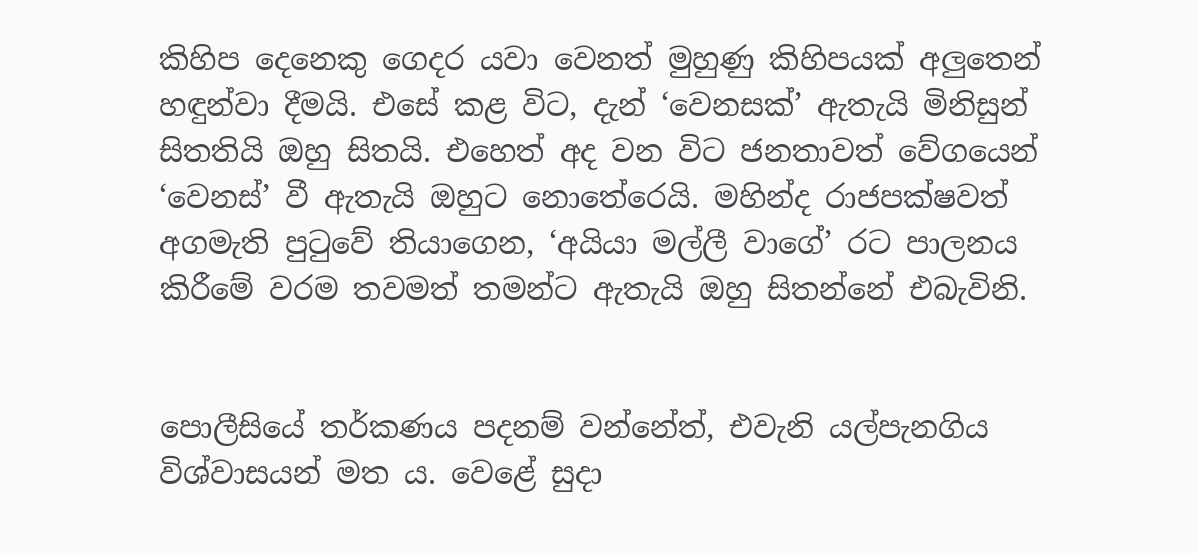කිහිප දෙනෙකු ගෙදර යවා වෙනත් මුහුණු කිහිපයක් අලුතෙන් හඳුන්වා දීමයි. එසේ කළ විට, දැන් ‘වෙනසක්’ ඇතැයි මිනිසුන් සිතතියි ඔහු සිතයි. එහෙත් අද වන විට ජනතාවත් වේගයෙන් ‘වෙනස්’ වී ඇතැයි ඔහුට නොතේරෙයි. මහින්ද රාජපක්ෂවත් අගමැති පුටුවේ තියාගෙන, ‘අයියා මල්ලී වාගේ’ රට පාලනය කිරීමේ වරම තවමත් තමන්ට ඇතැයි ඔහු සිතන්නේ එබැවිනි.


පොලීසියේ තර්කණය පදනම් වන්නේත්, එවැනි යල්පැනගිය විශ්වාසයන් මත ය. වෙළේ සුදා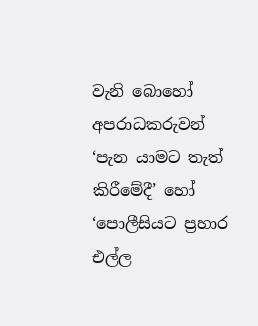වැනි බොහෝ අපරාධකරුවන් ‘පැන යාමට තැත් කිරීමේදී’ හෝ ‘පොලීසියට ප්‍රහාර එල්ල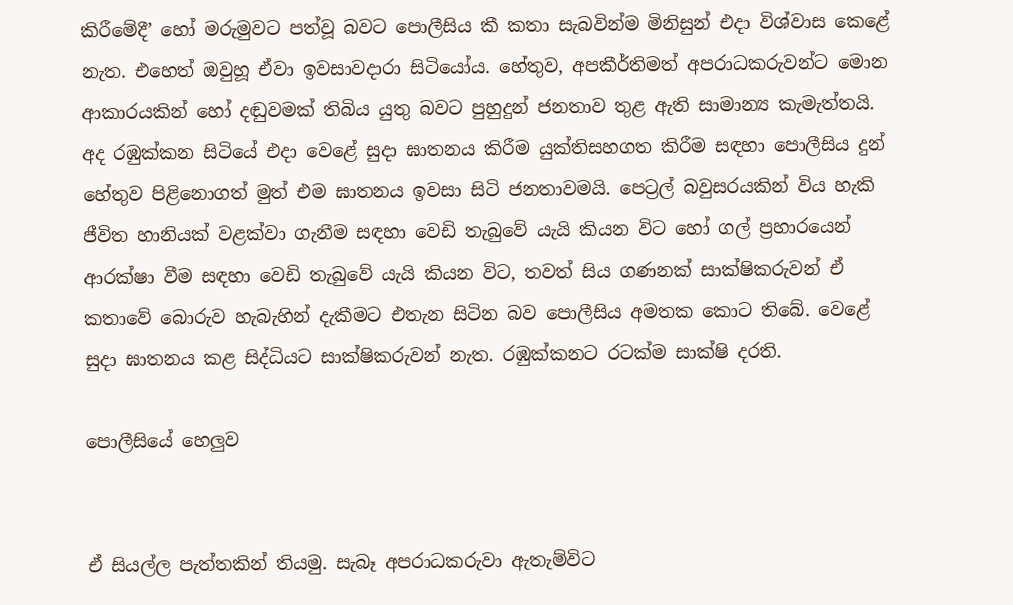කිරීමේදී’ හෝ මරුමුවට පත්වූ බවට පොලීසිය කී කතා සැබවින්ම මිනිසුන් එදා විශ්වාස කෙළේ නැත. එහෙත් ඔවුහූ ඒවා ඉවසාවදාරා සිටියෝය. හේතුව, අපකීර්තිමත් අපරාධකරුවන්ට මොන ආකාරයකින් හෝ දඬුවමක් තිබිය යුතු බවට පුහුදුන් ජනතාව තුළ ඇති සාමාන්‍ය කැමැත්තයි. අද රඹුක්කන සිටියේ එදා වෙළේ සුදා ඝාතනය කිරීම යුක්තිසහගත කිරීම සඳහා පොලීසිය දුන් හේතුව පිළිනොගත් මුත් එම ඝාතනය ඉවසා සිටි ජනතාවමයි. පෙට්‍රල් බවුසරයකින් විය හැකි ජීවිත හානියක් වළක්වා ගැනීම සඳහා වෙඩි තැබුවේ යැයි කියන විට හෝ ගල් ප්‍රහාරයෙන් ආරක්ෂා වීම සඳහා වෙඩි තැබුවේ යැයි කියන විට, තවත් සිය ගණනක් සාක්ෂිකරුවන් ඒ කතාවේ බොරුව හැබැහින් දැකීමට එතැන සිටින බව පොලීසිය අමතක කොට තිබේ. වෙළේ සුදා ඝාතනය කළ සිද්ධියට සාක්ෂිකරුවන් නැත. රඹුක්කනට රටක්ම සාක්ෂි දරති.

පොලීසියේ හෙලුව


ඒ සියල්ල පැත්තකින් තියමු. සැබෑ අපරාධකරුවා ඇතැම්විට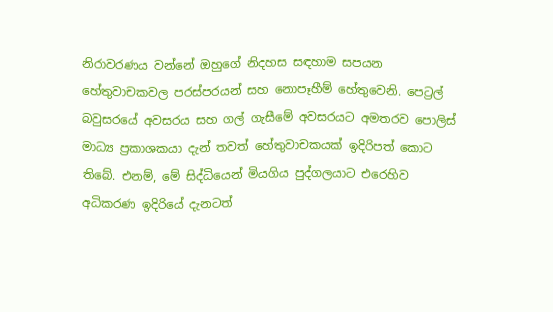නිරාවරණය වන්නේ ඔහුගේ නිදහස සඳහාම සපයන හේතුවාචකවල පරස්පරයන් සහ නොපෑහීම් හේතුවෙනි. පෙට්‍රල් බවුසරයේ අවසරය සහ ගල් ගැසීමේ අවසරයට අමතරව පොලිස් මාධ්‍ය ප්‍රකාශකයා දැන් තවත් හේතුවාචකයක් ඉදිරිපත් කොට තිබේ. එනම්, මේ සිද්ධියෙන් මියගිය පුද්ගලයාට එරෙහිව අධිකරණ ඉදිරියේ දැනටත්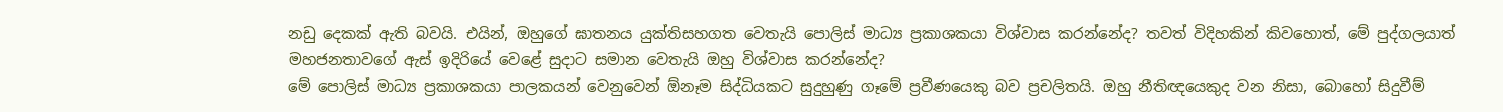නඩු දෙකක් ඇති බවයි. එයින්, ඔහුගේ ඝාතනය යුක්තිසහගත වෙතැයි පොලිස් මාධ්‍ය ප්‍රකාශකයා විශ්වාස කරන්නේද? තවත් විදිහකින් කිවහොත්, මේ පුද්ගලයාත් මහජනතාවගේ ඇස් ඉදිරියේ වෙළේ සුදාට සමාන වෙතැයි ඔහු විශ්වාස කරන්නේද?
මේ පොලිස් මාධ්‍ය ප්‍රකාශකයා පාලකයන් වෙනුවෙන් ඕනෑම සිද්ධියකට සුදුහුණු ගෑමේ ප්‍රවීණයෙකු බව ප්‍රචලිතයි. ඔහු නීතිඥයෙකුද වන නිසා, බොහෝ සිදුවීම්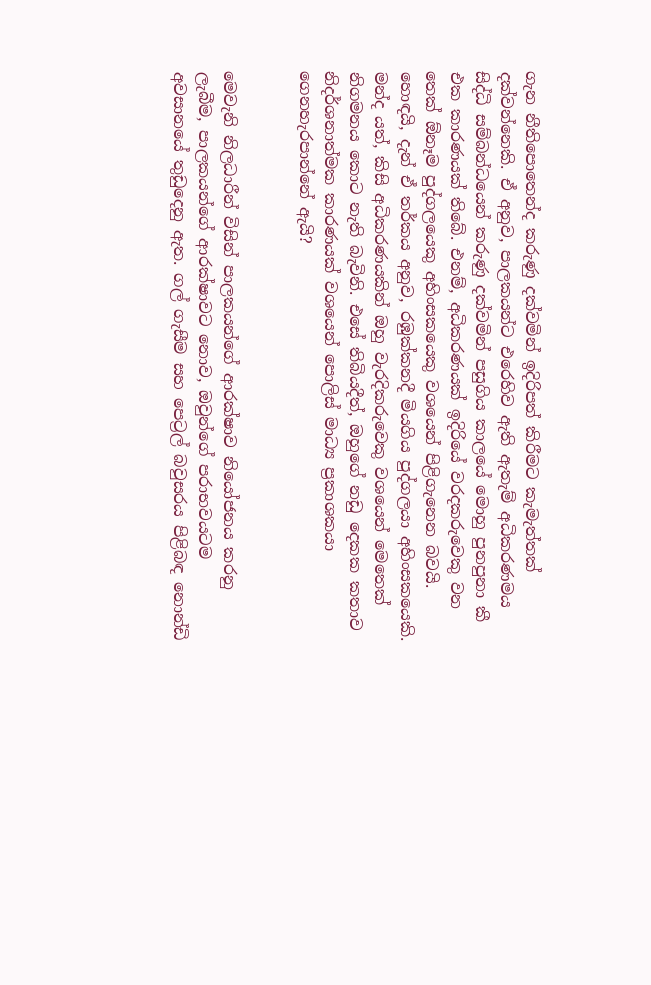ගැන නීතිපොතෙන්ද කරුණු දක්වමින් ඉදිරිපත් කිරීමට කැමැත්තක් දක්වන්නෙකි. ඒ අනුව, පාලකයන්ට එරෙහිව ඇති ඇතැම් අධිකරණමය සිද්ධි සම්බන්ධයෙන් කරුණු දක්වමින් පසුගිය කාලයේ මොහු පුනපුනා කී එක කාරණයක් තිබේ. එනම්, අධිකරණයක් ඉදිරියේ වරදකරුවෙකු වන තෙක් ඕනෑම පුද්ගලයෙකු අහිංසකයෙකු වශයෙන් පිළිගැනෙන බවයි. හොඳයි, දැන් ඒ තර්කය අනුව, රඹුක්කනදී මියගිය පුද්ගලයා අහිංසකයෙකි. මන්ද යත්, කිසි අධිකරණයකින් ඔහු වැරදිකරුවෙකු වශයෙන් මෙතෙක් නිගමනය කොට නැති බැවිනි. එසේ තිබියදීත්, ඔහුගේ නඩු දෙකක කතාව නිදර්ශනාත්මක කාරණයක් වශයෙන් පොලිස් මාධ්‍ය ප්‍රකාශකයා ගෙනහැරපාන්නේ ඇයි?


මෙවැනි නිලධාරීන් විසින් පාලකයන්ගේ ආරක්ෂාව නියෝජනය කරනු ලැබීම, පාලකයන්ගේ ආරක්ෂාවට නොව, ඔවුන්ගේ පරාභවයටම අවසානයේ තුඩුදෙනු ඇත. ගල් ගැසීම සහ පෙට්‍රල් බවුසරය පිළිබඳ නොන්ඩි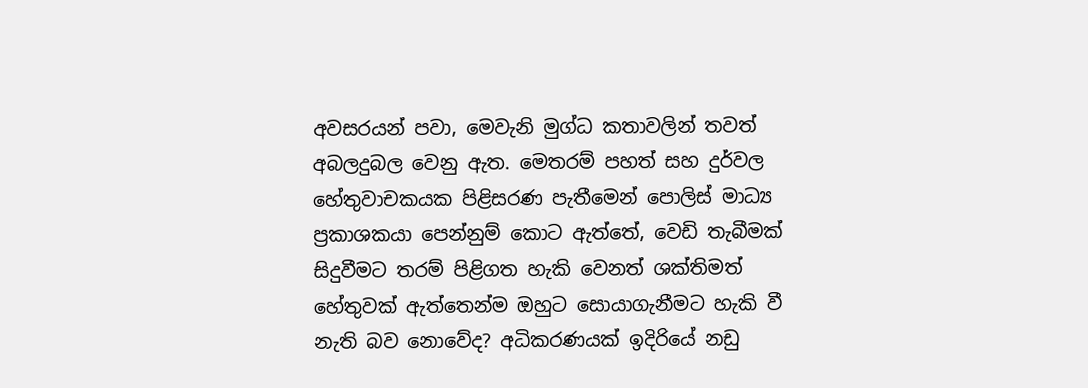අවසරයන් පවා, මෙවැනි මුග්ධ කතාවලින් තවත් අබලදුබල වෙනු ඇත. මෙතරම් පහත් සහ දුර්වල හේතුවාචකයක පිළිසරණ පැතීමෙන් පොලිස් මාධ්‍ය ප්‍රකාශකයා පෙන්නුම් කොට ඇත්තේ, වෙඩි තැබීමක් සිදුවීමට තරම් පිළිගත හැකි වෙනත් ශක්තිමත් හේතුවක් ඇත්තෙන්ම ඔහුට සොයාගැනීමට හැකි වී නැති බව නොවේද? අධිකරණයක් ඉදිරියේ නඩු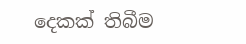දෙකක් තිබීම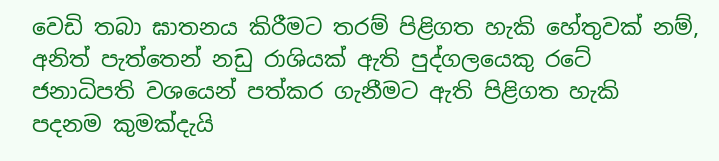වෙඩි තබා ඝාතනය කිරීමට තරම් පිළිගත හැකි හේතුවක් නම්, අනිත් පැත්තෙන් නඩු රාශියක් ඇති පුද්ගලයෙකු රටේ ජනාධිපති වශයෙන් පත්කර ගැනීමට ඇති පිළිගත හැකි පදනම කුමක්දැයි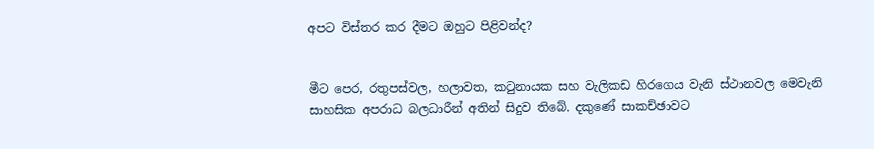අපට විස්තර කර දීමට ඔහුට පිළිවන්ද?


මීට පෙර, රතුපස්වල, හලාවත, කටුනායක සහ වැලිකඩ හිරගෙය වැනි ස්ථානවල මෙවැනි සාහසික අපරාධ බලධාරීන් අතින් සිදුව තිබේ. දකුණේ සාකච්ඡාවට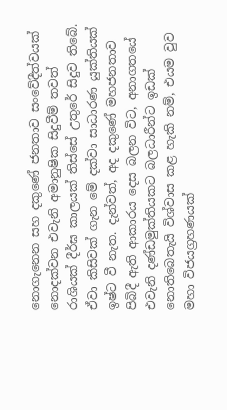නොගැනෙන සහ දකුණේ ජනතාව සංවේදීත්වයක් නොදක්වන එවැනි අමානුෂික සිදුවීම් තවත් රාශියක් දීර්ඝ කාලයක් තිස්සේ උතුරේ සිදුව තිබේ. ඒවා කිසිවක් ගැන මේ දක්වා සාධාරණ යුක්තියක් ඉෂ්ට වී නැත. දැන්වත්, අද දකුණේ මහජනතාව පිබිදී ඇති ආකාරය දෙස බලන විට, අනාගතයේ එවැනි දණ්ඩමුක්තියකට බලධාරීන්ට ඉඩක් නොතිබෙතැයි විශ්වාස කළ හැකි නම්, එයම වුව මහා විජයග්‍රහණයක්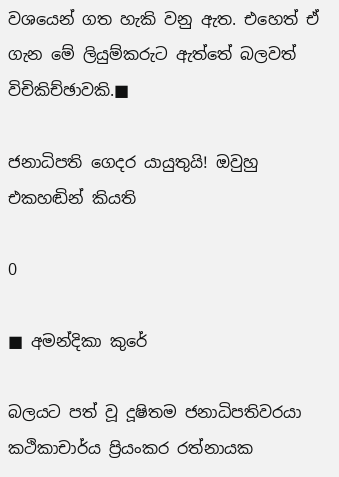වශයෙන් ගත හැකි වනු ඇත. එහෙත් ඒ ගැන මේ ලියුම්කරුට ඇත්තේ බලවත් විචිකිච්ඡාවකි.■

ජනාධිපති ගෙදර යායුතුයි! ඔවුහු එකහඬින් කියති

0

■ අමන්දිකා කුරේ

බලයට පත් වූ දූෂිතම ජනාධිපතිවරයා
කථිකාචාර්ය ප්‍රියංකර රත්නායක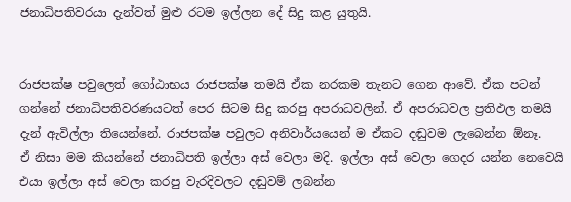ජනාධිපතිවරයා දැන්වත් මුළු රටම ඉල්ලන දේ සිදු කළ යුතුයි.


රාජපක්ෂ පවුලෙත් ගෝඨාභය රාජපක්ෂ තමයි ඒක නරකම තැනට ගෙන ආවේ. ඒක පටන් ගන්නේ ජනාධිපතිවරණයටත් පෙර සිටම සිදු කරපු අපරාධවලින්. ඒ අපරාධවල ප්‍රතිඵල තමයි දැන් ඇවිල්ලා තියෙන්නේ. රාජපක්ෂ පවුලට අනිවාර්යයෙන් ම ඒකට දඬුවම ලැබෙන්න ඕනෑ.
ඒ නිසා මම කියන්නේ ජනාධිපති ඉල්ලා අස් වෙලා මදි. ඉල්ලා අස් වෙලා ගෙදර යන්න නෙවෙයි එයා ඉල්ලා අස් වෙලා කරපු වැරදිවලට දඬුවම් ලබන්න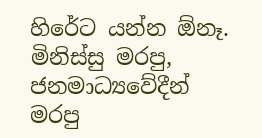හිරේට යන්න ඕනෑ. මිනිස්සු මරපු, ජනමාධ්‍යවේදීන් මරපු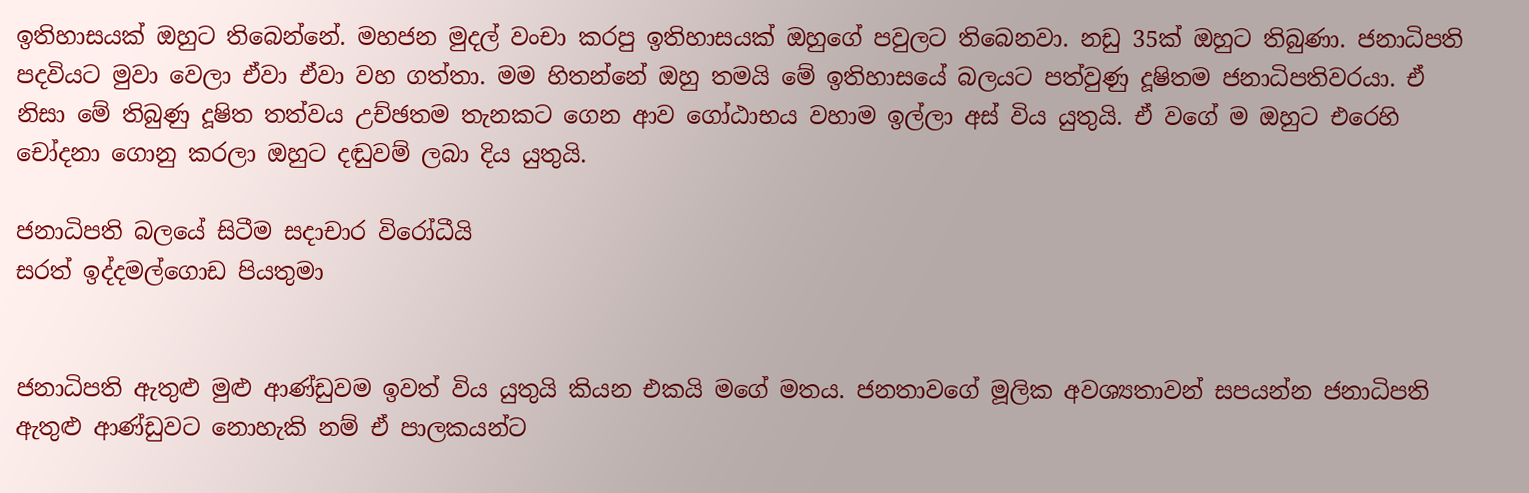ඉතිහාසයක් ඔහුට තිබෙන්නේ. මහජන මුදල් වංචා කරපු ඉතිහාසයක් ඔහුගේ පවුලට තිබෙනවා. නඩු 35ක් ඔහුට තිබුණා. ජනාධිපති පදවියට මුවා වෙලා ඒවා ඒවා වහ ගත්තා. මම හිතන්නේ ඔහු තමයි මේ ඉතිහාසයේ බලයට පත්වුණු දූෂිතම ජනාධිපතිවරයා. ඒ නිසා මේ තිබුණු දූෂිත තත්වය උච්ඡතම තැනකට ගෙන ආව ගෝඨාභය වහාම ඉල්ලා අස් විය යුතුයි. ඒ වගේ ම ඔහුට එරෙහි චෝදනා ගොනු කරලා ඔහුට දඬුවම් ලබා දිය යුතුයි.

ජනාධිපති බලයේ සිටීම සදාචාර විරෝධීයි
සරත් ඉද්දමල්ගොඩ පියතුමා


ජනාධිපති ඇතුළු මුළු ආණ්ඩුවම ඉවත් විය යුතුයි කියන එකයි මගේ මතය. ජනතාවගේ මූලික අවශ්‍යතාවන් සපයන්න ජනාධිපති ඇතුළු ආණ්ඩුවට නොහැකි නම් ඒ පාලකයන්ට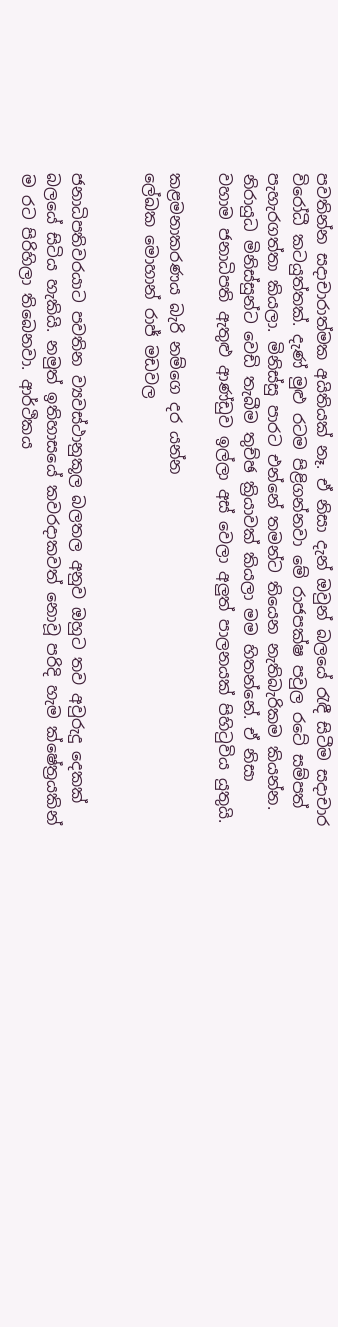පවතින්න සදාචාරාත්මක අයිතියක් නෑ. ඒ නිසා දැන් ඔවුන් බලයේ රැඳී සිටීම සදාචාර විරෝධී කටයුත්තක්. දැණ් මුළු රටම පිළිගන්නවා මේ රාජපක්ෂ පවුල රටේ සම්පත් පැහැරගත්තා කියලා. මිනිස්සු පාරට එන්නේ තමන්ට තියෙන නැතිබැරිකම කියන්න. නිරායුධ මිනිස්සුන්ට වෙඩි තැබීම තුච්ඡ ක්‍රියාවක් කියලා මම හිතන්නේ. ඒ නිසා වහාම ජනාධිපති ඇතුළු ආණ්ඩුව ඉල්ලා අස් වෙලා අලුත් පාලනයක් පිහිටුවිය යුතුයි.

කළමනාකරණය බැරි නම්ගෙ දර යන්න
ලේඛක මොහාන් රාජ් මඩවල


ජනාධිපතිවරයාට පවතින ව්‍යවස්ථානුකූල බලතල අනුව ඔහුට තව අවුරුදු දෙකක් බලයේ සිටිය හැකියි. නමුත් ඉතිහාසයේ කවරදාකවත් නොවූ පරිදි හැම ක්ෂේත්‍රයකින් ම රට පිරිහිලා තිබෙනවා. ආර්ථිකය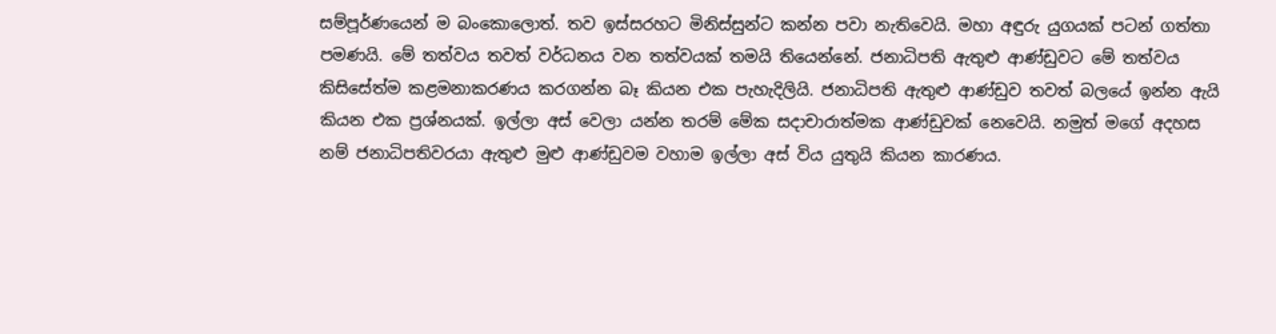සම්පූර්ණයෙන් ම බංකොලොත්. තව ඉස්සරහට මිනිස්සුන්ට කන්න පවා නැතිවෙයි. මහා අඳුරු යුගයක් පටන් ගත්තා පමණයි. මේ තත්වය තවත් වර්ධනය වන තත්වයක් තමයි තියෙන්නේ. ජනාධිපති ඇතුළු ආණ්ඩුවට මේ තත්වය කිසිසේත්ම කළමනාකරණය කරගන්න බෑ කියන එක පැහැදිලියි. ජනාධිපති ඇතුළු ආණ්ඩුව තවත් බලයේ ඉන්න ඇයි කියන එක ප්‍රශ්නයක්. ඉල්ලා අස් වෙලා යන්න තරම් මේක සදාචාරාත්මක ආණ්ඩුවක් නෙවෙයි. නමුත් මගේ අදහස නම් ජනාධිපතිවරයා ඇතුළු මුළු ආණ්ඩුවම වහාම ඉල්ලා අස් විය යුතුයි කියන කාරණය.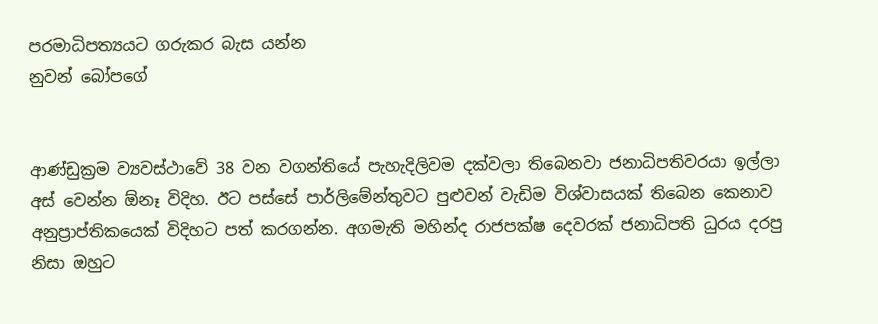පරමාධිපත්‍යයට ගරුකර බැස යන්න
නුවන් බෝපගේ


ආණ්ඩුක්‍රම ව්‍යවස්ථාවේ 38 වන වගන්තියේ පැහැදිලිවම දක්වලා තිබෙනවා ජනාධිපතිවරයා ඉල්ලා අස් වෙන්න ඕනෑ විදිහ. ඊට පස්සේ පාර්ලිමේන්තුවට පුළුවන් වැඩිම විශ්වාසයක් තිබෙන කෙනාව අනුප්‍රාප්තිකයෙක් විදිහට පත් කරගන්න. අගමැති මහින්ද රාජපක්ෂ දෙවරක් ජනාධිපති ධුරය දරපු නිසා ඔහුට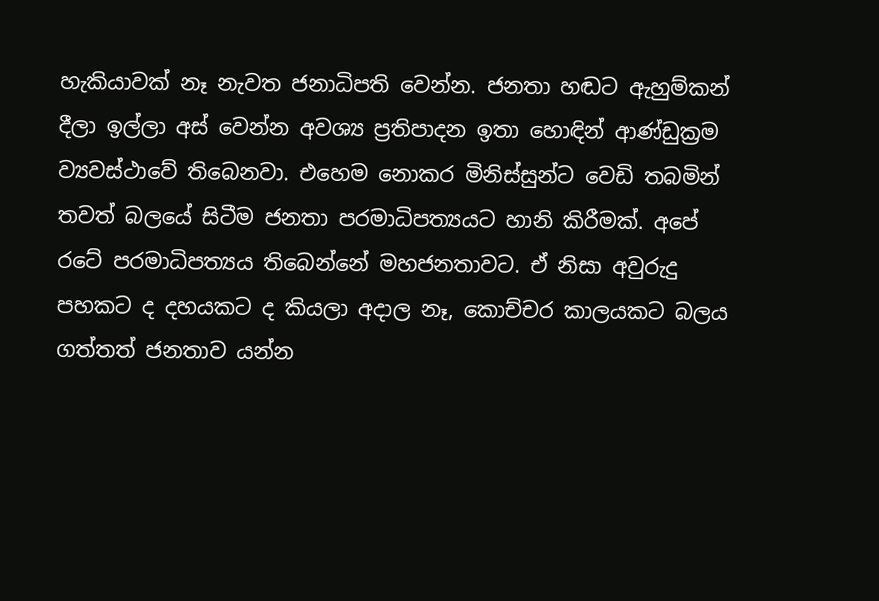හැකියාවක් නෑ නැවත ජනාධිපති වෙන්න. ජනතා හඬට ඇහුම්කන් දීලා ඉල්ලා අස් වෙන්න අවශ්‍ය ප්‍රතිපාදන ඉතා හොඳින් ආණ්ඩුක්‍රම ව්‍යවස්ථාවේ තිබෙනවා. එහෙම නොකර මිනිස්සුන්ට වෙඩි තබමින් තවත් බලයේ සිටීම ජනතා පරමාධිපත්‍යයට හානි කිරීමක්. අපේ රටේ පරමාධිපත්‍යය තිබෙන්නේ මහජනතාවට. ඒ නිසා අවුරුදු පහකට ද දහයකට ද කියලා අදාල නෑ, කොච්චර කාලයකට බලය ගත්තත් ජනතාව යන්න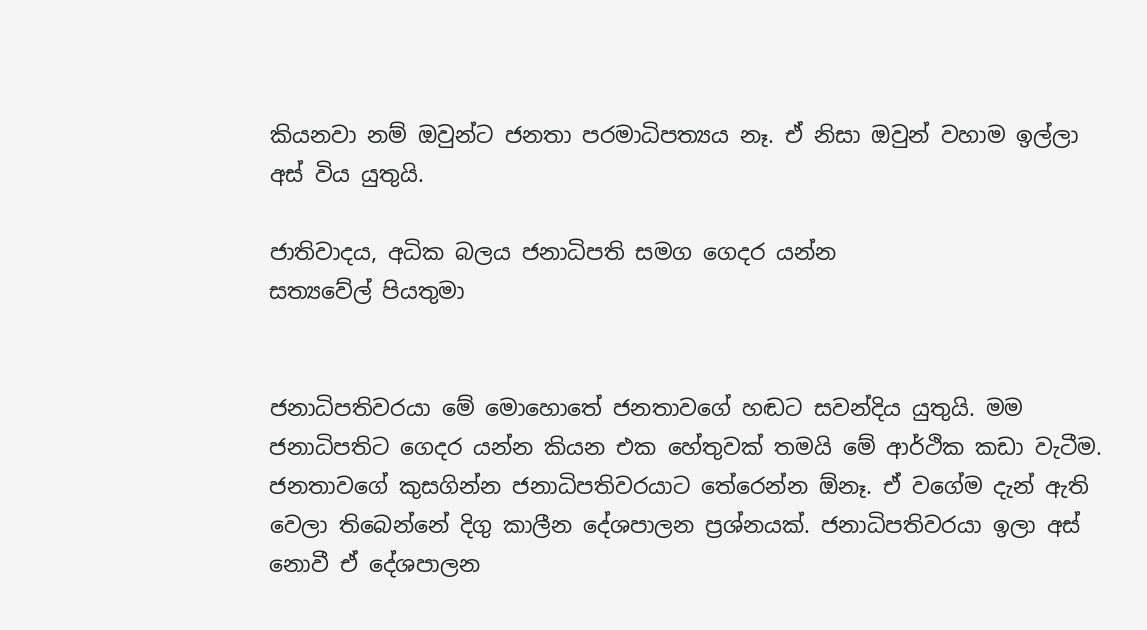කියනවා නම් ඔවුන්ට ජනතා පරමාධිපත්‍යය නෑ. ඒ නිසා ඔවුන් වහාම ඉල්ලා අස් විය යුතුයි.

ජාතිවාදය, අධික බලය ජනාධිපති සමග ගෙදර යන්න
සත්‍යවේල් පියතුමා


ජනාධිපතිවරයා මේ මොහොතේ ජනතාවගේ හඬට සවන්දිය යුතුයි. මම ජනාධිපතිට ගෙදර යන්න කියන එක හේතුවක් තමයි මේ ආර්ථික කඩා වැටීම. ජනතාවගේ කුසගින්න ජනාධිපතිවරයාට තේරෙන්න ඕනෑ. ඒ වගේම දැන් ඇති වෙලා තිබෙන්නේ දිගු කාලීන දේශපාලන ප්‍රශ්නයක්. ජනාධිපතිවරයා ඉලා අස් නොවී ඒ දේශපාලන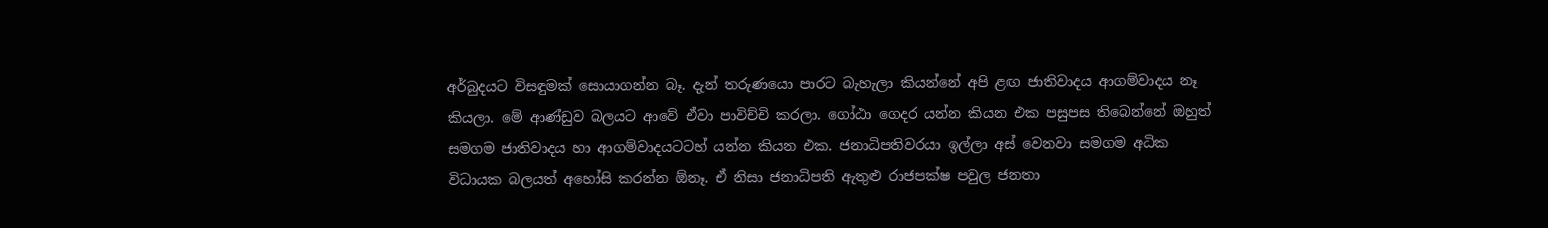අර්බුදයට විසඳුමක් සොයාගන්න බෑ. දැන් තරුණයො පාරට බැහැලා කියන්නේ අපි ළඟ ජාතිවාදය ආගම්වාදය නෑ කියලා. මේ ආණ්ඩුව බලයට ආවේ ඒවා පාවිච්චි කරලා. ගෝඨා ගෙදර යන්න කියන එක පසුපස තිබෙන්නේ ඔහුත් සමගම ජාතිවාදය හා ආගම්වාදයටටහ් යන්න කියන එක. ජනාධිපතිවරයා ඉල්ලා අස් වෙනවා සමගම අධික විධායක බලයත් අහෝසි කරන්න ඕනෑ. ඒ නිසා ජනාධිපති ඇතුළු රාජපක්ෂ පවුල ජනතා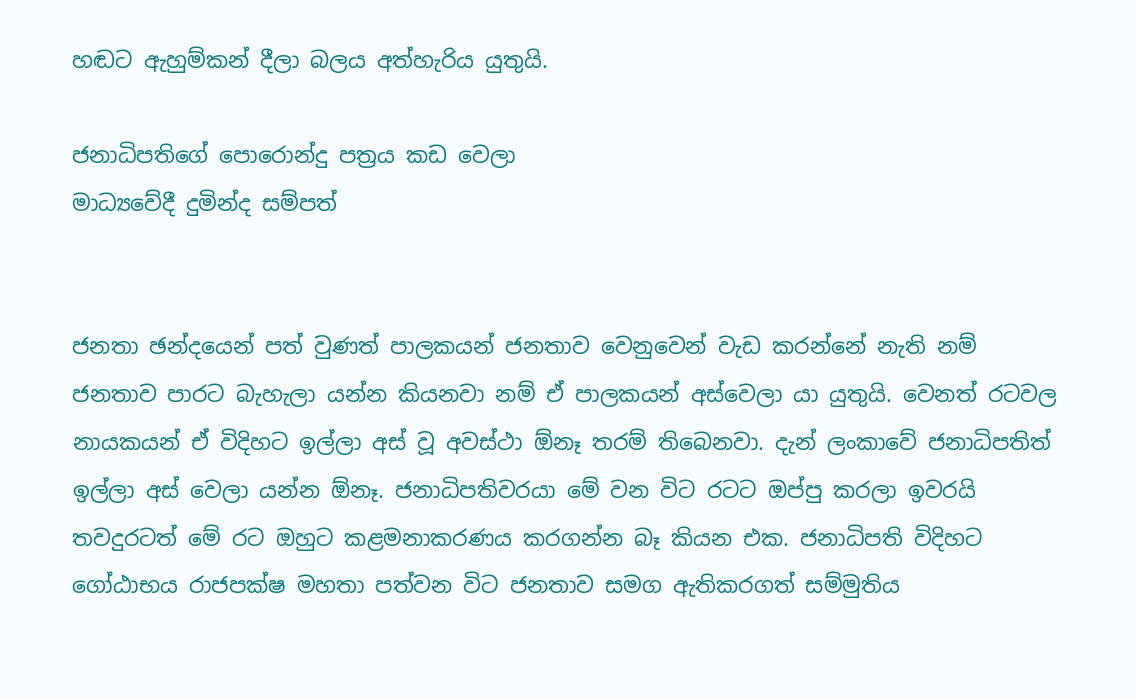හඬට ඇහුම්කන් දීලා බලය අත්හැරිය යුතුයි.

ජනාධිපතිගේ පොරොන්දු පත්‍රය කඩ වෙලා
මාධ්‍යවේදී දුමින්ද සම්පත්


ජනතා ඡන්දයෙන් පත් වුණත් පාලකයන් ජනතාව වෙනුවෙන් වැඩ කරන්නේ නැති නම් ජනතාව පාරට බැහැලා යන්න කියනවා නම් ඒ පාලකයන් අස්වෙලා යා යුතුයි. වෙනත් රටවල නායකයන් ඒ විදිහට ඉල්ලා අස් වූ අවස්ථා ඕනෑ තරම් තිබෙනවා. දැන් ලංකාවේ ජනාධිපතිත් ඉල්ලා අස් වෙලා යන්න ඕනෑ. ජනාධිපතිවරයා මේ වන විට රටට ඔප්පු කරලා ඉවරයි තවදුරටත් මේ රට ඔහුට කළමනාකරණය කරගන්න බෑ කියන එක. ජනාධිපති විදිහට ගෝඨාභය රාජපක්ෂ මහතා පත්වන විට ජනතාව සමග ඇතිකරගත් සම්මුතිය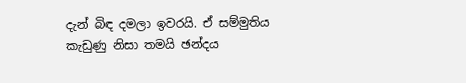දැන් බිඳ දමලා ඉවරයි. ඒ සම්මුතිය කැඩුණු නිසා තමයි ඡන්දය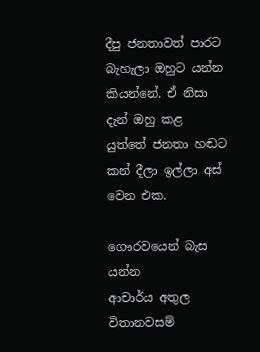දීපු ජනතාවත් පාරට බැහැලා ඔහුට යන්න කියන්නේ. ඒ නිසා දැන් ඔහු කළ යුත්තේ ජනතා හඬට කන් දීලා ඉල්ලා අස් වෙන එක.

ගෞරවයෙන් බැස යන්න
ආචාර්ය අතුල විතානවසම්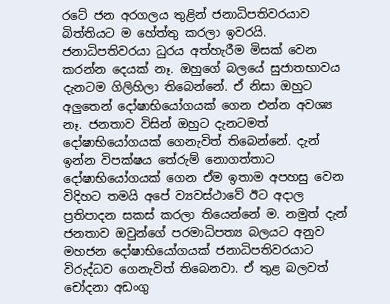රටේ ජන අරගලය තුළින් ජනාධිපතිවරයාව බිත්තියට ම හේත්තු කරලා ඉවරයි. ජනාධිපතිවරයා ධුරය අත්හැරීම මිසක් වෙන කරන්න දෙයක් නෑ. ඔහුගේ බලයේ සුජාතභාවය දැනටම ගිලිහිලා තිබෙන්නේ. ඒ නිසා ඔහුට අලුතෙන් දෝෂාභියෝගයක් ගෙන එන්න අවශ්‍ය නෑ. ජනතාව විසින් ඔහුට දැනටමත් දෝෂාභියෝගයක් ගෙනැවිත් තිබෙන්නේ. දැන් ඉන්න විපක්ෂය තේරුම් නොගත්තාට දෝෂාභියෝගයක් ගෙන ඒම ඉතාම අපහසු වෙන විදිහට තමයි අපේ ව්‍යවස්ථාවේ ඊට අදාල ප්‍රතිපාදන සකස් කරලා තියෙන්නේ ම. නමුත් දැන් ජනතාව ඔවුන්ගේ පරමාධිපත්‍ය බලයට අනුව මහජන දෝෂාභියෝගයක් ජනාධිපතිවරයාට විරුද්ධව ගෙනැවිත් තිබෙනවා. ඒ තුළ බලවත් චෝදනා අඩංගු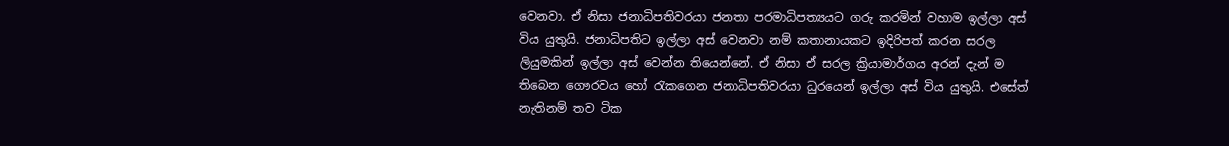වෙනවා. ඒ නිසා ජනාධිපතිවරයා ජනතා පරමාධිපත්‍යයට ගරු කරමින් වහාම ඉල්ලා අස් විය යුතුයි. ජනාධිපතිට ඉල්ලා අස් වෙනවා නම් කතානායකට ඉදිරිපත් කරන සරල ලියුමකින් ඉල්ලා අස් වෙන්න තියෙන්නේ. ඒ නිසා ඒ සරල ක්‍රියාමාර්ගය අරන් දැන් ම තිබෙන ගෞරවය හෝ රැකගෙන ජනාධිපතිවරයා ධුරයෙන් ඉල්ලා අස් විය යුතුයි. එසේත් නැතිනම් තව ටික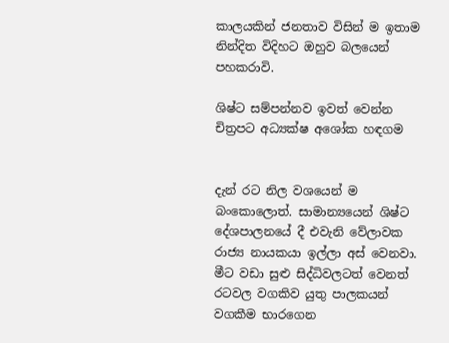කාලයකින් ජනතාව විසින් ම ඉතාම නින්දිත විදිහට ඔහුව බලයෙන් පහකරාවි.

ශිෂ්ට සම්පන්නව ඉවත් වෙන්න
චිත්‍රපට අධ්‍යක්ෂ අශෝක හඳගම


දැන් රට නිල වශයෙන් ම බංකොලොත්. සාමාන්‍යයෙන් ශිෂ්ට දේශපාලනයේ දී එවැනි වේලාවක රාජ්‍ය නායකයා ඉල්ලා අස් වෙනවා. මීට වඩා සුළු සිද්ධිවලටත් වෙනත් රටවල වගකිව යුතු පාලකයන් වගකීම භාරගෙන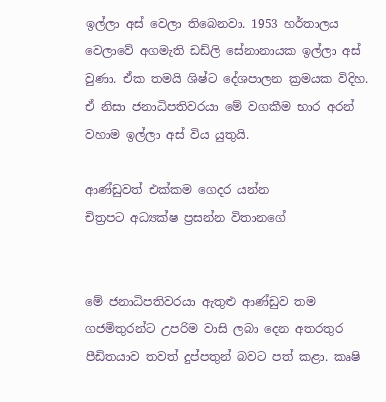ඉල්ලා අස් වෙලා තිබෙනවා. 1953 හර්තාලය වෙලාවේ අගමැති ඩඩ්ලි සේනානායක ඉල්ලා අස් වුණා. ඒක තමයි ශිෂ්ට දේශපාලන ක්‍රමයක විදිහ. ඒ නිසා ජනාධිපතිවරයා මේ වගකීම භාර අරන් වහාම ඉල්ලා අස් විය යුතුයි.

ආණ්ඩුවත් එක්කම ගෙදර යන්න
චිත්‍රපට අධ්‍යක්ෂ ප්‍රසන්න විතානගේ


මේ ජනාධිපතිවරයා ඇතුළු ආණ්ඩුව තම ගජමිතුරන්ට උපරිම වාසි ලබා දෙන අතරතුර පීඩිතයාව තවත් දුප්පතුන් බවට පත් කළා. කෘෂි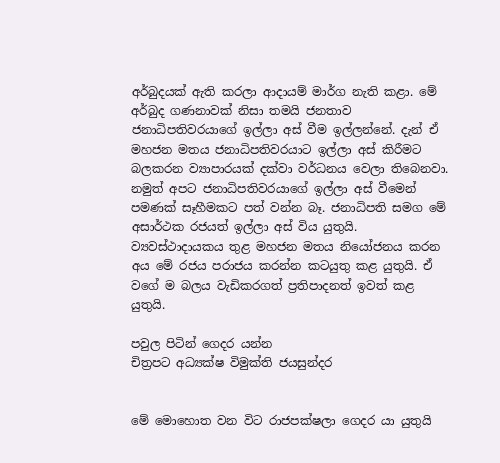අර්බුදයක් ඇති කරලා ආදායම් මාර්ග නැති කළා. මේ අර්බුද ගණනාවක් නිසා තමයි ජනතාව ජනාධිපතිවරයාගේ ඉල්ලා අස් වීම ඉල්ලන්නේ. දැන් ඒ මහජන මතය ජනාධිපතිවරයාට ඉල්ලා අස් කිරීමට බලකරන ව්‍යාපාරයක් දක්වා වර්ධනය වෙලා තිබෙනවා. නමුත් අපට ජනාධිපතිවරයාගේ ඉල්ලා අස් වීමෙන් පමණක් සෑහීමකට පත් වන්න බෑ. ජනාධිපති සමග මේ අසාර්ථක රජයත් ඉල්ලා අස් විය යුතුයි. ව්‍යවස්ථාදායකය තුළ මහජන මතය නියෝජනය කරන අය මේ රජය පරාජය කරන්න කටයුතු කළ යුතුයි. ඒ වගේ ම බලය වැඩිකරගත් ප්‍රතිපාදනත් ඉවත් කළ යුතුයි.

පවුල පිටින් ගෙදර යන්න
චිත්‍රපට අධ්‍යක්ෂ විමුක්ති ජයසුන්දර


මේ මොහොත වන විට රාජපක්ෂලා ගෙදර යා යුතුයි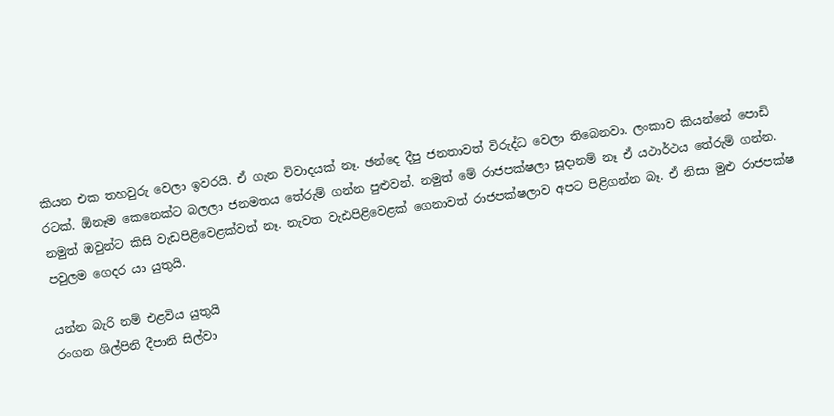කියන එක තහවුරු වෙලා ඉවරයි. ඒ ගැන විවාදයක් නෑ. ඡන්දෙ දීපු ජනතාවත් විරුද්ධ වෙලා තිබෙනවා. ලංකාව කියන්නේ පොඩි රටක්. ඕනෑම කෙනෙක්ට බලලා ජනමතය තේරුම් ගන්න පුළුවන්. නමුත් මේ රාජපක්ෂලා සූදානම් නෑ ඒ යථාර්ථය තේරුම් ගන්න. නමුත් ඔවුන්ට කිසි වැඩපිළිවෙළක්වත් නෑ. නැවත වැඪපිළිවෙළක් ගෙනාවත් රාජපක්ෂලාව අපට පිළිගන්න බෑ. ඒ නිසා මුළු රාජපක්ෂ පවුලම ගෙදර යා යුතුයි.

යන්න බැරි නම් එළවිය යුතුයි
රංගන ශිල්පිනි දීපානි සිල්වා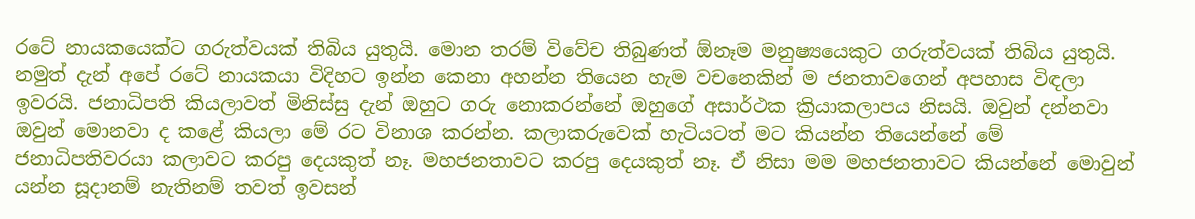රටේ නායකයෙක්ට ගරුත්වයක් තිබිය යුතුයි. මොන තරම් විවේච තිබුණත් ඕනෑම මනුෂ්‍යයෙකුට ගරුත්වයක් තිබිය යුතුයි. නමුත් දැන් අපේ රටේ නායකයා විදිහට ඉන්න කෙනා අහන්න තියෙන හැම වචනෙකින් ම ජනතාවගෙන් අපහාස විඳලා ඉවරයි. ජනාධිපති කියලාවත් මිනිස්සු දැන් ඔහුට ගරු නොකරන්නේ ඔහුගේ අසාර්ථක ක්‍රියාකලාපය නිසයි. ඔවුන් දන්නවා ඔවුන් මොනවා ද කළේ කියලා මේ රට විනාශ කරන්න. කලාකරුවෙක් හැටියටත් මට කියන්න තියෙන්නේ මේ ජනාධිපතිවරයා කලාවට කරපු දෙයකුත් නෑ. මහජනතාවට කරපු දෙයකුත් නෑ. ඒ නිසා මම මහජනතාවට කියන්නේ මොවුන් යන්න සූදානම් නැතිනම් තවත් ඉවසන්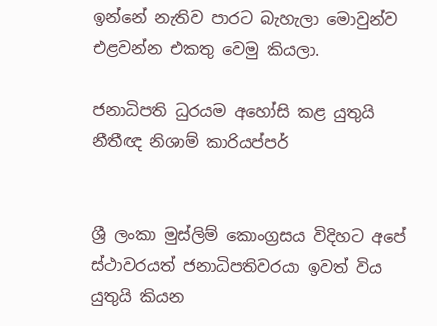ඉන්නේ නැතිව පාරට බැහැලා මොවුන්ව එළවන්න එකතු වෙමු කියලා.

ජනාධිපති ධුරයම අහෝසි කළ යුතුයි
නීතීඥ නිශාම් කාරියප්පර්


ශ්‍රී ලංකා මුස්ලිම් කොංග්‍රසය විදිහට අපේ ස්ථාවරයත් ජනාධිපතිවරයා ඉවත් විය යුතුයි කියන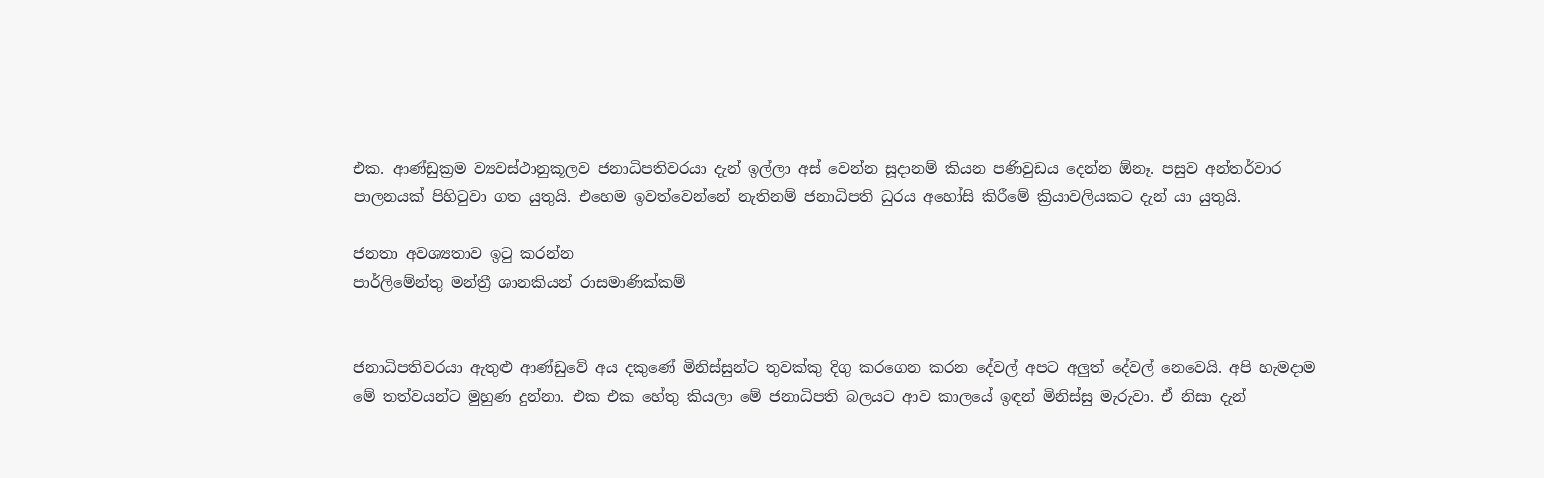එක. ආණ්ඩුක්‍රම ව්‍යවස්ථානුකූලව ජනාධිපතිවරයා දැන් ඉල්ලා අස් වෙන්න සූදානම් කියන පණිවුඩය දෙන්න ඕනෑ. පසුව අන්තර්වාර පාලනයක් පිහිටුවා ගත යුතුයි. එහෙම ඉවත්වෙන්නේ නැතිනම් ජනාධිපති ධුරය අහෝසි කිරීමේ ක්‍රියාවලියකට දැන් යා යුතුයි.

ජනතා අවශ්‍යතාව ඉටු කරන්න
පාර්ලිමේන්තු මන්ත්‍රී ශානකියන් රාසමාණික්කම්


ජනාධිපතිවරයා ඇතුළු ආණ්ඩුවේ අය දකුණේ මිනිස්සුන්ට තුවක්කු දිගු කරගෙන කරන දේවල් අපට අලුත් දේවල් නෙවෙයි. අපි හැමදාම මේ තත්වයන්ට මුහුණ දුන්නා. එක එක හේතු කියලා මේ ජනාධිපති බලයට ආව කාලයේ ඉඳන් මිනිස්සු මැරුවා. ඒ නිසා දැන්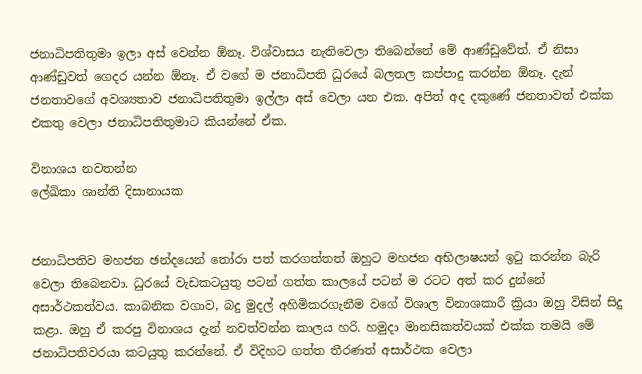ජනාධිපතිතුමා ඉලා අස් වෙන්න ඕනෑ. විශ්වාසය නැතිවෙලා තිබෙන්නේ මේ ආණ්ඩුවේත්. ඒ නිසා ආණ්ඩුවත් ගෙදර යන්න ඕනෑ. ඒ වගේ ම ජනාධිපති ධුරයේ බලතල කප්පාදු කරන්න ඕනෑ. දැන් ජනතාවගේ අවශ්‍යතාව ජනාධිපතිතුමා ඉල්ලා අස් වෙලා යන එක. අපිත් අද දකුණේ ජනතාවත් එක්ක එකතු වෙලා ජනාධිපතිතුමාට කියන්නේ ඒක.

විනාශය නවතන්න
ලේඛිකා ශාන්ති දිසානායක


ජනාධිපතිව මහජන ඡන්දයෙන් තෝරා පත් කරගත්තත් ඔහුට මහජන අභිලාෂයන් ඉටු කරන්න බැරි වෙලා තිබෙනවා. ධුරයේ වැඩකටයුතු පටන් ගත්ත කාලයේ පටන් ම රටට අත් කර දුන්නේ අසාර්ථකත්වය. කාබනික වගාව, බදු මුදල් අහිමිකරගැනීම වගේ විශාල විනාශකාරී ක්‍රියා ඔහු විසින් සිදු කළා. ඔහු ඒ කරපු විනාශය දැන් නවත්වන්න කාලය හරි. හමුදා මානසිකත්වයක් එක්ක තමයි මේ ජනාධිපතිවරයා කටයුතු කරන්නේ. ඒ විදිහට ගත්ත තීරණත් අසාර්ථක වෙලා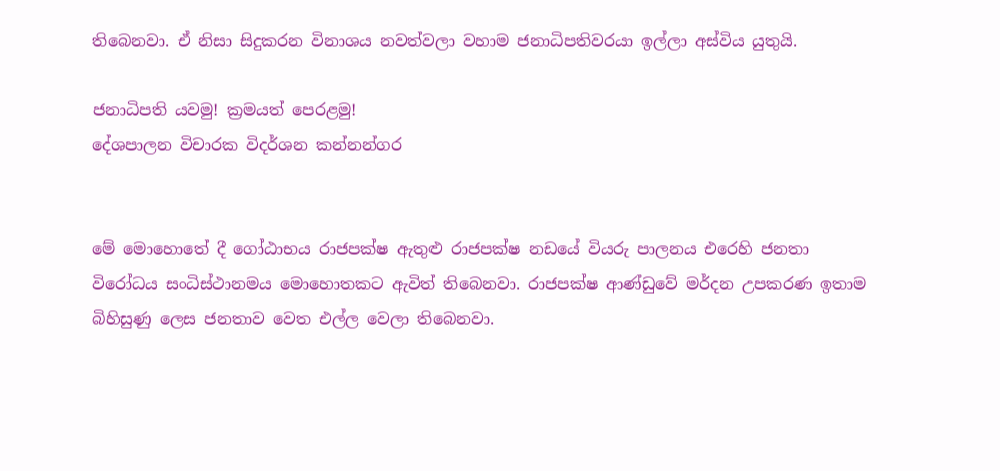තිබෙනවා. ඒ නිසා සිදුකරන විනාශය නවත්වලා වහාම ජනාධිපතිවරයා ඉල්ලා අස්විය යුතුයි.

ජනාධිපති යවමු! ක්‍රමයත් පෙරළමු!
දේශපාලන විචාරක විදර්ශන කන්නන්ගර


මේ මොහොතේ දී ගෝඨාභය රාජපක්ෂ ඇතුළු රාජපක්ෂ නඩයේ වියරු පාලනය එරෙහි ජනතා විරෝධය සංධිස්ථානමය මොහොතකට ඇවිත් තිබෙනවා. රාජපක්ෂ ආණ්ඩුවේ මර්දන උපකරණ ඉතාම බිහිසුණු ලෙස ජනතාව වෙත එල්ල වෙලා තිබෙනවා.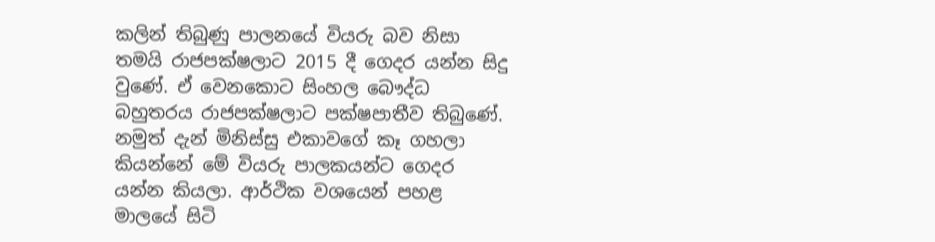කලින් තිබුණු පාලනයේ වියරු බව නිසා තමයි රාජපක්ෂලාට 2015 දී ගෙදර යන්න සිදු වුණේ. ඒ වෙනකොට සිංහල බෞද්ධ බහුතරය රාජපක්ෂලාට පක්ෂපාතීව තිබුණේ. නමුත් දැන් මිනිස්සු එකාවගේ කෑ ගහලා කියන්නේ මේ වියරු පාලකයන්ට ගෙදර යන්න කියලා. ආර්ථික වශයෙන් පහළ මාලයේ සිටි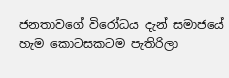ජනතාවගේ විරෝධය දැන් සමාජයේ හැම කොටසකටම පැතිරිලා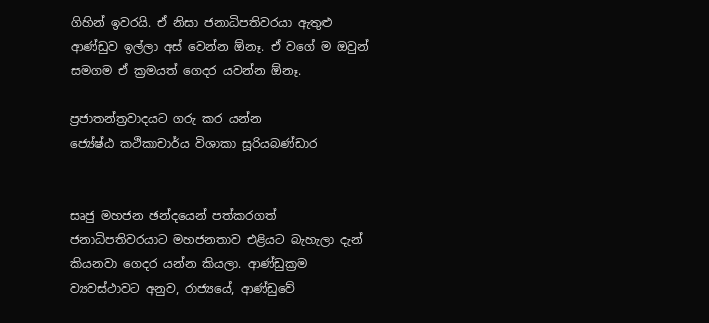ගිහින් ඉවරයි. ඒ නිසා ජනාධිපතිවරයා ඇතුළු ආණ්ඩුව ඉල්ලා අස් වෙන්න ඕනෑ. ඒ වගේ ම ඔවුන් සමගම ඒ ක්‍රමයත් ගෙදර යවන්න ඕනෑ.

ප්‍රජාතන්ත්‍රවාදයට ගරු කර යන්න
ජ්‍යේෂ්ඨ කථිකාචාර්ය විශාකා සූරියබණ්ඩාර


සෘජු මහජන ඡන්දයෙන් පත්කරගත් ජනාධිපතිවරයාට මහජනතාව එළියට බැහැලා දැන් කියනවා ගෙදර යන්න කියලා. ආණ්ඩුක්‍රම ව්‍යවස්ථාවට අනුව, රාජ්‍යයේ, ආණ්ඩුවේ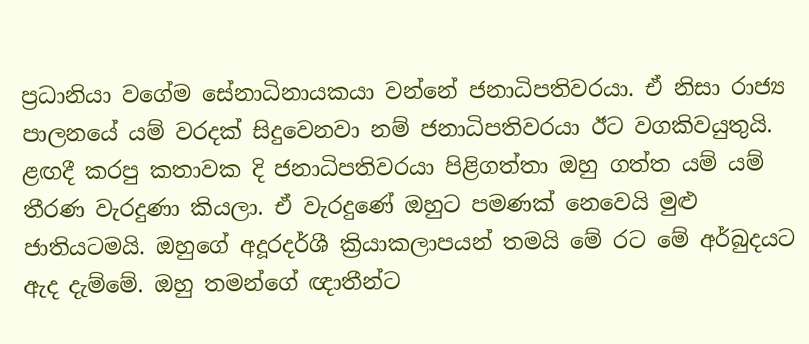ප්‍රධානියා වගේම සේනාධිනායකයා වන්නේ ජනාධිපතිවරයා. ඒ නිසා රාජ්‍ය පාලනයේ යම් වරදක් සිදුවෙනවා නම් ජනාධිපතිවරයා ඊට වගකිවයුතුයි. ළඟදී කරපු කතාවක දි ජනාධිපතිවරයා පිළිගත්තා ඔහු ගත්ත යම් යම් තීරණ වැරදුණා කියලා. ඒ වැරදුණේ ඔහුට පමණක් නෙවෙයි මුළු ජාතියටමයි. ඔහුගේ අදූරදර්ශී ක්‍රියාකලාපයන් තමයි මේ රට මේ අර්බුදයට ඇද දැම්මේ. ඔහු තමන්ගේ ඥාතීන්ට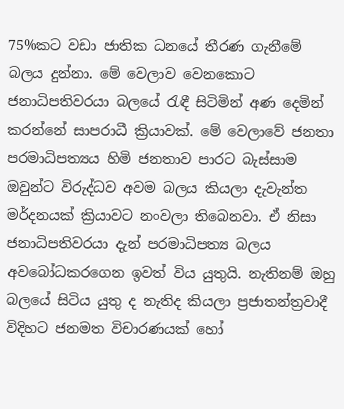75%කට වඩා ජාතික ධනයේ තීරණ ගැනීමේ බලය දුන්නා. මේ වෙලාව වෙනකොට ජනාධිපතිවරයා බලයේ රැඳී සිටිමින් අණ දෙමින් කරන්නේ සාපරාධී ක්‍රියාවක්. මේ වෙලාවේ ජනතා පරමාධිපත්‍යය හිමි ජනතාව පාරට බැස්සාම ඔවුන්ට විරුද්ධව අවම බලය කියලා දැවැන්ත මර්දනයක් ක්‍රියාවට නංවලා තිබෙනවා. ඒ නිසා ජනාධිපතිවරයා දැන් පරමාධිපත්‍ය බලය අවබෝධකරගෙන ඉවත් විය යුතුයි. නැතිනම් ඔහු බලයේ සිටිය යුතු ද නැතිද කියලා ප්‍රජාතන්ත්‍රවාදී විදිහට ජනමත විචාරණයක් හෝ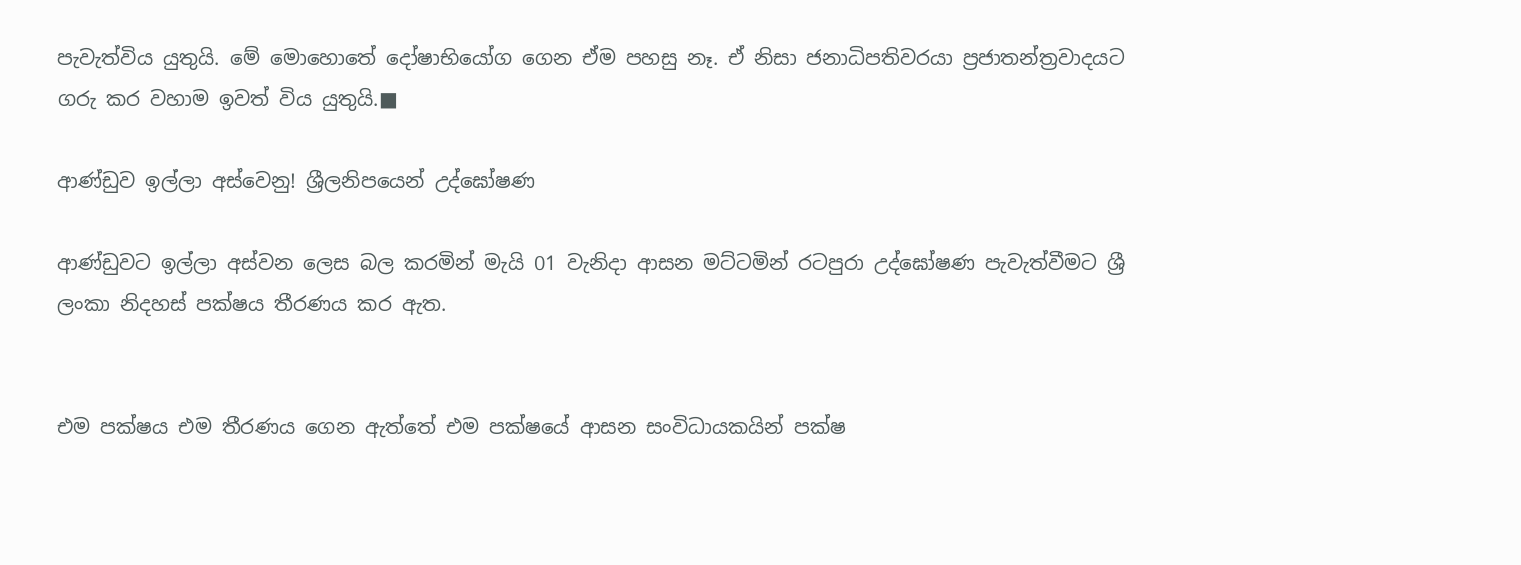පැවැත්විය යුතුයි. මේ මොහොතේ දෝෂාභියෝග ගෙන ඒම පහසු නෑ. ඒ නිසා ජනාධිපතිවරයා ප්‍රජාතන්ත්‍රවාදයට ගරු කර වහාම ඉවත් විය යුතුයි.■

ආණ්ඩුව ඉල්ලා අස්වෙනු! ශ්‍රීලනිපයෙන් උද්ඝෝෂණ

ආණ්ඩුවට ඉල්ලා අස්වන ලෙස බල කරමින් මැයි 01 වැනිදා ආසන මට්ටමින් රටපුරා උද්ඝෝෂණ පැවැත්වීමට ශ්‍රී ලංකා නිදහස් පක්ෂය තීරණය කර ඇත.


එම පක්ෂය එම තීරණය ගෙන ඇත්තේ එම පක්ෂයේ ආසන සංවිධායකයින් පක්ෂ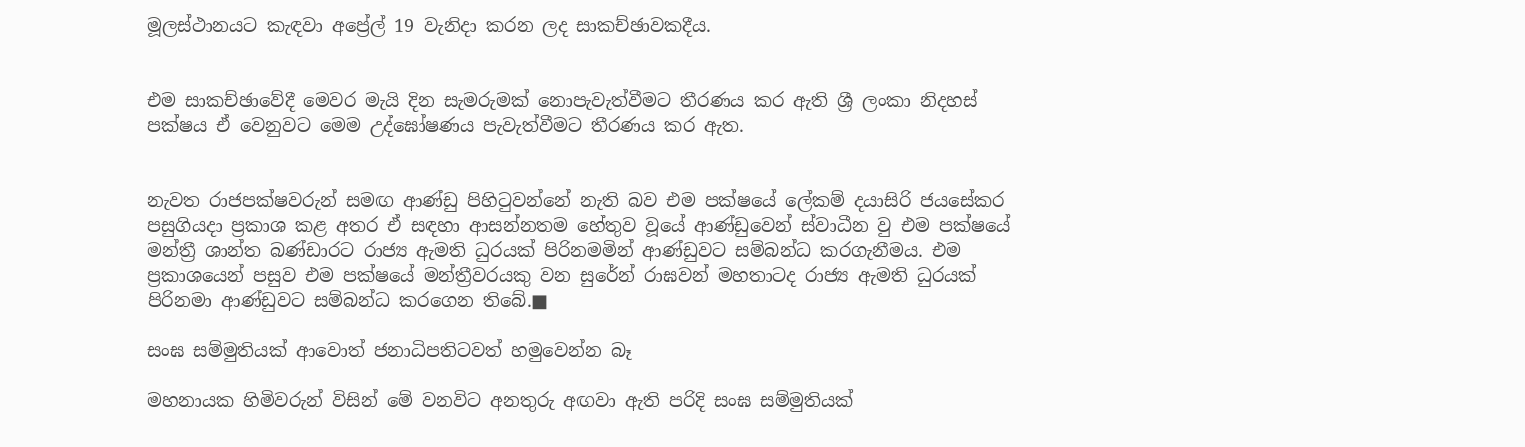මූලස්ථානයට කැඳවා අප්‍රේල් 19 වැනිදා කරන ලද සාකච්ඡාවකදීය.


එම සාකච්ඡාවේදී මෙවර මැයි දින සැමරුමක් නොපැවැත්වීමට තීරණය කර ඇති ශ්‍රී ලංකා නිදහස් පක්ෂය ඒ වෙනුවට මෙම උද්ඝෝෂණය පැවැත්වීමට තීරණය කර ඇත.


නැවත රාජපක්ෂවරුන් සමඟ ආණ්ඩු පිහිටුවන්නේ නැති බව එම පක්ෂයේ ලේකම් දයාසිරි ජයසේකර පසුගියදා ප්‍රකාශ කළ අතර ඒ සඳහා ආසන්නතම හේතුව වූයේ ආණ්ඩුවෙන් ස්වාධීන වු එම පක්ෂයේ මන්ත්‍රී ශාන්ත බණ්ඩාරට රාජ්‍ය ඇමති ධුරයක් පිරිනමමින් ආණ්ඩුවට සම්බන්ධ කරගැනීමය. එම ප්‍රකාශයෙන් පසුව එම පක්ෂයේ මන්ත්‍රීවරයකු වන සුරේන් රාඝවන් මහතාටද රාජ්‍ය ඇමති ධුරයක් පිරිනමා ආණ්ඩුවට සම්බන්ධ කරගෙන තිබේ.■

සංඝ සම්මුතියක් ආවොත් ජනාධිපතිටවත් හමුවෙන්න බෑ

මහනායක හිමිවරුන් විසින් මේ වනවිට අනතුරු අඟවා ඇති පරිදි සංඝ සම්මුතියක්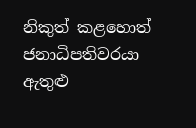නිකුත් කළහොත් ජනාධිපතිවරයා ඇතුළු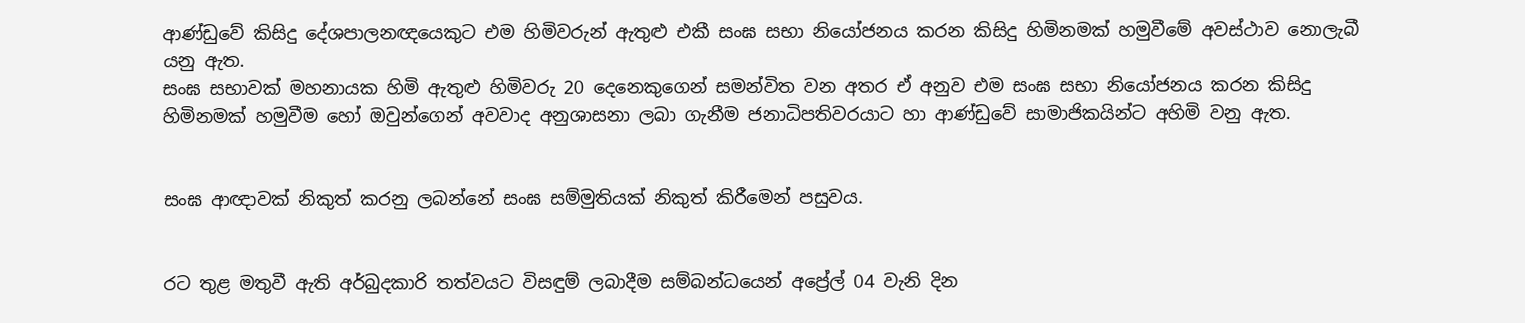ආණ්ඩුවේ කිසිදු දේශපාලනඥයෙකුට එම හිමිවරුන් ඇතුළු එකී සංඝ සභා නියෝජනය කරන කිසිදු හිමිනමක් හමුවීමේ අවස්ථාව නොලැබී යනු ඇත.
සංඝ සභාවක් මහනායක හිමි ඇතුළු හිමිවරු 20 දෙනෙකුගෙන් සමන්විත වන අතර ඒ අනුව එම සංඝ සභා නියෝජනය කරන කිසිදු හිමිනමක් හමුවීම හෝ ඔවුන්ගෙන් අවවාද අනුශාසනා ලබා ගැනීම ජනාධිපතිවරයාට හා ආණ්ඩුවේ සාමාජිකයින්ට අහිමි වනු ඇත.


සංඝ ආඥාවක් නිකුත් කරනු ලබන්නේ සංඝ සම්මුතියක් නිකුත් කිරීමෙන් පසුවය.


රට තුළ මතුවී ඇති අර්බුදකාරි තත්වයට විසඳුම් ලබාදීම සම්බන්ධයෙන් අප්‍රේල් 04 වැනි දින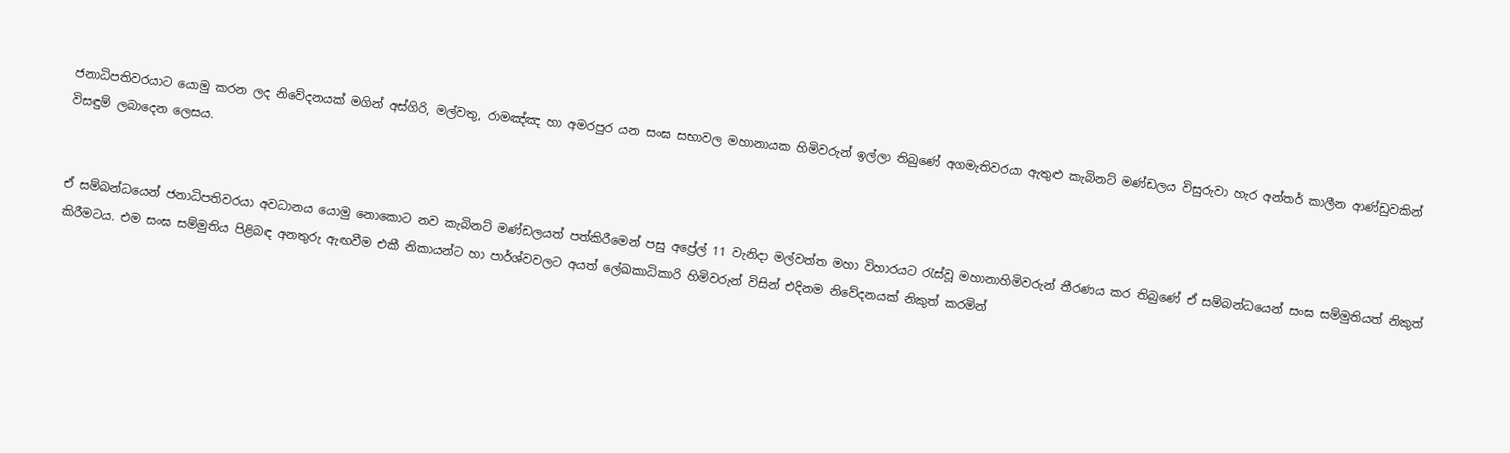ජනාධිපතිවරයාට යොමු කරන ලද නිවේදනයක් මගින් අස්ගිරි, මල්වතු, රාමඤ්ඤ හා අමරපුර යන සංඝ සභාවල මහානායක හිමිවරුන් ඉල්ලා තිබුණේ අගමැතිවරයා ඇතුළු කැබිනට් මණ්ඩලය විසුරුවා හැර අන්තර් කාලීන ආණ්ඩුවකින් විසඳුම් ලබාදෙන ලෙසය.


ඒ සම්බන්ධයෙන් ජනාධිපතිවරයා අවධානය යොමු නොකොට නව කැබිනට් මණ්ඩලයත් පත්කිරීමෙන් පසු අප්‍රේල් 11 වැනිදා මල්වත්ත මහා විහාරයට රැස්වූ මහානාහිමිවරුන් තීරණය කර තිබුණේ ඒ සම්බන්ධයෙන් සංඝ සම්මුතියත් නිකුත් කිරීමටය. එම සංඝ සම්මුතිය පිළිබඳ අනතුරු ඇඟවීම එකී නිකායන්ට හා පාර්ශ්වවලට අයත් ලේඛකාධිකාරි හිමිවරුන් විසින් එදිනම නිවේදනයක් නිකුත් කරමින්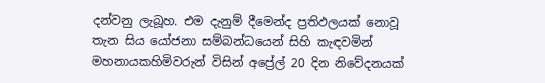දන්වනු ලැබූහ. එම දැනුම් දීමෙන්ද ප්‍රතිඵලයක් නොවූ තැන සිය යෝජනා සම්බන්ධයෙන් සිහි කැඳවමින් මහනායකහිමිවරුන් විසින් අප්‍රේල් 20 දින නිවේදනයක්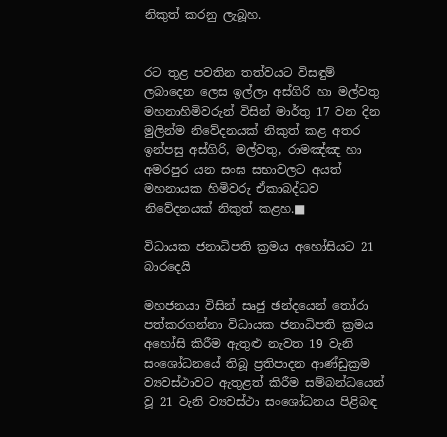නිකුත් කරනු ලැබූහ.


රට තුළ පවතින තත්වයට විසඳුම් ලබාදෙන ලෙස ඉල්ලා අස්ගිරි හා මල්වතු මහනාහිමිවරුන් විසින් මාර්තු 17 වන දින මුලින්ම නිවේදනයක් නිකුත් කළ අතර ඉන්පසු අස්ගිරි, මල්වතු, රාමඤ්ඤ හා අමරපුර යන සංඝ සභාවලට අයත් මහනායක හිමිවරු ඒකාබද්ධව නිවේදනයක් නිකුත් කළහ.■

විධායක ජනාධිපති ක්‍රමය අහෝසියට 21 බාරදෙයි

මහජනයා විසින් සෘජු ඡන්දයෙන් තෝරා පත්කරගන්නා විධායක ජනාධිපති ක්‍රමය අහෝසි කිරීම ඇතුළු නැවත 19 වැනි සංශෝධනයේ තිබූ ප්‍රතිපාදන ආණ්ඩුක්‍රම ව්‍යවස්ථාවට ඇතුළත් කිරීම සම්බන්ධයෙන් වූ 21 වැනි ව්‍යවස්ථා සංශෝධනය පිළිබඳ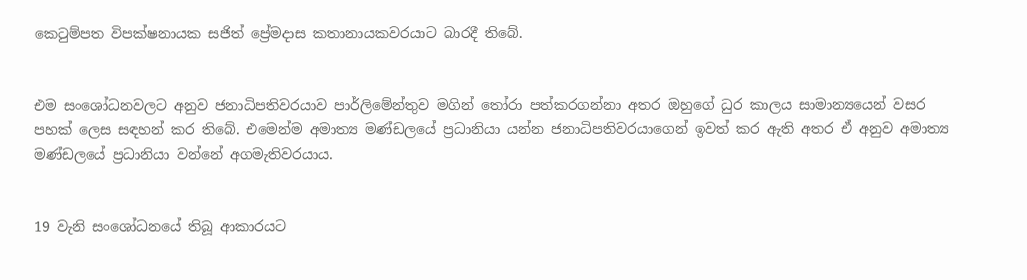කෙටුම්පත විපක්ෂනායක සජිත් ප්‍රේමදාස කතානායකවරයාට බාරදී තිබේ.


එම සංශෝධනවලට අනුව ජනාධිපතිවරයාව පාර්ලිමේන්තුව මගින් තෝරා පත්කරගන්නා අතර ඔහුගේ ධුර කාලය සාමාන්‍යයෙන් වසර පහක් ලෙස සඳහන් කර තිබේ. එමෙන්ම අමාත්‍ය මණ්ඩලයේ ප්‍රධානියා යන්න ජනාධිපතිවරයාගෙන් ඉවත් කර ඇති අතර ඒ අනුව අමාත්‍ය මණ්ඩලයේ ප්‍රධානියා වන්නේ අගමැතිවරයාය.


19 වැනි සංශෝධනයේ තිබූ ආකාරයට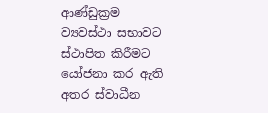ආණ්ඩුක්‍රම ව්‍යවස්ථා සභාවට ස්ථාපිත කිරීමට යෝජනා කර ඇති අතර ස්වාධීන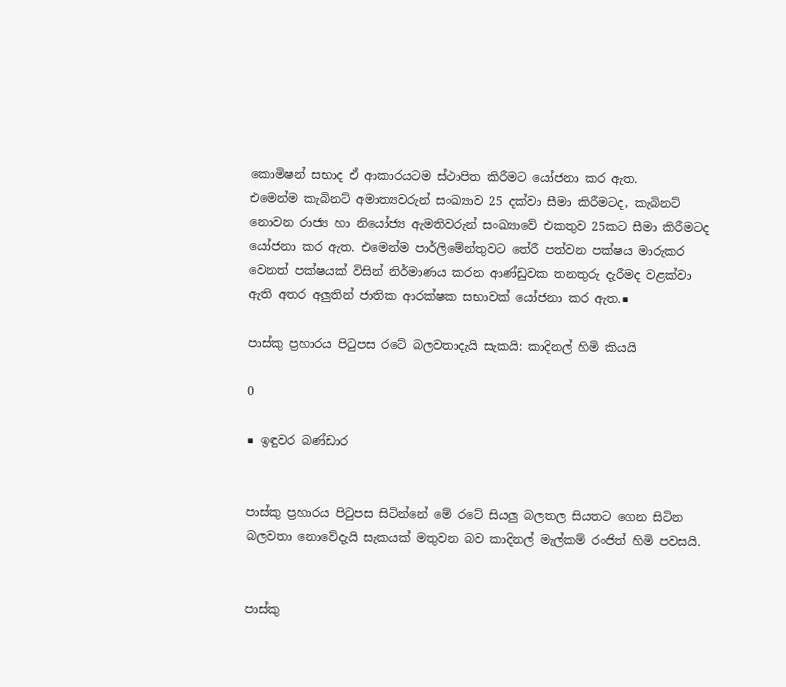කොමිෂන් සභාද ඒ ආකාරයටම ස්ථාපිත කිරීමට යෝජනා කර ඇත.
එමෙන්ම කැබිනට් අමාත්‍යවරුන් සංඛ්‍යාව 25 දක්වා සීමා කිරීමටද, කැබිනට් නොවන රාජ්‍ය හා නියෝජ්‍ය ඇමතිවරුන් සංඛ්‍යාවේ එකතුව 25කට සීමා කිරීමටද යෝජනා කර ඇත. එමෙන්ම පාර්ලිමේන්තුවට තේරී පත්වන පක්ෂය මාරුකර වෙනත් පක්ෂයක් විසින් නිර්මාණය කරන ආණ්ඩුවක තනතුරු දැරීමද වළක්වා ඇති අතර අලුතින් ජාතික ආරක්ෂක සභාවක් යෝජනා කර ඇත.■

පාස්කු ප්‍රහාරය පිටුපස රටේ බලවතාදැයි සැකයි: කාදිනල් හිමි කියයි

0

■ ඉඳුවර බණ්ඩාර


පාස්කු ප්‍රහාරය පිටුපස සිටින්නේ මේ රටේ සියලු බලතල සියතට ගෙන සිටින බලවතා නොවේදැයි සැකයක් මතුවන බව කාදිනල් මැල්කම් රංජිත් හිමි පවසයි.


පාස්කු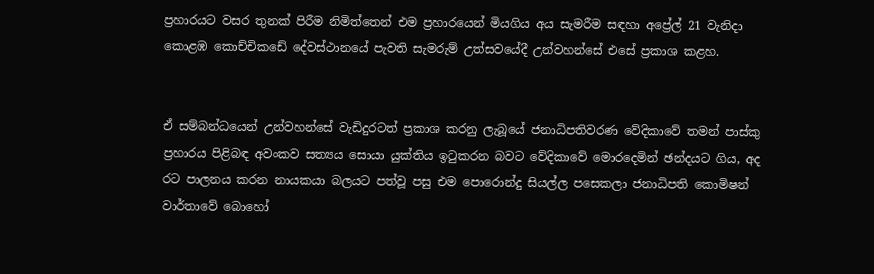ප්‍රහාරයට වසර තුනක් පිරීම නිමිත්තෙන් එම ප්‍රහාරයෙන් මියගිය අය සැමරීම සඳහා අප්‍රේල් 21 වැනිදා කොළඹ කොච්චිකඩේ දේවස්ථානයේ පැවති සැමරුම් උත්සවයේදී උන්වහන්සේ එසේ ප්‍රකාශ කළහ.


ඒ සම්බන්ධයෙන් උන්වහන්සේ වැඩිදුරටත් ප්‍රකාශ කරනු ලැබූයේ ජනාධිපතිවරණ වේදිකාවේ තමන් පාස්කු ප්‍රහාරය පිළිබඳ අවංකව සත්‍යය සොයා යුක්තිය ඉටුකරන බවට වේදිකාවේ මොරදෙමින් ඡන්දයට ගිය, අද රට පාලනය කරන නායකයා බලයට පත්වූ පසු එම පොරොන්දු සියල්ල පසෙකලා ජනාධිපති කොමිෂන් වාර්තාවේ බොහෝ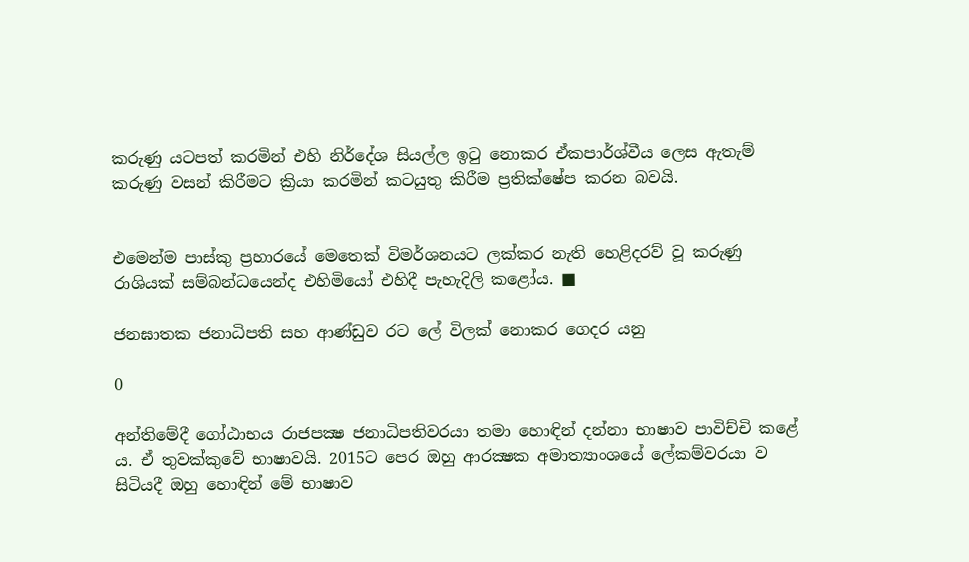කරුණු යටපත් කරමින් එහි නිර්දේශ සියල්ල ඉටු නොකර ඒකපාර්ශ්වීය ලෙස ඇතැම් කරුණු වසන් කිරීමට ක්‍රියා කරමින් කටයුතු කිරීම ප්‍රතික්ෂේප කරන බවයි.


එමෙන්ම පාස්කු ප්‍රහාරයේ මෙතෙක් විමර්ශනයට ලක්කර නැති හෙළිදරව් වූ කරුණු රාශියක් සම්බන්ධයෙන්ද එහිමියෝ එහිදී පැහැදිලි කළෝය. ■

ජනඝාතක ජනාධිපති සහ ආණ්ඩුව රට ලේ විලක් නොකර ගෙදර යනු

0

අන්තිමේදී ගෝඨාභය රාජපක්‍ෂ ජනාධිපතිවරයා තමා හොඳින් දන්නා භාෂාව පාවිච්චි කළේ ය. ඒ තුවක්කුවේ භාෂාවයි. 2015ට පෙර ඔහු ආරක්‍ෂක අමාත්‍යාංශයේ ලේකම්වරයා ව සිටියදී ඔහු හොඳින් මේ භාෂාව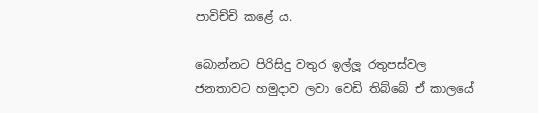පාවිච්චි කළේ ය.

බොන්නට පිරිසිදු වතුර ඉල්ලූ රතුපස්වල ජනතාවට හමුදාව ලවා වෙඩි තිබ්බේ ඒ කාලයේ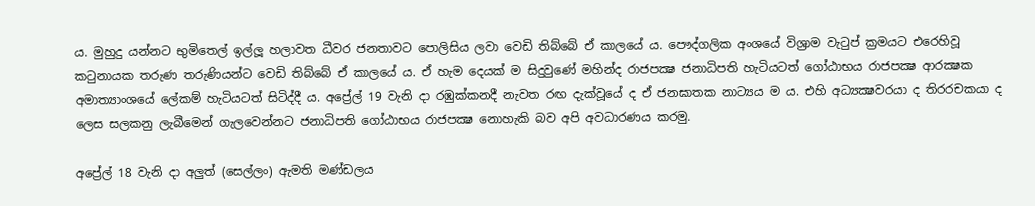ය. මුහුදු යන්නට භුමිතෙල් ඉල්ලූ හලාවත ධීවර ජනතාවට පොලිසිය ලවා වෙඩි තිබ්බේ ඒ කාලයේ ය. පෞද්ගලික අංශයේ විශ්‍රාම වැටුප් ක්‍රමයට එරෙහිවූ කටුනායක තරුණ තරුණියන්ට වෙඩි තිබ්බේ ඒ කාලයේ ය. ඒ හැම දෙයක් ම සිදුවුණේ මහින්ද රාජපක්‍ෂ ජනාධිපති හැටියටත් ගෝඨාභය රාජපක්‍ෂ ආරක්‍ෂක අමාත්‍යාංශයේ ලේකම් හැටියටත් සිටිද්දී ය. අප්‍රේල් 19 වැනි දා රඹුක්කනදී නැවත රඟ දැක්වූයේ ද ඒ ජනඝාතක නාට්‍යය ම ය. එහි අධ්‍යක්‍ෂවරයා ද තිරරචකයා ද ලෙස සලකනු ලැබීමෙන් ගැලවෙන්නට ජනාධිපති ගෝඨාභය රාජපක්‍ෂ නොහැකි බව අපි අවධාරණය කරමු.

අප්‍රේල් 18 වැනි දා අලුත් (සෙල්ලං) ඇමති මණ්ඩලය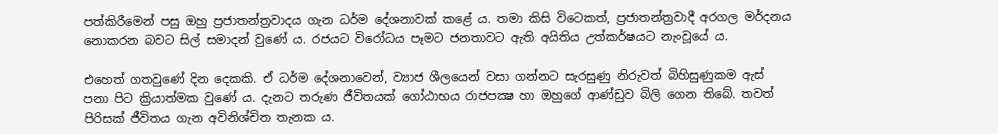පත්කිරීමෙන් පසු ඔහු ප්‍රජාතන්ත්‍රවාදය ගැන ධර්ම දේශනාවක් කළේ ය. තමා කිසි විටෙකත්, ප්‍රජාතන්ත්‍රවාදී අරගල මර්දනය නොකරන බවට සිල් සමාදන් වුණේ ය. රජයට විරෝධය පෑමට ජනතාවට ඇති අයිතිය උත්කර්ෂයට නැංවූයේ ය.

එහෙත් ගතවුණේ දින දෙකකි. ඒ ධර්ම දේශනාවෙන්, ව්‍යාජ ශීලයෙන් වසා ගන්නට සැරසුණු නිරුවත් බිහිසුණුකම ඇස් පනා පිට ක්‍රියාත්මක වුණේ ය. දැනට තරුණ ජීවිතයක් ගෝඨාභය රාජපක්‍ෂ හා ඔහුගේ ආණ්ඩුව බිලි ගෙන තිබේ. තවත් පිරිසක් ජීවිතය ගැන අවිනිශ්චිත තැනක ය.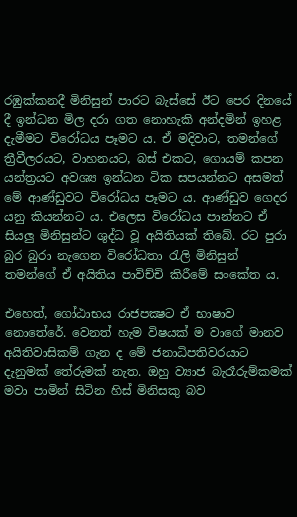රඹුක්කනදී මිනිසුන් පාරට බැස්සේ ඊට පෙර දිනයේ දී ඉන්ධන මිල දරා ගත නොහැකි අන්දමින් ඉහළ දැමීමට විරෝධය පෑමට ය. ඒ මදිවාට, තමන්ගේ ත්‍රීවීලරයට, වාහනයට, බස් එකට, ගොයම් කපන යන්ත්‍රයට අවශ්‍ය ඉන්ධන ටික සපයන්නට අසමත් මේ ආණ්ඩුවට විරෝධය පෑමට ය. ආණ්ඩුව ගෙදර යනු කියන්නට ය. එලෙස විරෝධය පාන්නට ඒ සියලු මිනිසුන්ට ශුද්ධ වූ අයිතියක් තිබේ. රට පුරා බුර බුරා නැගෙන විරෝධතා රැලි මිනිසුන් තමන්ගේ ඒ අයිතිය පාවිච්චි කිරීමේ සංකේත ය.

එහෙත්, ගෝඨාභය රාජපක්‍ෂට ඒ භාෂාව නොතේරේ. වෙනත් හැම විෂයක් ම වාගේ මානව අයිතිවාසිකම් ගැන ද මේ ජනාධිපතිවරයාට දැනුමක් තේරුමක් නැත. ඔහු ව්‍යාජ බැරෑරුම්කමක් මවා පාමින් සිටින හිස් මිනිසකු බව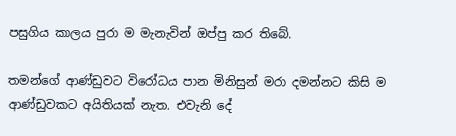පසුගිය කාලය පුරා ම මැනැවින් ඔප්පු කර තිබේ.

තමන්ගේ ආණ්ඩුවට විරෝධය පාන මිනිසුන් මරා දමන්නට කිසි ම ආණ්ඩුවකට අයිතියක් නැත. එවැනි දේ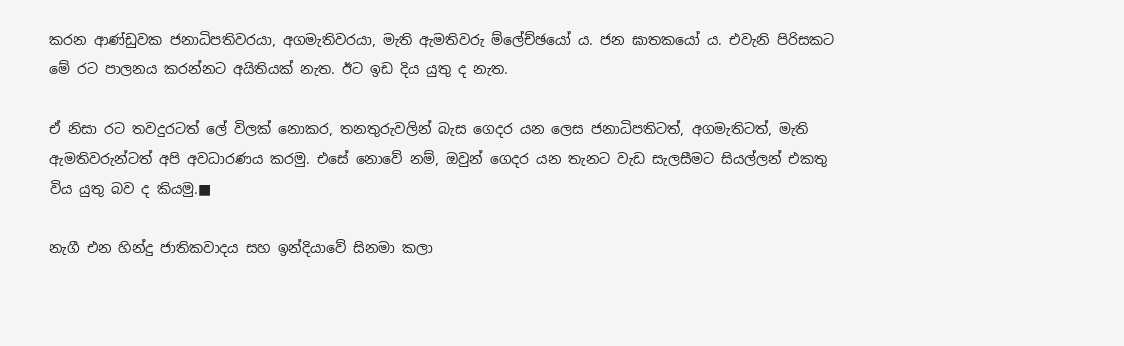කරන ආණ්ඩුවක ජනාධිපතිවරයා, අගමැතිවරයා, මැති ඇමතිවරු ම්ලේච්ඡයෝ ය. ජන ඝාතකයෝ ය. එවැනි පිරිසකට මේ රට පාලනය කරන්නට අයිතියක් නැත. ඊට ඉඩ දිය යුතු ද නැත.

ඒ නිසා රට තවදුරටත් ලේ විලක් නොකර, තනතුරුවලින් බැස ගෙදර යන ලෙස ජනාධිපතිටත්, අගමැතිටත්, මැති ඇමතිවරුන්ටත් අපි අවධාරණය කරමු. එසේ නොවේ නම්, ඔවුන් ගෙදර යන තැනට වැඩ සැලසීමට සියල්ලන් එකතු විය යුතු බව ද කියමු.■

නැගී එන හින්දු ජාතිකවාදය සහ ඉන්දියාවේ සිනමා කලා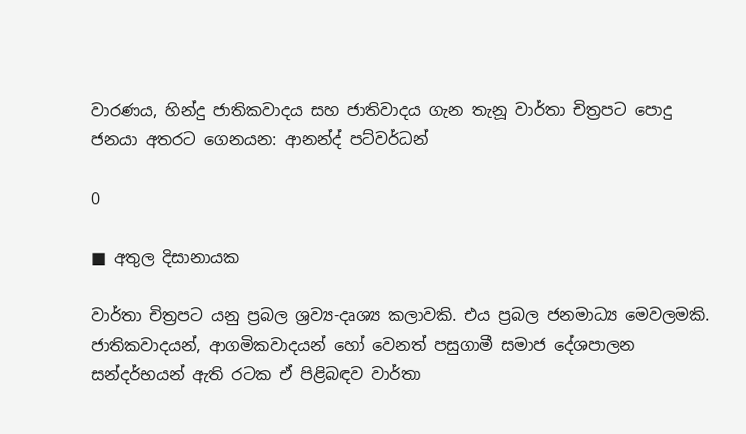වාරණය, හින්දු ජාතිකවාදය සහ ජාතිවාදය ගැන තැනූ වාර්තා චිත්‍රපට පොදු ජනයා අතරට ගෙනයන: ආනන්ද් පට්වර්ධන්

0

■ අතුල දිසානායක

වාර්තා චිත්‍රපට යනු ප්‍රබල ශ්‍රව්‍ය-දෘශ්‍ය කලාවකි. එය ප්‍රබල ජනමාධ්‍ය මෙවලමකි. ජාතිකවාදයන්, ආගමිකවාදයන් හෝ වෙනත් පසුගාමී සමාජ දේශපාලන සන්දර්භයන් ඇති රටක ඒ පිළිබඳව වාර්තා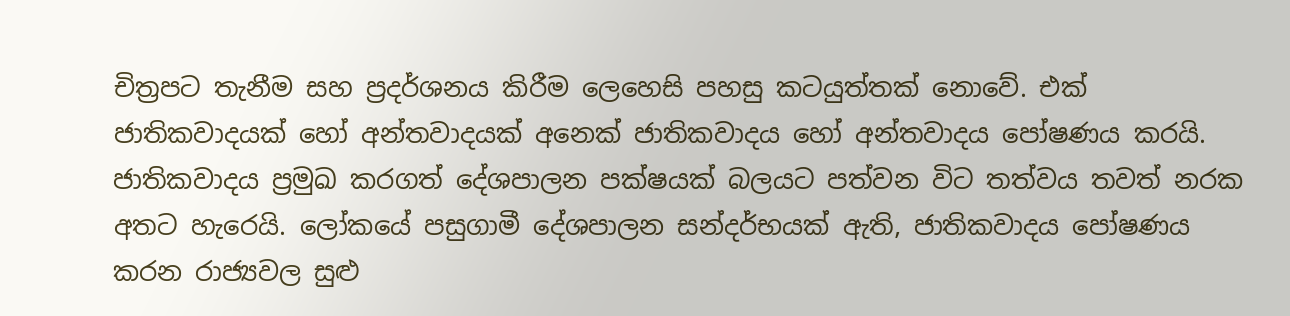චිත්‍රපට තැනීම සහ ප්‍රදර්ශනය කිරීම ලෙහෙසි පහසු කටයුත්තක් නොවේ. එක් ජාතිකවාදයක් හෝ අන්තවාදයක් අනෙක් ජාතිකවාදය හෝ අන්තවාදය පෝෂණය කරයි. ජාතිකවාදය ප්‍රමුඛ කරගත් දේශපාලන පක්ෂයක් බලයට පත්වන විට තත්වය තවත් නරක අතට හැරෙයි. ලෝකයේ පසුගාමී දේශපාලන සන්දර්භයක් ඇති, ජාතිකවාදය පෝෂණය කරන රාජ්‍යවල සුළු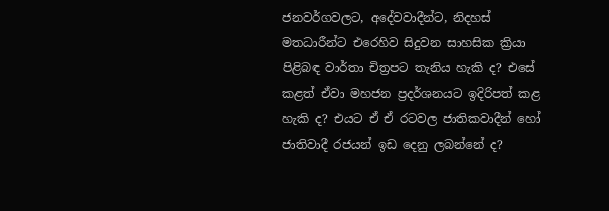ජනවර්ගවලට, අදේවවාදීන්ට, නිදහස් මතධාරීන්ට එරෙහිව සිදුවන සාහසික ක්‍රියා පිළිබඳ වාර්තා චිත්‍රපට තැනිය හැකි ද? එසේ කළත් ඒවා මහජන ප්‍රදර්ශනයට ඉදිරිපත් කළ හැකි ද? එයට ඒ ඒ රටවල ජාතිකවාදීන් හෝ ජාතිවාදී රජයන් ඉඩ දෙනු ලබන්නේ ද?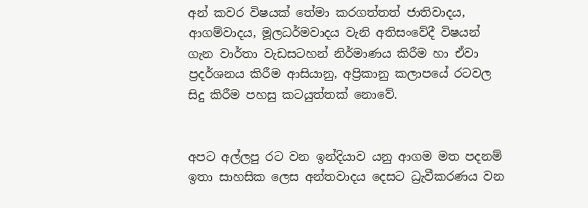අන් කවර විෂයක් තේමා කරගත්තත් ජාතිවාදය, ආගම්වාදය, මූලධර්මවාදය වැනි අතිසංවේදී විෂයන් ගැන වාර්තා වැඩසටහන් නිර්මාණය කිරීම හා ඒවා ප්‍රදර්ශනය කිරීම ආසියානු, අප්‍රිකානු කලාපයේ රටවල සිදු කිරීම පහසු කටයුත්තක් නොවේ.


අපට අල්ලපු රට වන ඉන්දියාව යනු ආගම මත පදනම් ඉතා සාහසික ලෙස අන්තවාදය දෙසට ධ්‍රැවීකරණය වන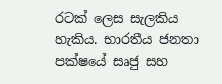රටක් ලෙස සැලකිය හැකිය. භාරතීය ජනතා පක්ෂයේ සෘජු සහ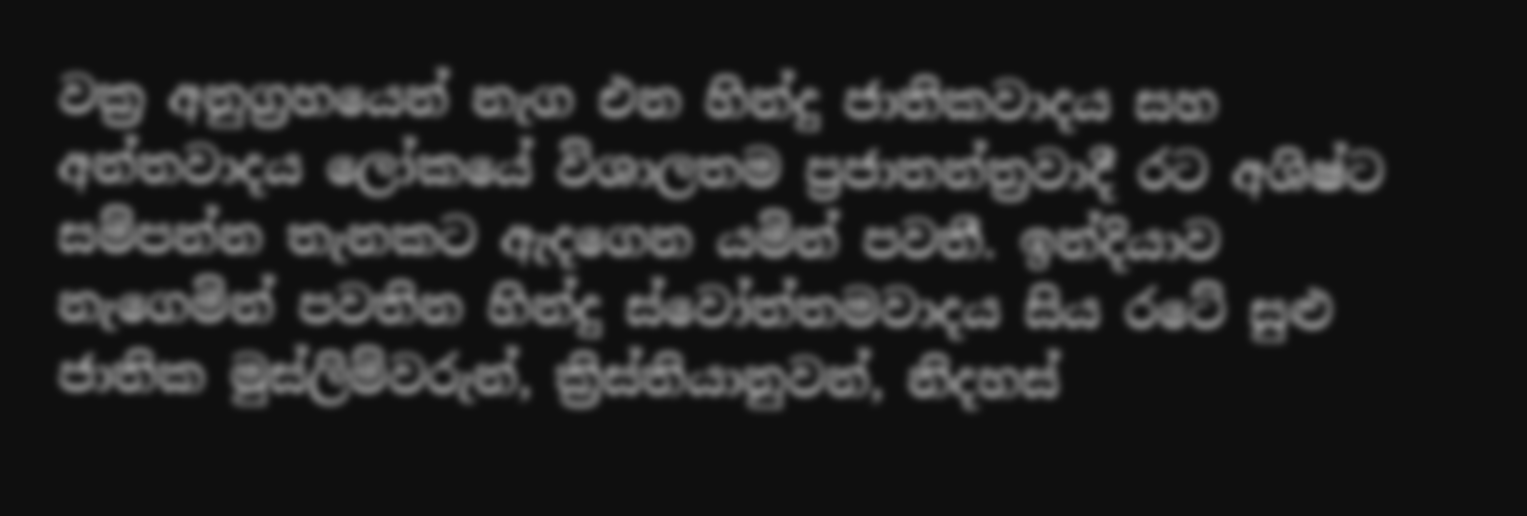වක්‍ර අනුග්‍රහයෙන් නැග එන හින්දු ජාතිකවාදය සහ අන්තවාදය ලෝකයේ විශාලතම ප්‍රජාතන්ත්‍රවාදී රට අශිෂ්ට සම්පන්න තැනකට ඇදගෙන යමින් පවතී. ඉන්දියාව නැගෙමින් පවතින හින්දු ස්වෝත්තමවාදය සිය රටේ සුළු ජාතික මුස්ලිම්වරුන්, ක්‍රිස්තියානුවන්, නිදහස්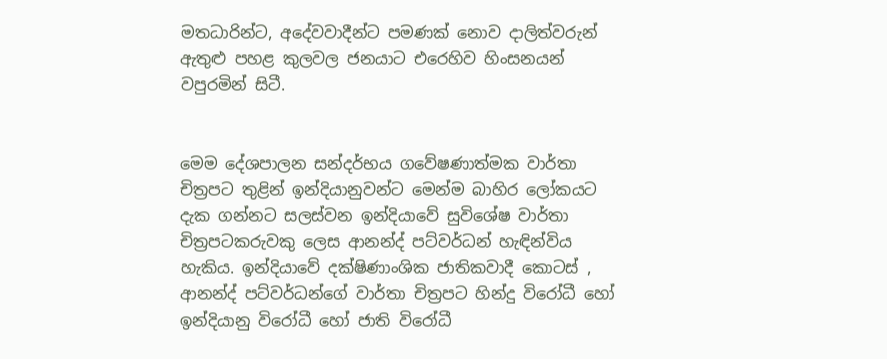මතධාරින්ට, අදේවවාදීන්ට පමණක් නොව දාලිත්වරුන් ඇතුළු පහළ කුලවල ජනයාට එරෙහිව හිංසනයන් වපුරමින් සිටී.


මෙම දේශපාලන සන්දර්භය ගවේෂණාත්මක වාර්තා චිත්‍රපට තුළින් ඉන්දියානුවන්ට මෙන්ම බාහිර ලෝකයට දැක ගන්නට සලස්වන ඉන්දියාවේ සුවිශේෂ වාර්තා චිත්‍රපටකරුවකු ලෙස ආනන්ද් පට්වර්ධන් හැඳින්විය හැකිය. ඉන්දියාවේ දක්ෂිණාංශික ජාතිකවාදී කොටස් , ආනන්ද් පට්වර්ධන්ගේ වාර්තා චිත්‍රපට හින්දු විරෝධී හෝ ඉන්දියානු විරෝධී හෝ ජාති විරෝධී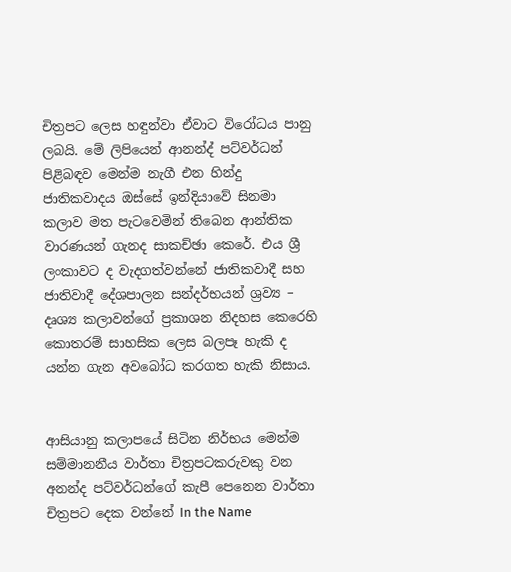චිත්‍රපට ලෙස හඳුන්වා ඒවාට විරෝධය පානු ලබයි. මේ ලිපියෙන් ආනන්ද් පට්වර්ධන් පිළිබඳව මෙන්ම නැගී එන හින්දු ජාතිකවාදය ඔස්සේ ඉන්දියාවේ සිනමා කලාව මත පැටවෙමින් තිබෙන ආන්තික වාරණයන් ගැනද සාකච්ඡා කෙරේ. එය ශ්‍රී ලංකාවට ද වැදගත්වන්නේ ජාතිකවාදී සහ ජාතිවාදී දේශපාලන සන්දර්භයන් ශ්‍රව්‍ය – දෘශ්‍ය කලාවන්ගේ ප්‍රකාශන නිදහස කෙරෙහි කොතරම් සාහසික ලෙස බලපෑ හැකි ද යන්න ගැන අවබෝධ කරගත හැකි නිසාය.


ආසියානු කලාපයේ සිටින නිර්භය මෙන්ම සම්මානනීය වාර්තා චිත්‍රපටකරුවකු වන අනන්ද පට්වර්ධන්ගේ කැපී පෙනෙන වාර්තා චිත්‍රපට දෙක වන්නේ In the Name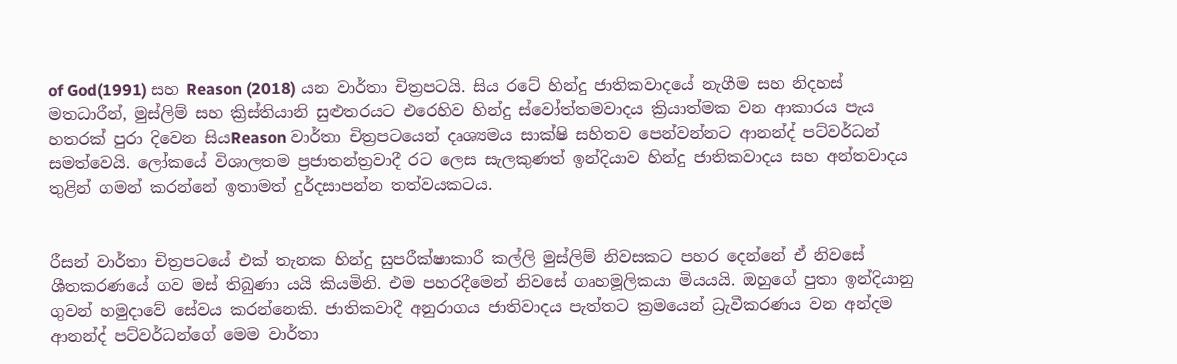of God(1991) සහ Reason (2018) යන වාර්තා චිත්‍රපටයි. සිය රටේ හින්දු ජාතිකවාදයේ නැගීම සහ නිදහස් මතධාරීන්, මුස්ලිම් සහ ක්‍රිස්තියානි සුළුතරයට එරෙහිව හින්දු ස්වෝත්තමවාදය ක්‍රියාත්මක වන ආකාරය පැය හතරක් පුරා දිවෙන සියReason වාර්තා චිත්‍රපටයෙන් දෘශ්‍යමය සාක්ෂි සහිතව පෙන්වන්නට ආනන්ද් පට්වර්ධන් සමත්වෙයි. ලෝකයේ විශාලතම ප්‍රජාතන්ත්‍රවාදී රට ලෙස සැලකුණත් ඉන්දියාව හින්දු ජාතිකවාදය සහ අන්තවාදය තුළින් ගමන් කරන්නේ ඉතාමත් දුර්දසාපන්න තත්වයකටය.


රීසන් වාර්තා චිත්‍රපටයේ එක් තැනක හින්දු සුපරීක්ෂාකාරී කල්ලි මුස්ලිම් නිවසකට පහර දෙන්නේ ඒ නිවසේ ශීතකරණයේ ගව මස් තිබුණා යයි කියමිනි. එම පහරදීමෙන් නිවසේ ගෘහමූලිකයා මියයයි. ඔහුගේ පුතා ඉන්දියානු ගුවන් හමුදාවේ සේවය කරන්නෙකි. ජාතිකවාදී අනුරාගය ජාතිවාදය පැත්තට ක්‍රමයෙන් ධ්‍රැවීකරණය වන අන්දම ආනන්ද් පට්වර්ධන්ගේ මෙම වාර්තා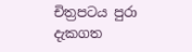චිත්‍රපටය පුරා දැකගත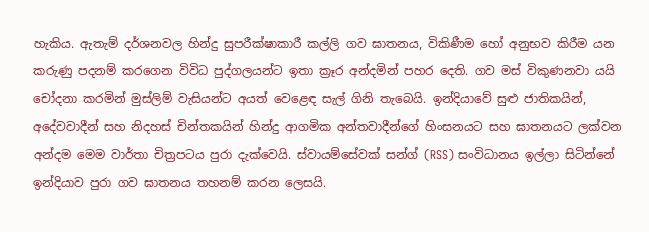හැකිය. ඇතැම් දර්ශනවල හින්දු සුපරීක්ෂාකාරී කල්ලි ගව ඝාතනය, විකිණීම හෝ අනුභව කිරීම යන කරුණු පදනම් කරගෙන විවිධ පුද්ගලයන්ට ඉතා ක්‍රෑර අන්දමින් පහර දෙති. ගව මස් විකුණනවා යයි චෝදනා කරමින් මුස්ලිම් වැසියන්ට අයත් වෙළෙඳ සැල් ගිනි තැබෙයි. ඉන්දියාවේ සුළු ජාතිකයින්, අදේවවාදීන් සහ නිදහස් චින්තකයින් හින්දු ආගමික අන්තවාදීන්ගේ හිංසනයට සහ ඝාතනයට ලක්වන අන්දම මෙම වාර්තා චිත්‍රපටය පුරා දැක්වෙයි. ස්වායම්සේවක් සන්ග් (RSS) සංවිධානය ඉල්ලා සිටින්නේ ඉන්දියාව පුරා ගව ඝාතනය තහනම් කරන ලෙසයි.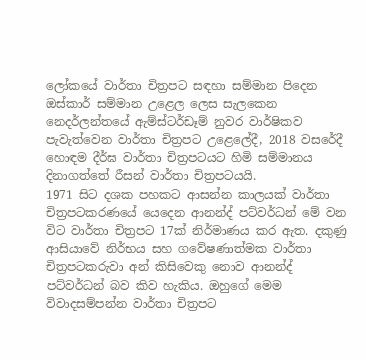ලෝකයේ වාර්තා චිත්‍රපට සඳහා සම්මාන පිදෙන ඔස්කාර් සම්මාන උළෙල ලෙස සැලකෙන නෙදර්ලන්තයේ ඇම්ස්ටර්ඩෑම් නුවර වාර්ෂිකව පැවැත්වෙන වාර්තා චිත්‍රපට උළෙලේදී, 2018 වසරේදී හොඳම දීර්ඝ වාර්තා චිත්‍රපටයට හිමි සම්මානය දිනාගත්තේ රීසන් වාර්තා චිත්‍රපටයයි.
1971 සිට දශක පහකට ආසන්න කාලයක් වාර්තා චිත්‍රපටකරණයේ යෙදෙන ආනන්ද් පට්වර්ධන් මේ වන විට වාර්තා චිත්‍රපට 17ක් නිර්මාණය කර ඇත. දකුණු ආසියාවේ නිර්භය සහ ගවේෂණාත්මක වාර්තා චිත්‍රපටකරුවා අන් කිසිවෙකු නොව ආනන්ද් පට්වර්ධන් බව කිව හැකිය. ඔහුගේ මෙම විවාදසම්පන්න වාර්තා චිත්‍රපට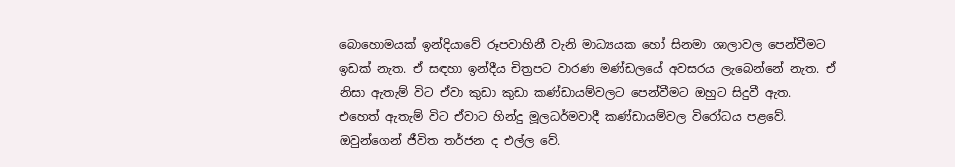බොහොමයක් ඉන්දියාවේ රූපවාහිනී වැනි මාධ්‍යයක හෝ සිනමා ශාලාවල පෙන්වීමට ඉඩක් නැත. ඒ සඳහා ඉන්දීය චිත්‍රපට වාරණ මණ්ඩලයේ අවසරය ලැබෙන්නේ නැත. ඒ නිසා ඇතැම් විට ඒවා කුඩා කුඩා කණ්ඩායම්වලට පෙන්වීමට ඔහුට සිදුවී ඇත. එහෙත් ඇතැම් විට ඒවාට හින්දු මූලධර්මවාදී කණ්ඩායම්වල විරෝධය පළවේ. ඔවුන්ගෙන් ජීවිත තර්ජන ද එල්ල වේ.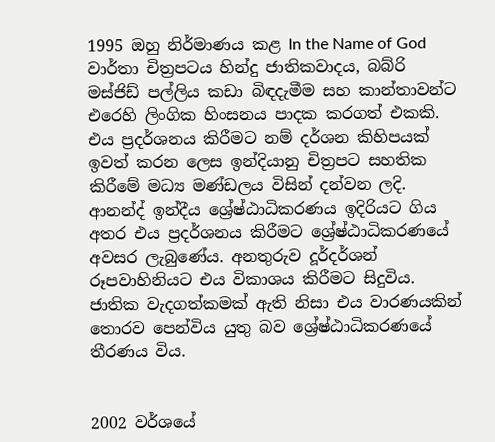1995 ඔහු නිර්මාණය කළ In the Name of God වාර්තා චිත්‍රපටය හින්දු ජාතිකවාදය, බබ්රි මස්ජිඩ් පල්ලිය කඩා බිඳදැමීම සහ කාන්තාවන්ට එරෙහි ලිංගික හිංසනය පාදක කරගත් එකකි. එය ප්‍රදර්ශනය කිරීමට නම් දර්ශන කිහිපයක් ඉවත් කරන ලෙස ඉන්දියානු චිත්‍රපට සහතික කිරීමේ මධ්‍ය මණ්ඩලය විසින් දන්වන ලදි. ආනන්ද් ඉන්දීය ශ්‍රේෂ්ඨාධිකරණය ඉදිරියට ගිය අතර එය ප්‍රදර්ශනය කිරීමට ශ්‍රේෂ්ඨාධිකරණයේ අවසර ලැබුණේය. අනතුරුව දූර්දර්ශන් රූපවාහිනියට එය විකාශය කිරීමට සිදුවිය. ජාතික වැදගත්කමක් ඇති නිසා එය වාරණයකින් තොරව පෙන්විය යුතු බව ශ්‍රේෂ්ඨාධිකරණයේ තීරණය විය.


2002 වර්ශයේ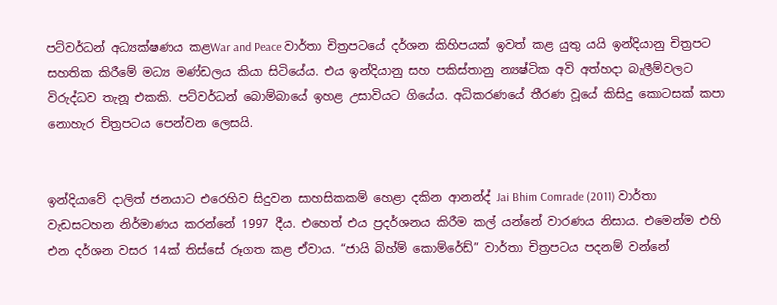පට්වර්ධන් අධ්‍යක්ෂණය කළWar and Peace වාර්තා චිත්‍රපටයේ දර්ශන කිහිපයක් ඉවත් කළ යුතු යයි ඉන්දියානු චිත්‍රපට සහතික කිරීමේ මධ්‍ය මණ්ඩලය කියා සිටියේය. එය ඉන්දියානු සහ පකිස්තානු න්‍යෂ්ටික අවි අත්හදා බැලීම්වලට විරුද්ධව තැනූ එකකි. පට්වර්ධන් බොම්බායේ ඉහළ උසාවියට ගියේය. අධිකරණයේ තීරණ වූයේ කිසිදු කොටසක් කපා නොහැර චිත්‍රපටය පෙන්වන ලෙසයි.


ඉන්දියාවේ දාලිත් ජනයාට එරෙහිව සිදුවන සාහසිකකම් හෙළා දකින ආනන්ද් Jai Bhim Comrade (2011) වාර්තා වැඩසටහන නිර්මාණය කරන්නේ 1997 දීය. එහෙත් එය ප්‍රදර්ශනය කිරීම කල් යන්නේ වාරණය නිසාය. එමෙන්ම එහි එන දර්ශන වසර 14ක් තිස්සේ රූගත කළ ඒවාය. “ජායි බිහ්ම් කොම්රේඩ්” වාර්තා චිත්‍රපටය පදනම් වන්නේ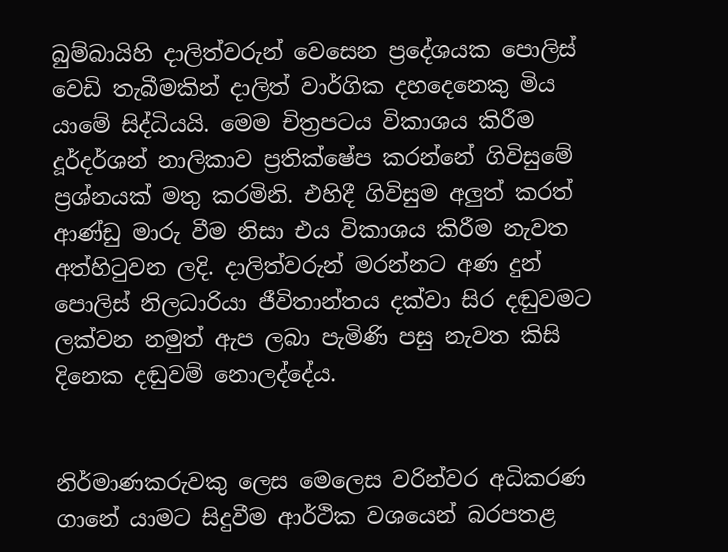බුම්බායිහි දාලිත්වරුන් වෙසෙන ප්‍රදේශයක පොලිස් වෙඩි තැබීමකින් දාලිත් වාර්ගික දහදෙනෙකු මිය යාමේ සිද්ධියයි. මෙම චිත්‍රපටය විකාශය කිරීම දූර්දර්ශන් නාලිකාව ප්‍රතික්ෂේප කරන්නේ ගිවිසුමේ ප්‍රශ්නයක් මතු කරමිනි. එහිදී ගිවිසුම අලුත් කරත් ආණ්ඩු මාරු වීම නිසා එය විකාශය කිරීම නැවත අත්හිටුවන ලදි. දාලිත්වරුන් මරන්නට අණ දුන් පොලිස් නිලධාරියා ජීවිතාන්තය දක්වා සිර දඬුවමට ලක්වන නමුත් ඇප ලබා පැමිණි පසු නැවත කිසි දිනෙක දඬුවම් නොලද්දේය.


නිර්මාණකරුවකු ලෙස මෙලෙස වරින්වර අධිකරණ ගානේ යාමට සිදුවීම ආර්ථික වශයෙන් බරපතළ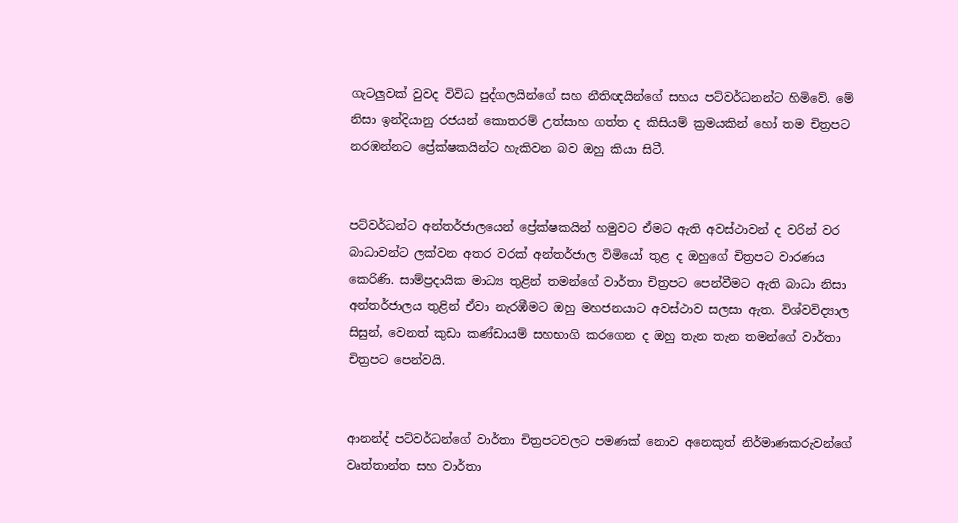ගැටලුවක් වුවද විවිධ පුද්ගලයින්ගේ සහ නීතිඥයින්ගේ සහය පට්වර්ධනන්ට හිමිවේ. මේ නිසා ඉන්දියානු රජයන් කොතරම් උත්සාහ ගත්ත ද කිසියම් ක්‍රමයකින් හෝ තම චිත්‍රපට නරඹන්නට ප්‍රේක්ෂකයින්ට හැකිවන බව ඔහු කියා සිටී.


පට්වර්ධන්ට අන්තර්ජාලයෙන් ප්‍රේක්ෂකයින් හමුවට ඒමට ඇති අවස්ථාවන් ද වරින් වර බාධාවන්ට ලක්වන අතර වරක් අන්තර්ජාල විමියෝ තුළ ද ඔහුගේ චිත්‍රපට වාරණය කෙරිණි. සාම්ප්‍රදායික මාධ්‍ය තුළින් තමන්ගේ වාර්තා චිත්‍රපට පෙන්වීමට ඇති බාධා නිසා අන්තර්ජාලය තුළින් ඒවා නැරඹීමට ඔහු මහජනයාට අවස්ථාව සලසා ඇත. විශ්වවිද්‍යාල සිසුන්, වෙනත් කුඩා කණ්ඩායම් සහභාගි කරගෙන ද ඔහු තැන තැන තමන්ගේ වාර්තා චිත්‍රපට පෙන්වයි.


ආනන්ද් පට්වර්ධන්ගේ වාර්තා චිත්‍රපටවලට පමණක් නොව අනෙකුත් නිර්මාණකරුවන්ගේ වෘත්තාන්ත සහ වාර්තා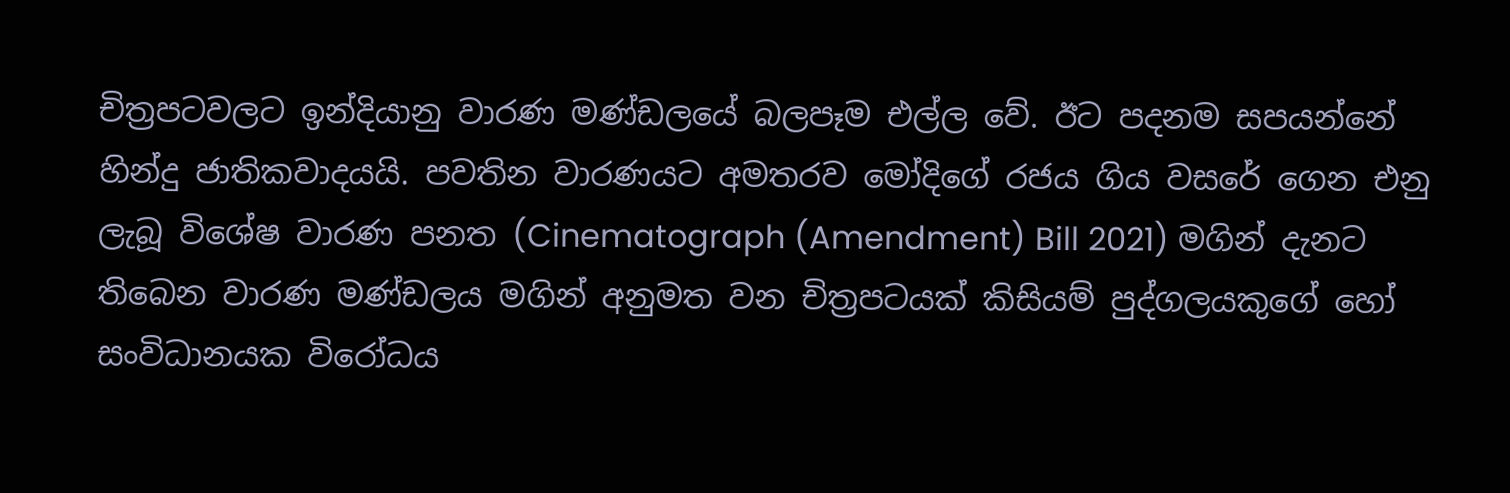චිත්‍රපටවලට ඉන්දියානු වාරණ මණ්ඩලයේ බලපෑම එල්ල වේ. ඊට පදනම සපයන්නේ හින්දු ජාතිකවාදයයි. පවතින වාරණයට අමතරව මෝදිගේ රජය ගිය වසරේ ගෙන එනු ලැබූ විශේෂ වාරණ පනත (Cinematograph (Amendment) Bill 2021) මගින් දැනට තිබෙන වාරණ මණ්ඩලය මගින් අනුමත වන චිත්‍රපටයක් කිසියම් පුද්ගලයකුගේ හෝ සංවිධානයක විරෝධය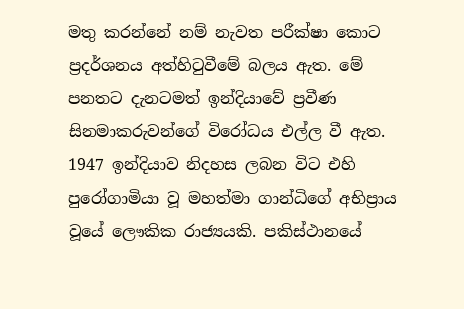මතු කරන්නේ නම් නැවත පරීක්ෂා කොට ප්‍රදර්ශනය අත්හිටුවීමේ බලය ඇත. මේ පනතට දැනටමත් ඉන්දියාවේ ප්‍රවීණ සිනමාකරුවන්ගේ විරෝධය එල්ල වී ඇත.
1947 ඉන්දියාව නිදහස ලබන විට එහි පුරෝගාමියා වූ මහත්මා ගාන්ධිගේ අභිප්‍රාය වූයේ ලෞකික රාජ්‍යයකි. පකිස්ථානයේ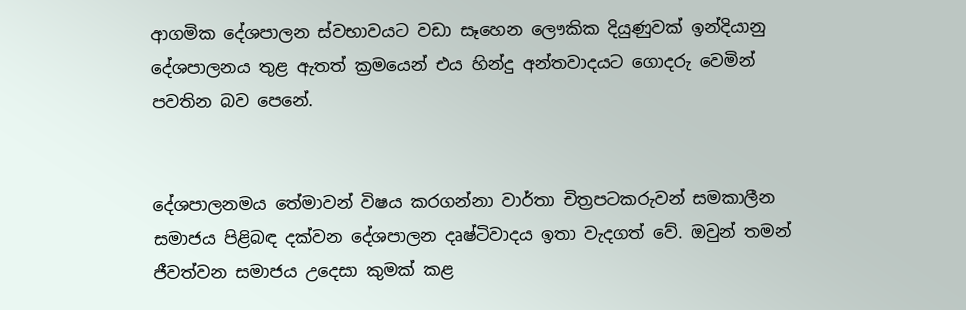ආගමික දේශපාලන ස්වභාවයට වඩා සෑහෙන ලෞකික දියුණුවක් ඉන්දියානු දේශපාලනය තුළ ඇතත් ක්‍රමයෙන් එය හින්දු අන්තවාදයට ගොදරු වෙමින් පවතින බව පෙනේ.


දේශපාලනමය තේමාවන් විෂය කරගන්නා වාර්තා චිත්‍රපටකරුවන් සමකාලීන සමාජය පිළිබඳ දක්වන දේශපාලන දෘෂ්ටිවාදය ඉතා වැදගත් වේ. ඔවුන් තමන් ජීවත්වන සමාජය උදෙසා කුමක් කළ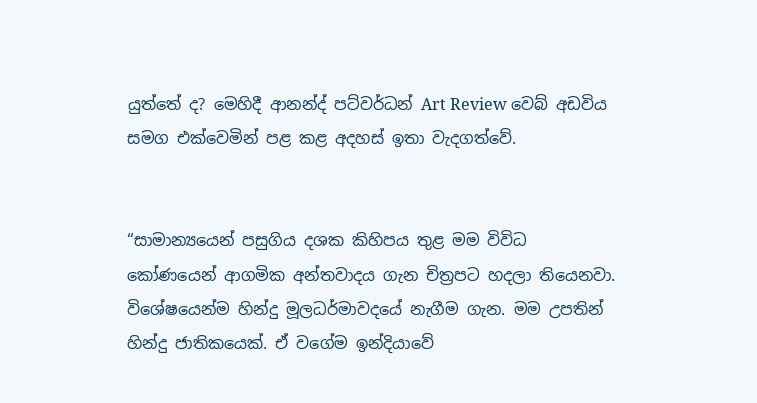යුත්තේ ද? මෙහිදී ආනන්ද් පට්වර්ධන් Art Review වෙබ් අඩවිය සමග එක්වෙමින් පළ කළ අදහස් ඉතා වැදගත්වේ.


“සාමාන්‍යයෙන් පසුගිය දශක කිහිපය තුළ මම විවිධ කෝණයෙන් ආගමික අන්තවාදය ගැන චිත්‍රපට හදලා තියෙනවා. විශේෂයෙන්ම හින්දු මූලධර්මාවදයේ නැගීම ගැන. මම උපතින් හින්දු ජාතිකයෙක්. ඒ වගේම ඉන්දියාවේ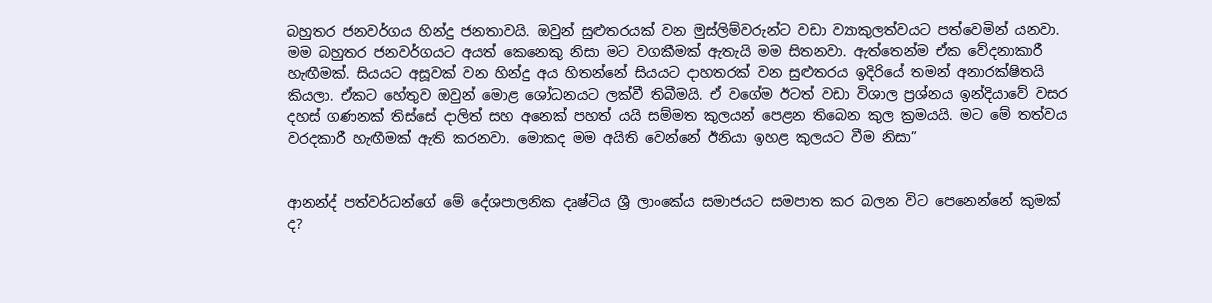බහුතර ජනවර්ගය හින්දු ජනතාවයි. ඔවුන් සුළුතරයක් වන මුස්ලිම්වරුන්ට වඩා ව්‍යාකුලත්වයට පත්වෙමින් යනවා. මම බහුතර ජනවර්ගයට අයත් කෙනෙකු නිසා මට වගකීමක් ඇතැයි මම සිතනවා. ඇත්තෙන්ම ඒක වේදනාකාරී හැඟීමක්. සියයට අසූවක් වන හින්දු අය හිතන්නේ සියයට දාහතරක් වන සුළුතරය ඉදිරියේ තමන් අනාරක්ෂිතයි කියලා. ඒකට හේතුව ඔවුන් මොළ ශෝධනයට ලක්වී තිබීමයි. ඒ වගේම ඊටත් වඩා විශාල ප්‍රශ්නය ඉන්දියාවේ වසර දහස් ගණනක් තිස්සේ දාලිත් සහ අනෙක් පහත් යයි සම්මත කුලයන් පෙළන තිබෙන කුල ක්‍රමයයි. මට මේ තත්වය වරදකාරී හැඟීමක් ඇති කරනවා. මොකද මම අයිති වෙන්නේ ඊනියා ඉහළ කුලයට වීම නිසා”


ආනන්ද් පත්වර්ධන්ගේ මේ දේශපාලනික දෘෂ්ටිය ශ්‍රී ලාංකේය සමාජයට සමපාත කර බලන විට පෙනෙන්නේ කුමක් ද?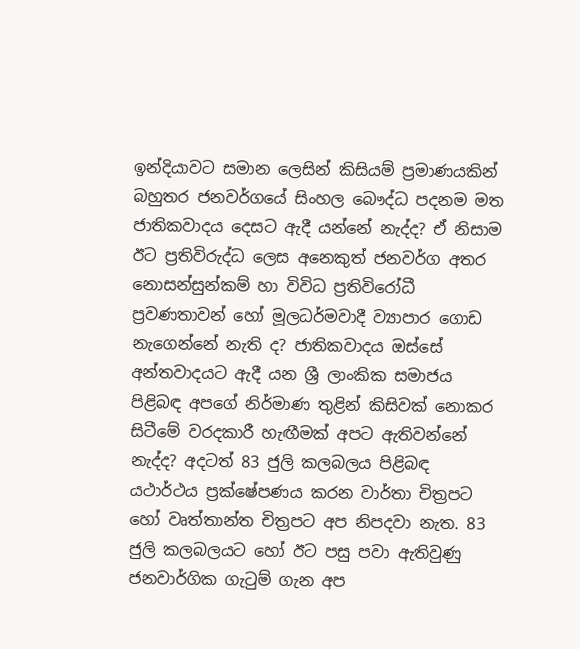ඉන්දියාවට සමාන ලෙසින් කිසියම් ප්‍රමාණයකින් බහුතර ජනවර්ගයේ සිංහල බෞද්ධ පදනම මත ජාතිකවාදය දෙසට ඇදී යන්නේ නැද්ද? ඒ නිසාම ඊට ප්‍රතිවිරුද්ධ ලෙස අනෙකුත් ජනවර්ග අතර නොසන්සුන්කම් හා විවිධ ප්‍රතිවිරෝධී ප්‍රවණතාවන් හෝ මූලධර්මවාදී ව්‍යාපාර ගොඩ නැගෙන්නේ නැති ද? ජාතිකවාදය ඔස්සේ අන්තවාදයට ඇදී යන ශ්‍රී ලාංකික සමාජය පිළිබඳ අපගේ නිර්මාණ තුළින් කිසිවක් නොකර සිටීමේ වරදකාරී හැඟීමක් අපට ඇතිවන්නේ නැද්ද? අදටත් 83 ජුලි කලබලය පිළිබඳ යථාර්ථය ප්‍රක්ෂේපණය කරන වාර්තා චිත්‍රපට හෝ වෘත්තාන්ත චිත්‍රපට අප නිපදවා නැත. 83 ජුලි කලබලයට හෝ ඊට පසු පවා ඇතිවුණු ජනවාර්ගික ගැටුම් ගැන අප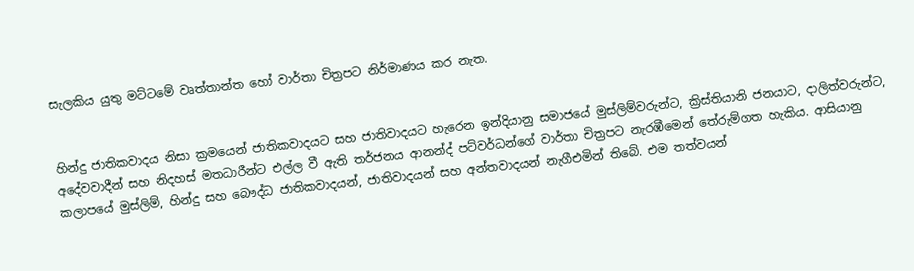සැලකිය යුතු මට්ටමේ වෘත්තාන්ත හෝ වාර්තා චිත්‍රපට නිර්මාණය කර නැත.


හින්දු ජාතිකවාදය නිසා ක්‍රමයෙන් ජාතිකවාදයට සහ ජාතිවාදයට හැරෙන ඉන්දියානු සමාජයේ මුස්ලිම්වරුන්ට, ක්‍රිස්තියානි ජනයාට, දාලිත්වරුන්ට, අදේවවාදීන් සහ නිදහස් මතධාරීන්ට එල්ල වී ඇති තර්ජනය ආනන්ද් පට්වර්ධන්ගේ වාර්තා චිත්‍රපට නැරඹීමෙන් තේරුම්ගත හැකිය. ආසියානු කලාපයේ මුස්ලිම්, හින්දු සහ බෞද්ධ ජාතිකවාදයන්, ජාතිවාදයන් සහ අන්තවාදයන් නැගීඑමින් තිබේ. එම තත්වයන්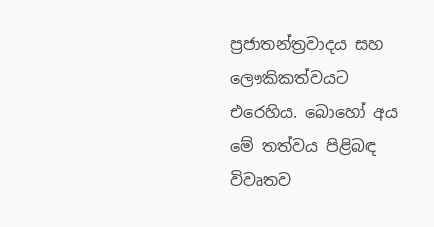ප්‍රජාතන්ත්‍රවාදය සහ ලෞකිකත්වයට එරෙහිය. බොහෝ අය මේ තත්වය පිළිබඳ විවෘතව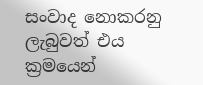සංවාද නොකරනු ලැබුවත් එය ක්‍රමයෙන්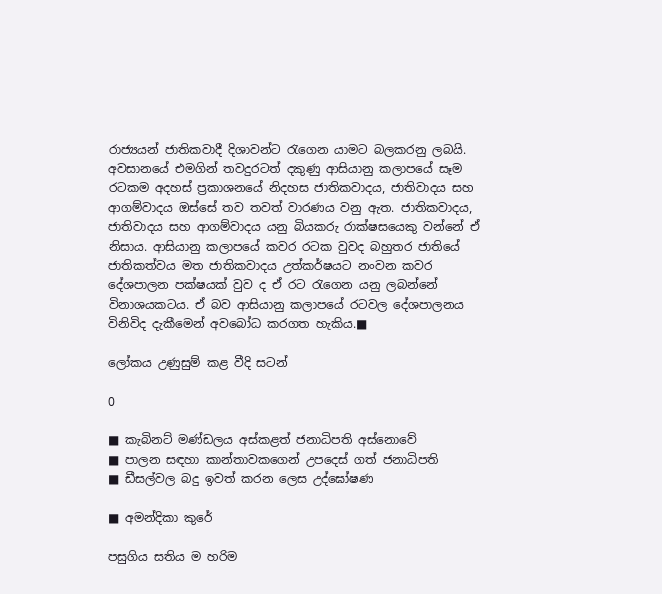රාජ්‍යයන් ජාතිකවාදී දිශාවන්ට රැගෙන යාමට බලකරනු ලබයි. අවසානයේ එමගින් තවදුරටත් දකුණු ආසියානු කලාපයේ සෑම රටකම අදහස් ප්‍රකාශනයේ නිදහස ජාතිකවාදය, ජාතිවාදය සහ ආගම්වාදය ඔස්සේ තව තවත් වාරණය වනු ඇත. ජාතිකවාදය, ජාතිවාදය සහ ආගම්වාදය යනු බියකරු රාක්ෂසයෙකු වන්නේ ඒ නිසාය. ආසියානු කලාපයේ කවර රටක වුවද බහුතර ජාතියේ ජාතිකත්වය මත ජාතිකවාදය උත්කර්ෂයට නංවන කවර දේශපාලන පක්ෂයක් වුව ද ඒ රට රැගෙන යනු ලබන්නේ විනාශයකටය. ඒ බව ආසියානු කලාපයේ රටවල දේශපාලනය විනිවිද දැකීමෙන් අවබෝධ කරගත හැකිය.■

ලෝකය උණුසුම් කළ වීදි සටන්

0

■ කැබිනට් මණ්ඩලය අස්කළත් ජනාධිපති අස්නොවේ
■ පාලන සඳහා කාන්තාවකගෙන් උපදෙස් ගත් ජනාධිපති
■ ඩීසල්වල බදු ඉවත් කරන ලෙස උද්ඝෝෂණ

■ අමන්දිකා කුරේ

පසුගිය සතිය ම හරිම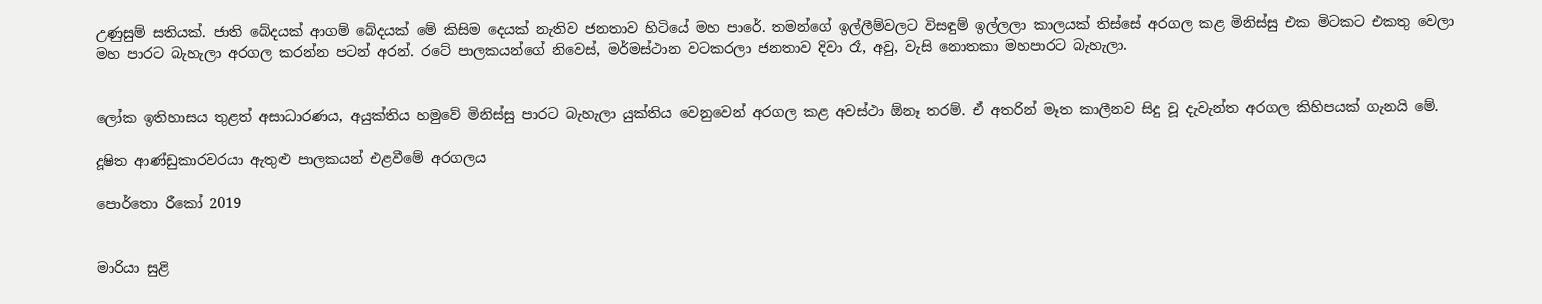උණුසුම් සතියක්. ජාති බේදයක් ආගම් බේදයක් මේ කිසිම දෙයක් නැතිව ජනතාව හිටියේ මහ පාරේ. තමන්ගේ ඉල්ලීම්වලට විසඳුම් ඉල්ලලා කාලයක් තිස්සේ අරගල කළ මිනිස්සු එක මිටකට එකතු වෙලා මහ පාරට බැහැලා අරගල කරන්න පටන් අරන්. රටේ පාලකයන්ගේ නිවෙස්, මර්මස්ථාන වටකරලා ජනතාව දිවා රෑ, අවු, වැසි නොතකා මහපාරට බැහැලා.


ලෝක ඉතිහාසය තුළත් අසාධාරණය, අයුක්තිය හමුවේ මිනිස්සු පාරට බැහැලා යුක්තිය වෙනුවෙන් අරගල කළ අවස්ථා ඕනෑ තරම්. ඒ අතරින් මෑත කාලීනව සිදු වූ දැවැන්ත අරගල කිහිපයක් ගැනයි මේ.

දූෂිත ආණ්ඩුකාරවරයා ඇතුළු පාලකයන් එළවීමේ අරගලය

පොර්තො රීකෝ 2019


මාරියා සුළි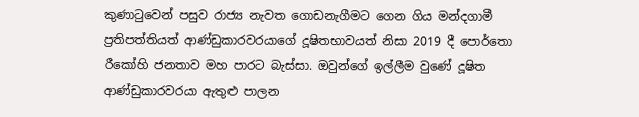කුණාටුවෙන් පසුව රාජ්‍ය නැවත ගොඩනැගීමට ගෙන ගිය මන්දගාමී ප්‍රතිපත්තියත් ආණ්ඩුකාරවරයාගේ දූෂිතභාවයත් නිසා 2019 දී පොර්තො රීකෝහි ජනතාව මහ පාරට බැස්සා. ඔවුන්ගේ ඉල්ලීම වුණේ දූෂිත ආණ්ඩුකාරවරයා ඇතුළු පාලන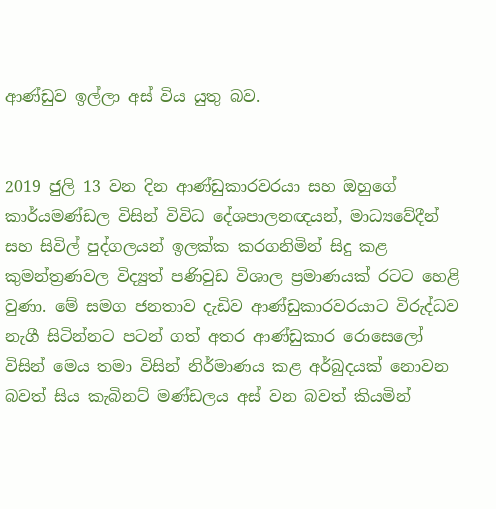ආණ්ඩුව ඉල්ලා අස් විය යුතු බව.


2019 ජුලි 13 වන දින ආණ්ඩුකාරවරයා සහ ඔහුගේ කාර්යමණ්ඩල විසින් විවිධ දේශපාලනඥයන්, මාධ්‍යවේදීන් සහ සිවිල් පුද්ගලයන් ඉලක්ක කරගනිමින් සිදු කළ කුමන්ත්‍රණවල විද්‍යුත් පණිවුඩ විශාල ප්‍රමාණයක් රටට හෙළි වුණා. මේ සමග ජනතාව දැඩිව ආණ්ඩුකාරවරයාට විරුද්ධව නැගී සිටින්නට පටන් ගත් අතර ආණ්ඩුකාර රොසෙලෝ විසින් මෙය තමා විසින් නිර්මාණය කළ අර්බුදයක් නොවන බවත් සිය කැබිනට් මණ්ඩලය අස් වන බවත් කියමින්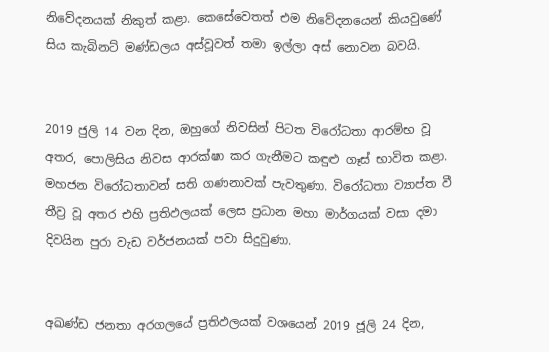නිවේදනයක් නිකුත් කළා. කෙසේවෙතත් එම නිවේදනයෙන් කියවුණේ සිය කැබිනට් මණ්ඩලය අස්වූවත් තමා ඉල්ලා අස් නොවන බවයි.


2019 ජුලි 14 වන දින, ඔහුගේ නිවසින් පිටත විරෝධතා ආරම්භ වූ අතර, පොලිසිය නිවස ආරක්ෂා කර ගැනීමට කඳුළු ගෑස් භාවිත කළා. මහජන විරෝධතාවන් සති ගණනාවක් පැවතුණා. විරෝධතා ව්‍යාප්ත වී තීව්‍ර වූ අතර එහි ප්‍රතිඵලයක් ලෙස ප්‍රධාන මහා මාර්ගයක් වසා දමා දිවයින පුරා වැඩ වර්ජනයක් පවා සිදුවුණා.


අඛණ්ඩ ජනතා අරගලයේ ප්‍රතිඵලයක් වශයෙන් 2019 ජූලි 24 දින,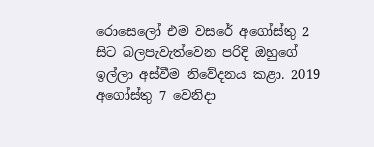රොසෙලෝ එම වසරේ අගෝස්තු 2 සිට බලපැවැත්වෙන පරිදි ඔහුගේ ඉල්ලා අස්වීම නිවේදනය කළා. 2019 අගෝස්තු 7 වෙනිදා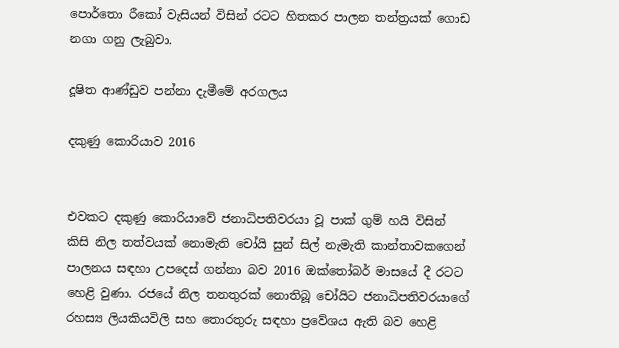පොර්තො රීකෝ වැසියන් විසින් රටට හිතකර පාලන තන්ත්‍රයක් ගොඩ නගා ගනු ලැබුවා.

දූෂිත ආණ්ඩුව පන්නා දැමීමේ අරගලය

දකුණු කොරියාව 2016


එවකට දකුණු කොරියාවේ ජනාධිපතිවරයා වූ පාක් ගුම් හයි විසින් කිසි නිල තත්වයක් නොමැති චෝයි සුන් සිල් නැමැති කාන්තාවකගෙන් පාලනය සඳහා උපදෙස් ගන්නා බව 2016 ඔක්තෝබර් මාසයේ දී රටට හෙළි වුණා. රජයේ නිල තනතුරක් නොතිබූ චෝයිට ජනාධිපතිවරයාගේ රහස්‍ය ලියකියවිලි සහ තොරතුරු සඳහා ප්‍රවේශය ඇති බව හෙළි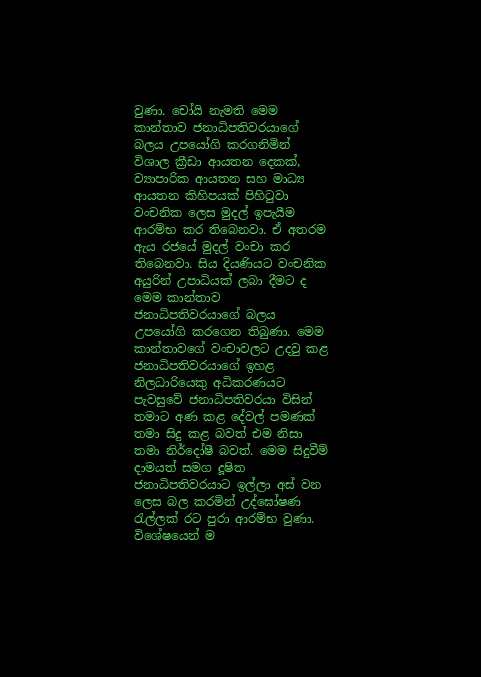වුණා. චෝයි නැමති මෙම කාන්තාව ජනාධිපතිවරයාගේ බලය උපයෝගි කරගනිමින් විශාල ක්‍රීඩා ආයතන දෙකක්, ව්‍යාපාරික ආයතන සහ මාධ්‍ය ආයතන කිහිපයක් පිහිටුවා වංචනික ලෙස මුදල් ඉපැයීම ආරම්භ කර තිබෙනවා. ඒ අතරම ඇය රජයේ මුදල් වංචා කර තිබෙනවා. සිය දියණියට වංචනික අයුරින් උපාධියක් ලබා දීමට ද මෙම කාන්තාව ජනාධිපතිවරයාගේ බලය උපයෝගි කරගෙන තිබුණා. මෙම කාන්තාවගේ වංචාවලට උදවු කළ ජනාධිපතිවරයාගේ ඉහළ නිලධාරියෙකු අධිකරණයට පැවසුවේ ජනාධිපතිවරයා විසින් තමාට අණ කළ දේවල් පමණක් තමා සිදු කළ බවත් එම නිසා තමා නිර්දෝෂී බවත්. මෙම සිදුවීම් දාමයත් සමග දූෂිත ජනාධිපතිවරයාට ඉල්ලා අස් වන ලෙස බල කරමින් උද්ඝෝෂණ රැල්ලක් රට පුරා ආරම්භ වුණා. විශේෂයෙන් ම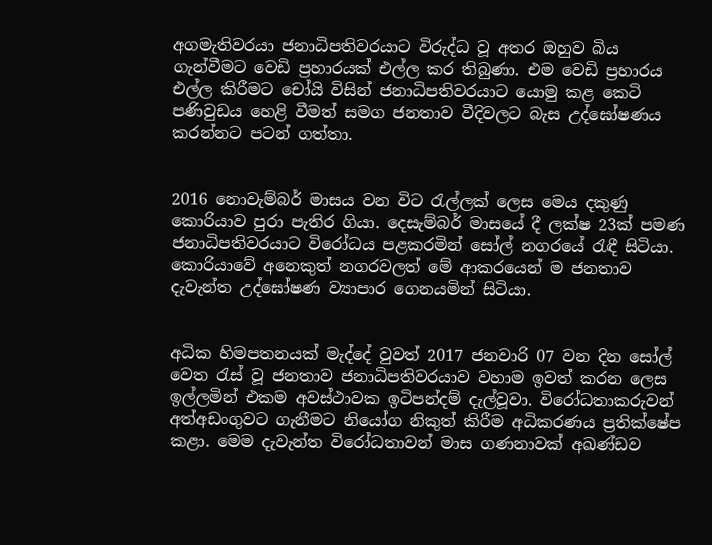අගමැතිවරයා ජනාධිපතිවරයාට විරුද්ධ වූ අතර ඔහුව බිය ගැන්වීමට වෙඩි ප්‍රහාරයක් එල්ල කර තිබුණා. එම වෙඩි ප්‍රහාරය එල්ල කිරීමට චෝයි විසින් ජනාධිපතිවරයාට යොමු කළ කෙටි පණිවුඩය හෙළි වීමත් සමග ජනතාව වීදිවලට බැස උද්ඝෝෂණය කරන්නට පටන් ගත්තා.


2016 නොවැම්බර් මාසය වන විට රැල්ලක් ලෙස මෙය දකුණු කොරියාව පුරා පැතිර ගියා. දෙසැම්බර් මාසයේ දී ලක්ෂ 23ක් පමණ ජනාධිපතිවරයාට විරෝධය පළකරමින් සෝල් නගරයේ රැඳී සිටියා. කොරියාවේ අනෙකුත් නගරවලත් මේ ආකරයෙන් ම ජනතාව දැවැන්ත උද්ඝෝෂණ ව්‍යාපාර ගෙනයමින් සිටියා.


අධික හිමපතනයක් මැද්දේ වුවත් 2017 ජනවාරි 07 වන දින සෝල් වෙත රැස් වූ ජනතාව ජනාධිපතිවරයාව වහාම ඉවත් කරන ලෙස ඉල්ලමින් එකම අවස්ථාවක ඉටිපන්දම් දැල්වූවා. විරෝධතාකරුවන් අත්අඩංගුවට ගැනීමට නියෝග නිකුත් කිරීම අධිකරණය ප්‍රතික්ෂේප කළා. මෙම දැවැන්ත විරෝධතාවන් මාස ගණනාවක් අඛණ්ඩව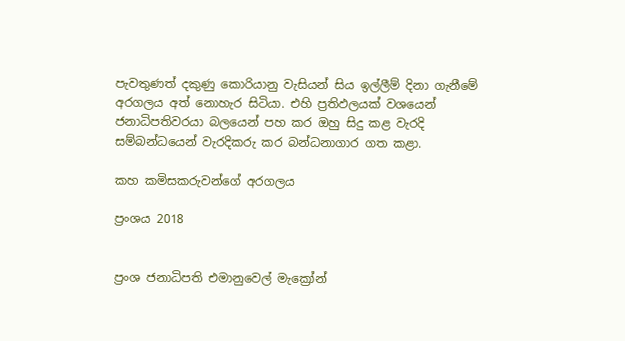පැවතුණත් දකුණු කොරියානු වැසියන් සිය ඉල්ලීම් දිනා ගැනීමේ අරගලය අත් නොහැර සිටියා. එහි ප්‍රතිඵලයක් වශයෙන් ජනාධිපතිවරයා බලයෙන් පහ කර ඔහු සිදු කළ වැරදි සම්බන්ධයෙන් වැරදිකරු කර බන්ධනාගාර ගත කළා.

කහ කමිසකරුවන්ගේ අරගලය

ප්‍රංශය 2018


ප්‍රංශ ජනාධිපති එමානුවෙල් මැක්‍රෝන්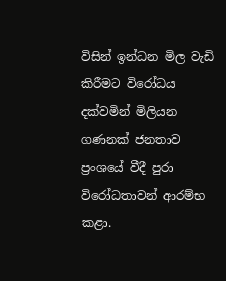විසින් ඉන්ධන මිල වැඩි කිරීමට විරෝධය දක්වමින් මිලියන ගණනක් ජනතාව ප්‍රංශයේ වීදී පුරා විරෝධතාවන් ආරම්භ කළා.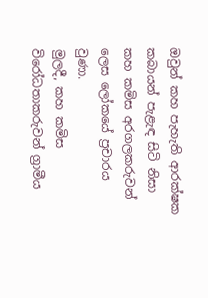ඔවුන් කහ පැහැති ආරක්ෂක කබායන් පැළැඳ සිටි නිසා කහ කමිස අරගලකරුවන් ලෙස ලෝකයේ ප්‍රචාරය වුණා.
මුලදී, කහ කමිස විරෝධතාකරුවන් ග්‍රාමීය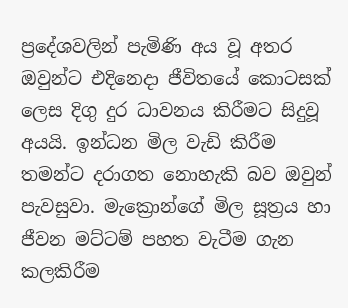ප්‍රදේශවලින් පැමිණි අය වූ අතර ඔවුන්ට එදිනෙදා ජීවිතයේ කොටසක් ලෙස දිගු දුර ධාවනය කිරීමට සිදුවූ අයයි. ඉන්ධන මිල වැඩි කිරීම තමන්ට දරාගත නොහැකි බව ඔවුන් පැවසුවා. මැක්‍රොන්ගේ මිල සූත්‍රය හා ජීවන මට්ටම් පහත වැටීම ගැන කලකිරීම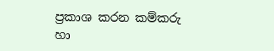ප්‍රකාශ කරන කම්කරු හා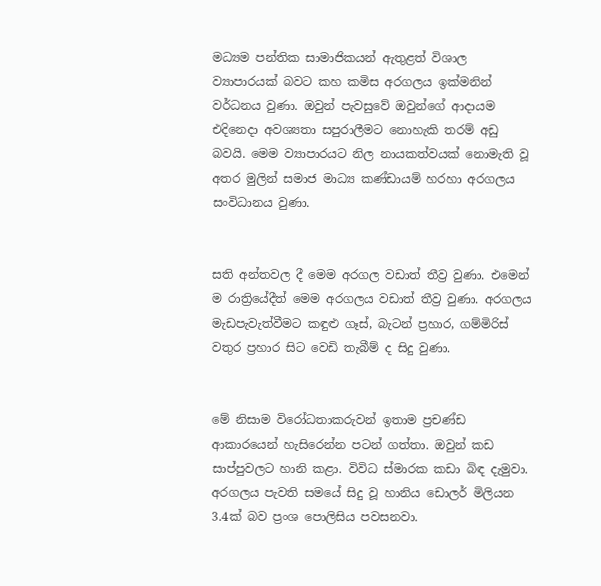මධ්‍යම පන්තික සාමාජිකයන් ඇතුළත් විශාල ව්‍යාපාරයක් බවට කහ කමිස අරගලය ඉක්මනින් වර්ධනය වුණා. ඔවුන් පැවසුවේ ඔවුන්ගේ ආදායම එදිනෙදා අවශ්‍යතා සපුරාලීමට නොහැකි තරම් අඩු බවයි. මෙම ව්‍යාපාරයට නිල නායකත්වයක් නොමැති වූ අතර මුලින් සමාජ මාධ්‍ය කණ්ඩායම් හරහා අරගලය සංවිධානය වුණා.


සති අන්තවල දී මෙම අරගල වඩාත් තීව්‍ර වුණා. එමෙන් ම රාත්‍රියේදීත් මෙම අරගලය වඩාත් තීව්‍ර වුණා. අරගලය මැඩපැවැත්වීමට කඳුළු ගෑස්, බැටන් ප්‍රහාර, ගම්මිරිස් වතුර ප්‍රහාර සිට වෙඩි තැබීම් ද සිදු වුණා.


මේ නිසාම විරෝධතාකරුවන් ඉතාම ප්‍රචණ්ඩ ආකාරයෙන් හැසිරෙන්න පටන් ගත්තා. ඔවුන් කඩ සාප්පුවලට හානි කළා. විවිධ ස්මාරක කඩා බිඳ දැමුවා. අරගලය පැවති සමයේ සිදු වූ හානිය ඩොලර් මිලියන 3.4ක් බව ප්‍රංශ පොලිසිය පවසනවා.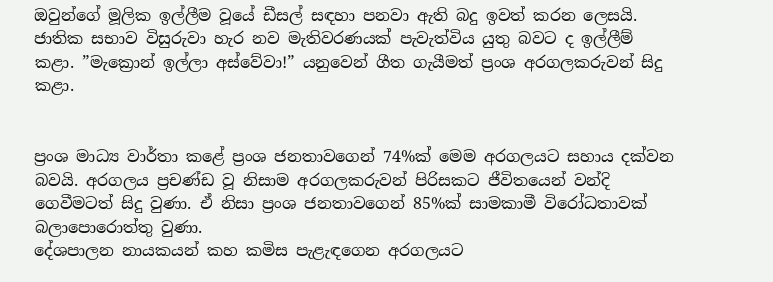ඔවුන්ගේ මූලික ඉල්ලීම වූයේ ඩීසල් සඳහා පනවා ඇති බදු ඉවත් කරන ලෙසයි. ජාතික සභාව විසුරුවා හැර නව මැතිවරණයක් පැවැත්විය යුතු බවට ද ඉල්ලීම් කළා. ”මැක්‍රොන් ඉල්ලා අස්වේවා!” යනුවෙන් ගීත ගැයීමත් ප්‍රංශ අරගලකරුවන් සිදු කළා.


ප්‍රංශ මාධ්‍ය වාර්තා කළේ ප්‍රංශ ජනතාවගෙන් 74%ක් මෙම අරගලයට සහාය දක්වන බවයි. අරගලය ප්‍රචණ්ඩ වූ නිසාම අරගලකරුවන් පිරිසකට ජීවිතයෙන් වන්දි ගෙවීමටත් සිදු වුණා. ඒ නිසා ප්‍රංශ ජනතාවගෙන් 85%ක් සාමකාමී විරෝධතාවක් බලාපොරොත්තු වුණා.
දේශපාලන නායකයන් කහ කමිස පැළැඳගෙන අරගලයට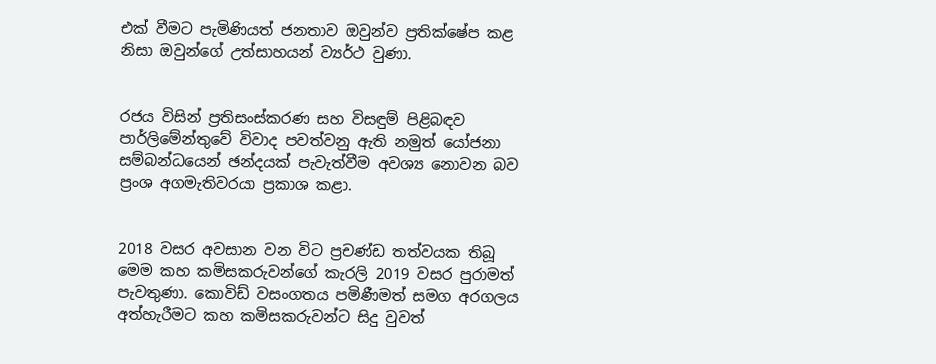එක් වීමට පැමිණියත් ජනතාව ඔවුන්ව ප්‍රතික්ෂේප කළ නිසා ඔවුන්ගේ උත්සාහයන් ව්‍යර්ථ වුණා.


රජය විසින් ප්‍රතිසංස්කරණ සහ විසඳුම් පිළිබඳව පාර්ලිමේන්තුවේ විවාද පවත්වනු ඇති නමුත් යෝජනා සම්බන්ධයෙන් ඡන්දයක් පැවැත්වීම අවශ්‍ය නොවන බව ප්‍රංශ අගමැතිවරයා ප්‍රකාශ කළා.


2018 වසර අවසාන වන විට ප්‍රචණ්ඩ තත්වයක තිබූ මෙම කහ කමිසකරුවන්ගේ කැරලි 2019 වසර පුරාමත් පැවතුණා. කොවිඩ් වසංගතය පමිණීමත් සමග අරගලය අත්හැරීමට කහ කමිසකරුවන්ට සිදු වුවත්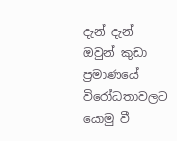දැන් දැන් ඔවුන් කුඩා ප්‍රමාණයේ විරෝධතාවලට යොමු වී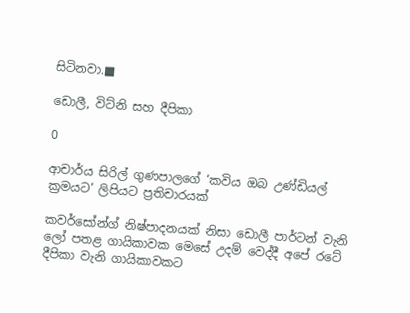සිටිනවා.■

ඩොලී, විට්නි සහ දීපිකා

0

ආචාර්ය සිරිල් ගුණපාලගේ ‘කවිය ඔබ උණ්ඩියල් ක්‍රමයට’ ලිපියට ප්‍රතිචාරයක්

කවර්සෝන්ග් නිෂ්පාදනයක් නිසා ඩොලී පාර්ටන් වැනි ලෝ පතළ ගායිකාවක මෙසේ උදම් වෙද්දී අපේ රටේ දීපිකා වැනි ගායිකාවකට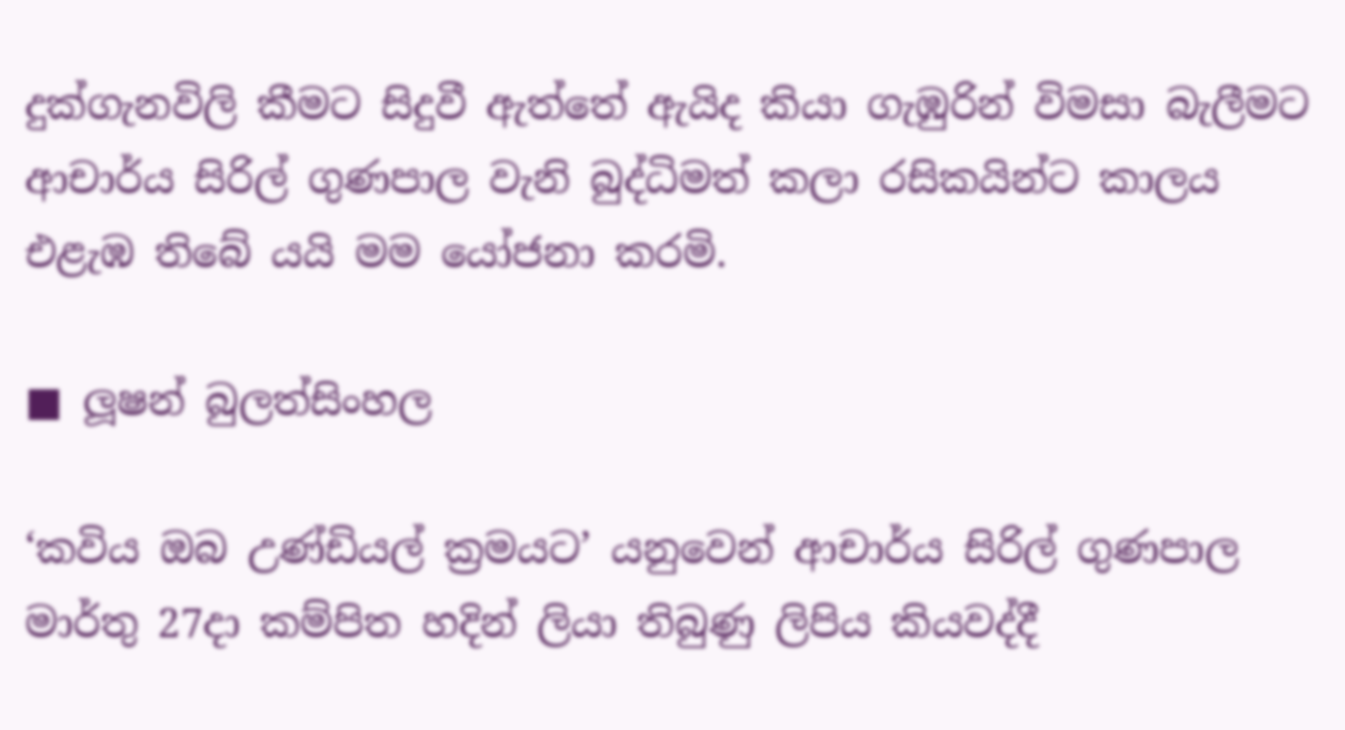දුක්ගැනවිලි කීමට සිදුවී ඇත්තේ ඇයිද කියා ගැඹුරින් විමසා බැලීමට ආචාර්ය සිරිල් ගුණපාල වැනි බුද්ධිමත් කලා රසිකයින්ට කාලය එළැඹ තිබේ යයි මම යෝජනා කරමි.

■ ලූෂන් බුලත්සිංහල

‘කවිය ඔබ උණ්ඩියල් ක්‍රමයට’ යනුවෙන් ආචාර්ය සිරිල් ගුණපාල මාර්තු 27දා කම්පිත හදින් ලියා තිබුණු ලිපිය කියවද්දී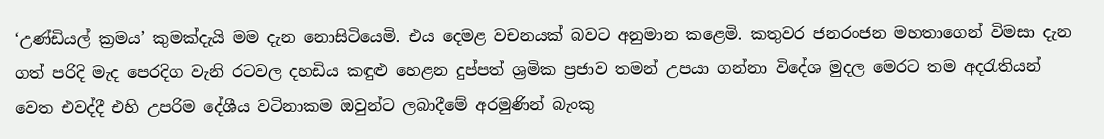‘උණ්ඩියල් ක්‍රමය’ කුමක්දැයි මම දැන නොසිටියෙමි. එය දෙමළ වචනයක් බවට අනුමාන කළෙමි. කතුවර ජනරංජන මහතාගෙන් විමසා දැන ගත් පරිදි මැද පෙරදිග වැනි රටවල දහඩිය කඳුළු හෙළන දුප්පත් ශ්‍රමික ප්‍රජාව තමන් උපයා ගන්නා විදේශ මුදල මෙරට තම අදරැතියන් වෙත එවද්දී එහි උපරිම දේශීය වටිනාකම ඔවුන්ට ලබාදීමේ අරමුණින් බැංකු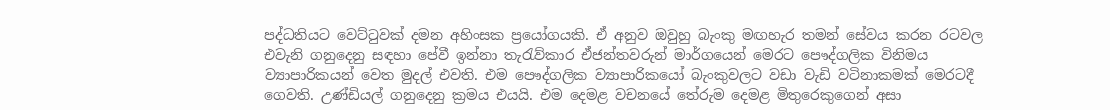පද්ධතියට වෙට්ටුවක් දමන අහිංසක ප්‍රයෝගයකි. ඒ අනුව ඔවුහු බැංකු මඟහැර තමන් සේවය කරන රටවල එවැනි ගනුදෙනු සඳහා පේවී ඉන්නා තැරැව්කාර ඒජන්තවරුන් මාර්ගයෙන් මෙරට පෞද්ගලික විනිමය ව්‍යාපාරිකයන් වෙත මුදල් එවති. එම පෞද්ගලික ව්‍යාපාරිකයෝ බැංකුවලට වඩා වැඩි වටිනාකමක් මෙරටදී ගෙවති. උණ්ඩියල් ගනුදෙනු ක්‍රමය එයයි. එම දෙමළ වචනයේ තේරුම දෙමළ මිතුරෙකුගෙන් අසා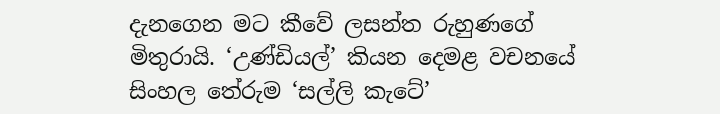දැනගෙන මට කීවේ ලසන්ත රුහුණගේ මිතුරායි. ‘උණ්ඩියල්’ කියන දෙමළ වචනයේ සිංහල තේරුම ‘සල්ලි කැටේ’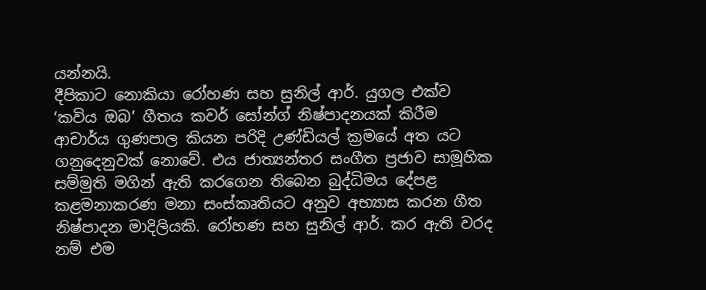යන්නයි.
දීපිකාට නොකියා රෝහණ සහ සුනිල් ආර්. යුගල එක්ව ‘කවිය ඔබ’ ගීතය කවර් සෝන්ග් නිෂ්පාදනයක් කිරීම ආචාර්ය ගුණපාල කියන පරිදි උණ්ඩියල් ක්‍රමයේ අත යට ගනුදෙනුවක් නොවේ. එය ජාත්‍යන්තර සංගීත ප්‍රජාව සාමූහික සම්මුති මගින් ඇති කරගෙන තිබෙන බුද්ධිමය දේපළ කළමනාකරණ මනා සංස්කෘතියට අනුව අභ්‍යාස කරන ගීත නිෂ්පාදන මාදිලියකි. රෝහණ සහ සුනිල් ආර්. කර ඇති වරද නම් එම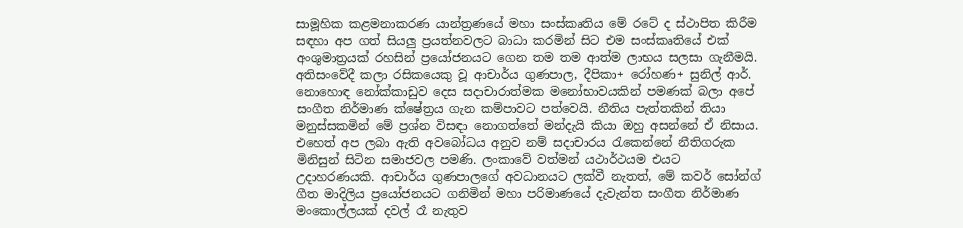සාමූහික කළමනාකරණ යාන්ත්‍රණයේ මහා සංස්කෘතිය මේ රටේ ද ස්ථාපිත කිරීම සඳහා අප ගත් සියලු ප්‍රයත්නවලට බාධා කරමින් සිට එම සංස්කෘතියේ එක් අංශුමාත්‍රයක් රහසින් ප්‍රයෝජනයට ගෙන තම තම ආත්ම ලාභය සලසා ගැනීමයි. අතිසංවේදී කලා රසිකයෙකු වූ ආචාර්ය ගුණපාල, දීපිකා+ රෝහණ+ සුනිල් ආර්. නොහොඳ නෝක්කාඩුව දෙස සදාචාරාත්මක මනෝභාවයකින් පමණක් බලා අපේ සංගීත නිර්මාණ ක්ෂේත්‍රය ගැන කම්පාවට පත්වෙයි. නීතිය පැත්තකින් තියා මනුස්සකමින් මේ ප්‍රශ්න විසඳා නොගත්තේ මන්දැයි කියා ඔහු අසන්නේ ඒ නිසාය. එහෙත් අප ලබා ඇති අවබෝධය අනුව නම් සදාචාරය රැකෙන්නේ නීතිගරුක මිනිසුන් සිටින සමාජවල පමණි. ලංකාවේ වත්මන් යථාර්ථයම එයට උදාහරණයකි. ආචාර්ය ගුණපාලගේ අවධානයට ලක්වී නැතත්, මේ කවර් සෝන්ග් ගීත මාදිලිය ප්‍රයෝජනයට ගනිමින් මහා පරිමාණයේ දැවැන්ත සංගීත නිර්මාණ මංකොල්ලයක් දවල් රෑ නැතුව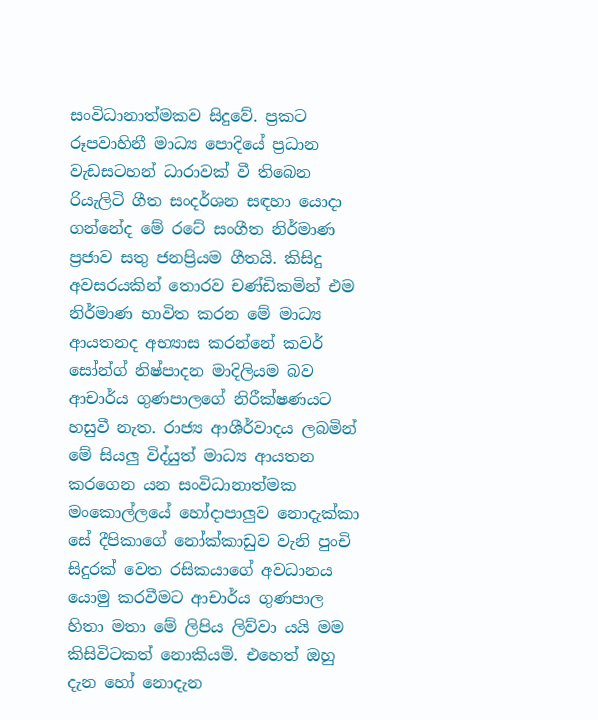සංවිධානාත්මකව සිදුවේ. ප්‍රකට රූපවාහිනී මාධ්‍ය පොදියේ ප්‍රධාන වැඩසටහන් ධාරාවක් වී තිබෙන රියැලිටි ගීත සංදර්ශන සඳහා යොදා ගන්නේද මේ රටේ සංගීත නිර්මාණ ප්‍රජාව සතු ජනප්‍රියම ගීතයි. කිසිදු අවසරයකින් තොරව චණ්ඩිකමින් එම නිර්මාණ භාවිත කරන මේ මාධ්‍ය ආයතනද අභ්‍යාස කරන්නේ කවර් සෝන්ග් නිෂ්පාදන මාදිලියම බව ආචාර්ය ගුණපාලගේ නිරීක්ෂණයට හසුවී නැත. රාජ්‍ය ආශීර්වාදය ලබමින් මේ සියලු විද්යුත් මාධ්‍ය ආයතන කරගෙන යන සංවිධානාත්මක මංකොල්ලයේ හෝදාපාලුව නොදැක්කා සේ දීපිකාගේ නෝක්කාඩුව වැනි පුංචි සිදුරක් වෙත රසිකයාගේ අවධානය යොමු කරවීමට ආචාර්ය ගුණපාල හිතා මතා මේ ලිපිය ලිව්වා යයි මම කිසිවිටකත් නොකියමි. එහෙත් ඔහු දැන හෝ නොදැන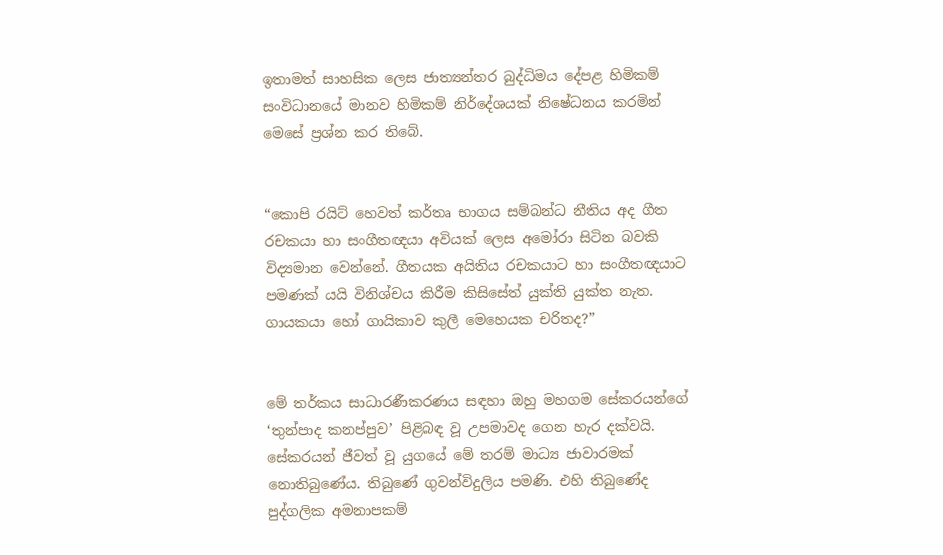ඉතාමත් සාහසික ලෙස ජාත්‍යන්තර බුද්ධිමය දේපළ හිමිකම් සංවිධානයේ මානව හිමිකම් නිර්දේශයක් නිෂේධනය කරමින් මෙසේ ප්‍රශ්න කර තිබේ.


“කොපි රයිට් හෙවත් කර්තෘ භාගය සම්බන්ධ නීතිය අද ගීත රචකයා හා සංගීතඥයා අවියක් ලෙස අමෝරා සිටින බවකි විද්‍යමාන වෙන්නේ. ගීතයක අයිතිය රචකයාට හා සංගීතඥයාට පමණක් යයි විනිශ්චය කිරීම කිසිසේත් යුක්ති යුක්ත නැත. ගායකයා හෝ ගායිකාව කුලී මෙහෙයක චරිතද?”


මේ තර්කය සාධාරණීකරණය සඳහා ඔහු මහගම සේකරයන්ගේ ‘තුන්පාද කනප්පුව’ පිළිබඳ වූ උපමාවද ගෙන හැර දක්වයි. සේකරයන් ජීවත් වූ යුගයේ මේ තරම් මාධ්‍ය ජාවාරමක් නොතිබුණේය. තිබුණේ ගුවන්විදුලිය පමණි. එහි තිබුණේද පුද්ගලික අමනාපකම්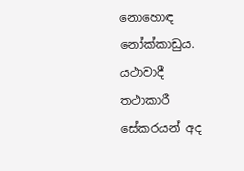නොහොඳ නෝක්කාඩුය. යථාවාදී තථාකාරී සේකරයන් අද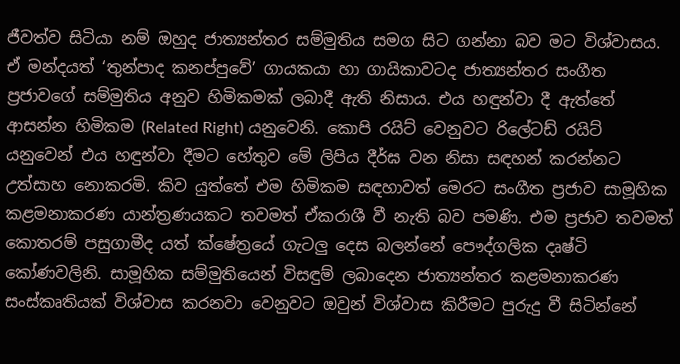ජීවත්ව සිටියා නම් ඔහුද ජාත්‍යන්තර සම්මුතිය සමග සිට ගන්නා බව මට විශ්වාසය. ඒ මන්දයත් ‘තුන්පාද කනප්පුවේ’ ගායකයා හා ගායිකාවටද ජාත්‍යන්තර සංගීත ප්‍රජාවගේ සම්මුතිය අනුව හිමිකමක් ලබාදී ඇති නිසාය. එය හඳුන්වා දී ඇත්තේ ආසන්න හිමිකම (Related Right) යනුවෙනි. කොපි රයිට් වෙනුවට රිලේටඩ් රයිට් යනුවෙන් එය හඳුන්වා දීමට හේතුව මේ ලිපිය දීර්ඝ වන නිසා සඳහන් කරන්නට උත්සාහ නොකරමි. කිව යුත්තේ එම හිමිකම සඳහාවත් මෙරට සංගීත ප්‍රජාව සාමූහික කළමනාකරණ යාන්ත්‍රණයකට තවමත් ඒකරාශී වී නැති බව පමණි. එම ප්‍රජාව තවමත් කොතරම් පසුගාමීද යත් ක්ෂේත්‍රයේ ගැටලු දෙස බලන්නේ පෞද්ගලික දෘෂ්ටි කෝණවලිනි. සාමූහික සම්මුතියෙන් විසඳුම් ලබාදෙන ජාත්‍යන්තර කළමනාකරණ සංස්කෘතියක් විශ්වාස කරනවා වෙනුවට ඔවුන් විශ්වාස කිරීමට පුරුදු වී සිටින්නේ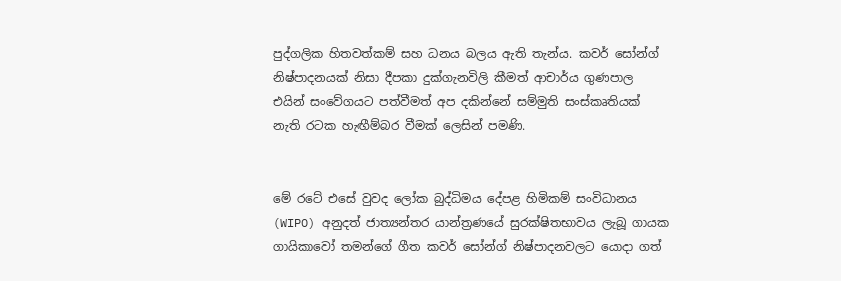පුද්ගලික හිතවත්කම් සහ ධනය බලය ඇති තැන්ය. කවර් සෝන්ග් නිෂ්පාදනයක් නිසා දීපකා දුක්ගැනවිලි කීමත් ආචාර්ය ගුණපාල එයින් සංවේගයට පත්වීමත් අප දකින්නේ සම්මුති සංස්කෘතියක් නැති රටක හැඟීම්බර වීමක් ලෙසින් පමණි.


මේ රටේ එසේ වුවද ලෝක බුද්ධිමය දේපළ හිමිකම් සංවිධානය (WIPO) අනුදත් ජාත්‍යන්තර යාන්ත්‍රණයේ සුරක්ෂිතභාවය ලැබූ ගායක ගායිකාවෝ තමන්ගේ ගීත කවර් සෝන්ග් නිෂ්පාදනවලට යොදා ගත්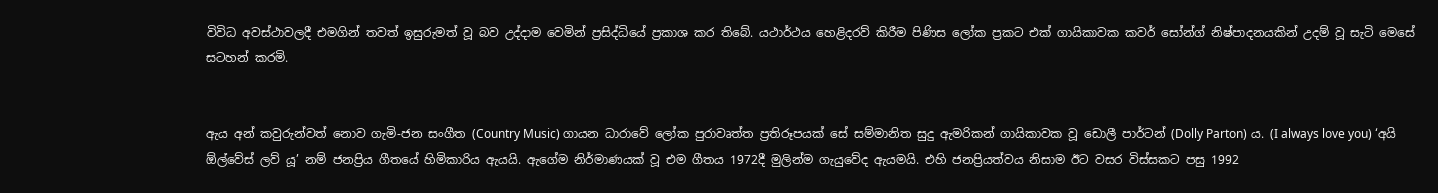විවිධ අවස්ථාවලදී එමගින් තවත් ඉසුරුමත් වූ බව උද්දාම වෙමින් ප්‍රසිද්ධියේ ප්‍රකාශ කර තිබේ. යථාර්ථය හෙළිදරව් කිරීම පිණිස ලෝක ප්‍රකට එක් ගායිකාවක කවර් සෝන්ග් නිෂ්පාදනයකින් උදම් වූ සැටි මෙසේ සටහන් කරමි.


ඇය අන් කවුරුන්වත් නොව ගැමි-ජන සංගීත (Country Music) ගායන ධාරාවේ ලෝක පුරාවෘත්ත ප්‍රතිරූපයක් සේ සම්මානිත සුදු ඇමරිකන් ගායිකාවක වූ ඩොලී පාර්ටන් (Dolly Parton) ය. (I always love you) ‘අයි ඕල්වේස් ලව් යූ’ නම් ජනප්‍රිය ගීතයේ හිමිකාරිය ඇයයි. ඇගේම නිර්මාණයක් වූ එම ගීතය 1972දී මුලින්ම ගැයුවේද ඇයමයි. එහි ජනප්‍රියත්වය නිසාම ඊට වසර විස්සකට පසු 1992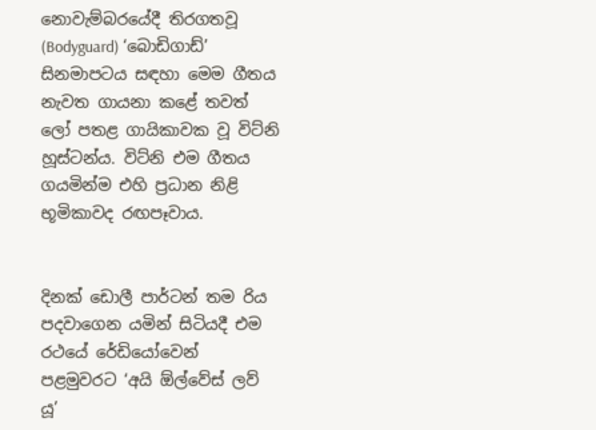නොවැම්බරයේදී තිරගතවූ (Bodyguard) ‘බොඩිගාඩ්’ සිනමාපටය සඳහා මෙම ගීතය නැවත ගායනා කළේ තවත් ලෝ පතළ ගායිකාවක වූ විට්නි හූස්ටන්ය. විට්නි එම ගීතය ගයමින්ම එහි ප්‍රධාන නිළි භූමිකාවද රඟපෑවාය.


දිනක් ඩොලී පාර්ටන් තම රිය පදවාගෙන යමින් සිටියදී එම රථයේ රේඩියෝවෙන් පළමුවරට ‘අයි ඕල්වේස් ලව් යූ’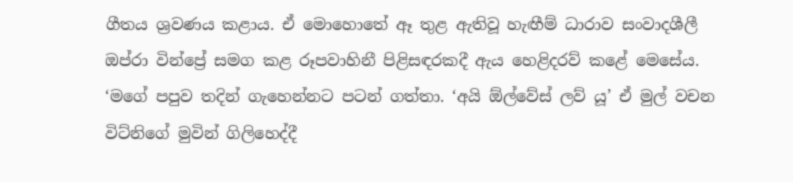ගීතය ශ්‍රවණය කළාය. ඒ මොහොතේ ඈ තුළ ඇතිවූ හැඟීම් ධාරාව සංවාදශීලී ඔප්රා වින්ප්‍රේ සමග කළ රූපවාහිනී පිළිසඳරකදී ඇය හෙළිදරව් කළේ මෙසේය.
‘මගේ පපුව තදින් ගැහෙන්නට පටන් ගත්තා. ‘අයි ඕල්වේස් ලව් යූ’ ඒ මුල් වචන විට්නිගේ මුවින් ගිලිහෙද්දී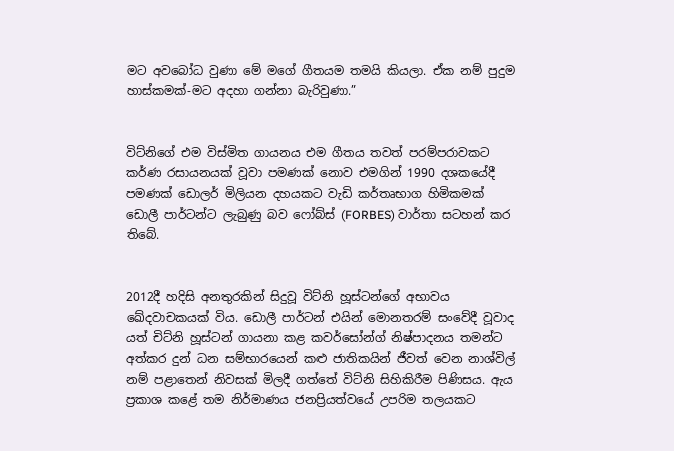මට අවබෝධ වුණා මේ මගේ ගීතයම තමයි කියලා. ඒක නම් පුදුම හාස්කමක්-මට අදහා ගන්නා බැරිවුණා.”


විට්නිගේ එම විස්මිත ගායනය එම ගීතය තවත් පරම්පරාවකට කර්ණ රසායනයක් වූවා පමණක් නොව එමගින් 1990 දශකයේදී පමණක් ඩොලර් මිලියන දහයකට වැඩි කර්තෘභාග හිමිකමක් ඩොලී පාර්ටන්ට ලැබුණු බව ෆෝබ්ස් (FORBES) වාර්තා සටහන් කර තිබේ.


2012දී හදිසි අනතුරකින් සිදුවූ විට්නි හූස්ටන්ගේ අභාවය ඛේදවාචකයක් විය. ඩොලී පාර්ටන් එයින් මොනතරම් සංවේදී වූවාද යත් චිට්නි හූස්ටන් ගායනා කළ කවර්සෝන්ග් නිෂ්පාදනය තමන්ට අත්කර දුන් ධන සම්භාරයෙන් කළු ජාතිකයින් ජීවත් වෙන නාශ්විල් නම් පළාතෙන් නිවසක් මිලදී ගත්තේ විට්නි සිහිකිරීම පිණිසය. ඇය ප්‍රකාශ කළේ තම නිර්මාණය ජනප්‍රියත්වයේ උපරිම තලයකට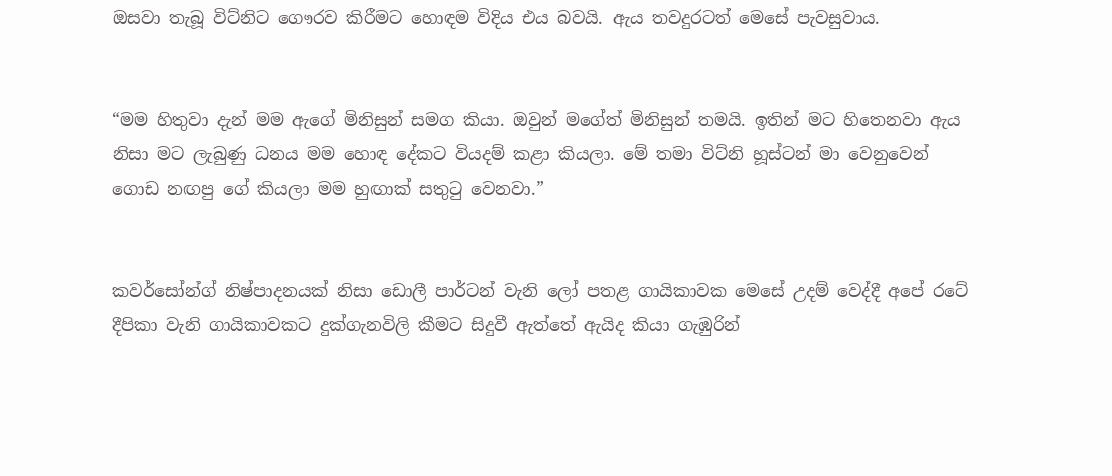ඔසවා තැබූ විට්නිට ගෞරව කිරීමට හොඳම විදිය එය බවයි. ඇය තවදුරටත් මෙසේ පැවසුවාය.


“මම හිතුවා දැන් මම ඇගේ මිනිසුන් සමග කියා. ඔවුන් මගේත් මිනිසුන් තමයි. ඉතින් මට හිතෙනවා ඇය නිසා මට ලැබුණු ධනය මම හොඳ දේකට වියදම් කළා කියලා. මේ තමා විට්නි හූස්ටන් මා වෙනුවෙන් ගොඩ නඟපු ගේ කියලා මම හුඟාක් සතුටු වෙනවා.”


කවර්සෝන්ග් නිෂ්පාදනයක් නිසා ඩොලී පාර්ටන් වැනි ලෝ පතළ ගායිකාවක මෙසේ උදම් වෙද්දී අපේ රටේ දීපිකා වැනි ගායිකාවකට දුක්ගැනවිලි කීමට සිදුවී ඇත්තේ ඇයිද කියා ගැඹුරින්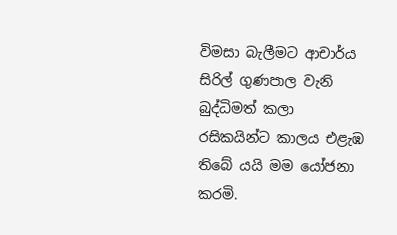විමසා බැලීමට ආචාර්ය සිරිල් ගුණපාල වැනි බුද්ධිමත් කලා රසිකයින්ට කාලය එළැඹ තිබේ යයි මම යෝජනා කරමි.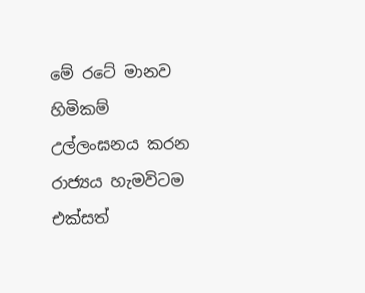මේ රටේ මානව හිමිකම් උල්ලංඝනය කරන රාජ්‍යය හැමවිටම එක්සත්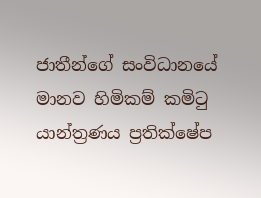ජාතීන්ගේ සංවිධානයේ මානව හිමිකම් කමිටු යාන්ත්‍රණය ප්‍රතික්ෂේප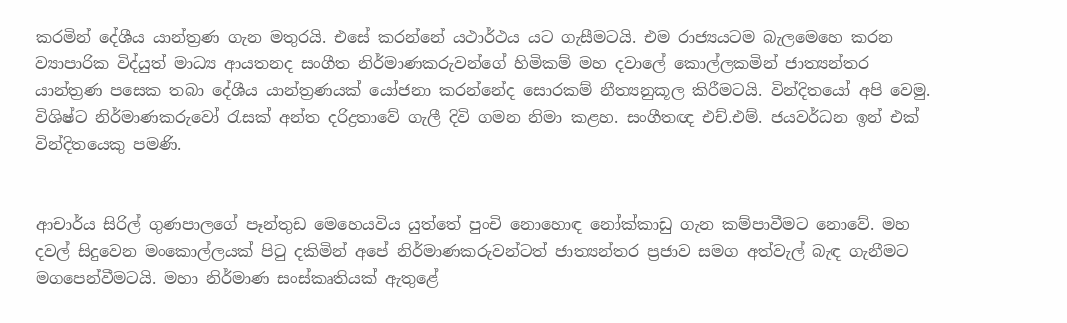කරමින් දේශීය යාන්ත්‍රණ ගැන මතුරයි. එසේ කරන්නේ යථාර්ථය යට ගැසීමටයි. එම රාජ්‍යයටම බැලමෙහෙ කරන ව්‍යාපාරික විද්යුත් මාධ්‍ය ආයතනද සංගීත නිර්මාණකරුවන්ගේ හිමිකම් මහ දවාලේ කොල්ලකමින් ජාත්‍යන්තර යාන්ත්‍රණ පසෙක තබා දේශීය යාන්ත්‍රණයක් යෝජනා කරන්නේද සොරකම් නීත්‍යනුකූල කිරීමටයි. වින්දිතයෝ අපි වෙමු. විශිෂ්ට නිර්මාණකරුවෝ රැසක් අන්ත දරිද්‍රතාවේ ගැලී දිවි ගමන නිමා කළහ. සංගීතඥ එච්.එම්. ජයවර්ධන ඉන් එක් වින්දිතයෙකු පමණි.


ආචාර්ය සිරිල් ගුණපාලගේ පෑන්තුඩ මෙහෙයවිය යුත්තේ පුංචි නොහොඳ නෝක්කාඩු ගැන කම්පාවීමට නොවේ. මහ දවල් සිදුවෙන මංකොල්ලයක් පිටු දකිමින් අපේ නිර්මාණකරුවන්ටත් ජාත්‍යන්තර ප්‍රජාව සමග අත්වැල් බැඳ ගැනීමට මගපෙන්වීමටයි. මහා නිර්මාණ සංස්කෘතියක් ඇතුළේ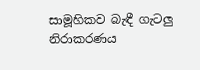සාමූහිකව බැඳී ගැටලු නිරාකරණය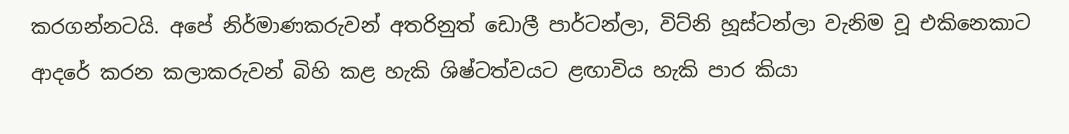කරගන්නටයි. අපේ නිර්මාණකරුවන් අතරිනුත් ඩොලී පාර්ටන්ලා, විට්නි හූස්ටන්ලා වැනිම වූ එකිනෙකාට ආදරේ කරන කලාකරුවන් බිහි කළ හැකි ශිෂ්ටත්වයට ළඟාවිය හැකි පාර කියා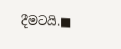දීමටයි.■